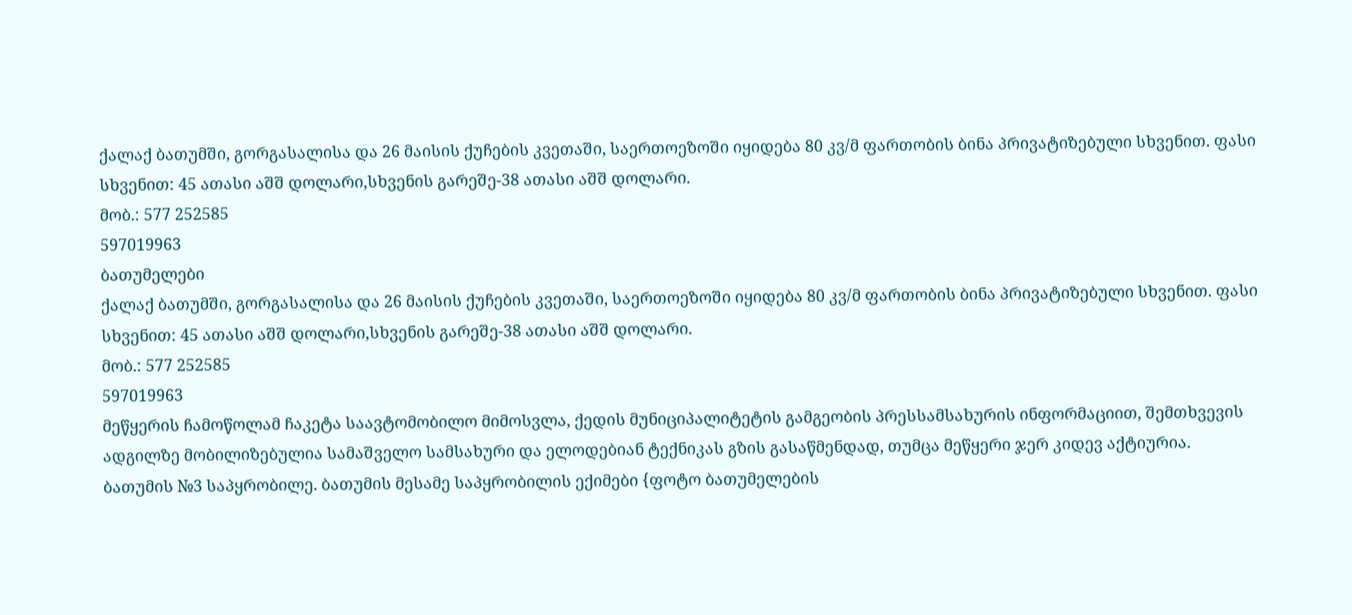ქალაქ ბათუმში, გორგასალისა და 26 მაისის ქუჩების კვეთაში, საერთოეზოში იყიდება 80 კვ/მ ფართობის ბინა პრივატიზებული სხვენით. ფასი სხვენით: 45 ათასი აშშ დოლარი,სხვენის გარეშე-38 ათასი აშშ დოლარი.
მობ.: 577 252585
597019963
ბათუმელები
ქალაქ ბათუმში, გორგასალისა და 26 მაისის ქუჩების კვეთაში, საერთოეზოში იყიდება 80 კვ/მ ფართობის ბინა პრივატიზებული სხვენით. ფასი სხვენით: 45 ათასი აშშ დოლარი,სხვენის გარეშე-38 ათასი აშშ დოლარი.
მობ.: 577 252585
597019963
მეწყერის ჩამოწოლამ ჩაკეტა საავტომობილო მიმოსვლა, ქედის მუნიციპალიტეტის გამგეობის პრესსამსახურის ინფორმაციით, შემთხვევის ადგილზე მობილიზებულია სამაშველო სამსახური და ელოდებიან ტექნიკას გზის გასაწმენდად, თუმცა მეწყერი ჯერ კიდევ აქტიურია.
ბათუმის №3 საპყრობილე. ბათუმის მესამე საპყრობილის ექიმები {ფოტო ბათუმელების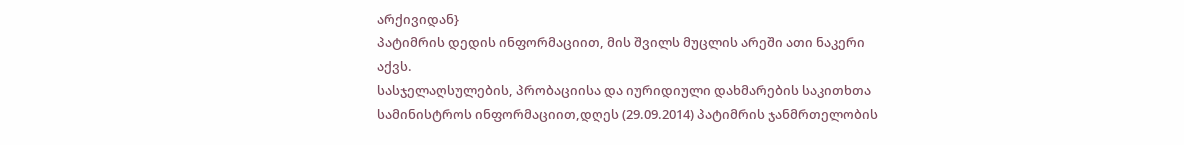არქივიდან}
პატიმრის დედის ინფორმაციით, მის შვილს მუცლის არეში ათი ნაკერი აქვს.
სასჯელაღსულების, პრობაციისა და იურიდიული დახმარების საკითხთა სამინისტროს ინფორმაციით,დღეს (29.09.2014) პატიმრის ჯანმრთელობის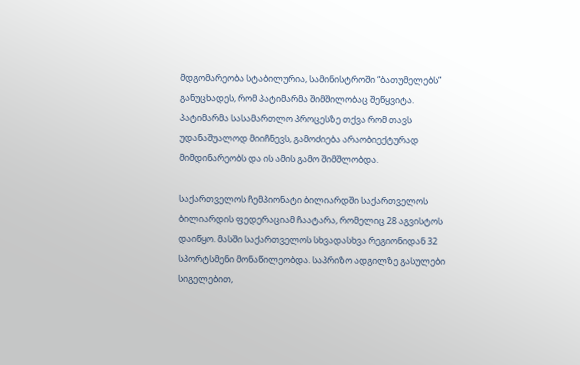მდგომარეობა სტაბილურია, სამინისტროში “ბათუმელებს” განუცხადეს, რომ პატიმარმა შიმშილობაც შეწყვიტა.
პატიმარმა სასამართლო პროცესზე თქვა რომ თავს უდანაშუალოდ მიიჩნევს, გამოძიება არაობიექტურად მიმდინარეობს და ის ამის გამო შიმშლობდა.

საქართველოს ჩემპიონატი ბილიარდში საქართველოს ბილიარდის ფედერაციამ ჩაატარა, რომელიც 28 აგვისტოს დაიწყო. მასში საქართველოს სხვადასხვა რეგიონიდან 32 სპორტსმენი მონაწილეობდა. საპრიზო ადგილზე გასულები სიგელებით,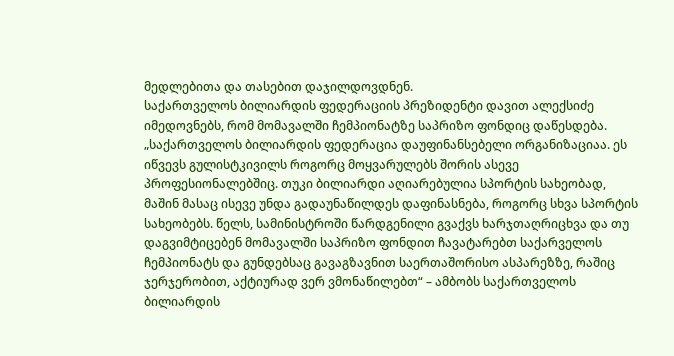მედლებითა და თასებით დაჯილდოვდნენ.
საქართველოს ბილიარდის ფედერაციის პრეზიდენტი დავით ალექსიძე იმედოვნებს, რომ მომავალში ჩემპიონატზე საპრიზო ფონდიც დაწესდება.
„საქართველოს ბილიარდის ფედერაცია დაუფინანსებელი ორგანიზაციაა. ეს იწვევს გულისტკივილს როგორც მოყვარულებს შორის ასევე პროფესიონალებშიც. თუკი ბილიარდი აღიარებულია სპორტის სახეობად, მაშინ მასაც ისევე უნდა გადაუნაწილდეს დაფინასნება, როგორც სხვა სპორტის სახეობებს. წელს, სამინისტროში წარდგენილი გვაქვს ხარჯთაღრიცხვა და თუ დაგვიმტიცებენ მომავალში საპრიზო ფონდით ჩავატარებთ საქარველოს ჩემპიონატს და გუნდებსაც გავაგზავნით საერთაშორისო ასპარეზზე, რაშიც ჯერჯერობით, აქტიურად ვერ ვმონაწილებთ“ – ამბობს საქართველოს ბილიარდის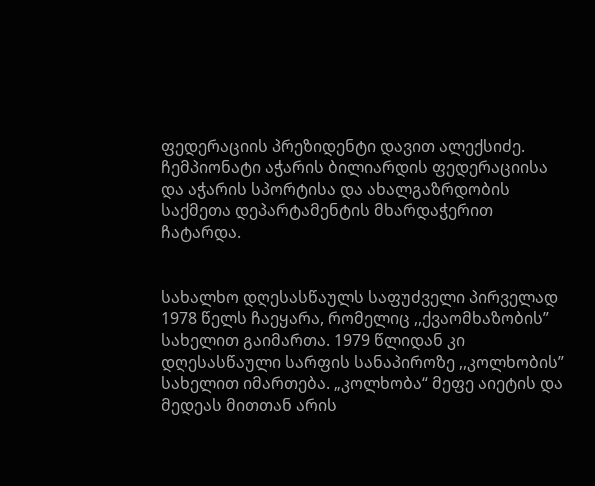ფედერაციის პრეზიდენტი დავით ალექსიძე.
ჩემპიონატი აჭარის ბილიარდის ფედერაციისა და აჭარის სპორტისა და ახალგაზრდობის საქმეთა დეპარტამენტის მხარდაჭერით ჩატარდა.


სახალხო დღესასწაულს საფუძველი პირველად 1978 წელს ჩაეყარა, რომელიც ,,ქვაომხაზობის” სახელით გაიმართა. 1979 წლიდან კი დღესასწაული სარფის სანაპიროზე ,,კოლხობის” სახელით იმართება. „კოლხობა“ მეფე აიეტის და მედეას მითთან არის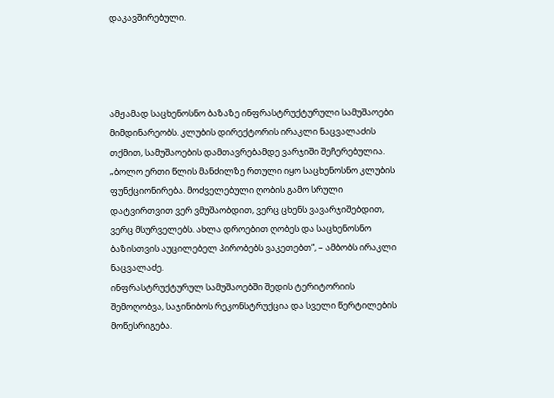დაკავშირებული.




ამჟამად საცხენოსნო ბაზაზე ინფრასტრუქტურული სამუშაოები მიმდინარეობს. კლუბის დირექტორის ირაკლი ნაცვალაძის თქმით, სამუშაოების დამთავრებამდე ვარჯიში შეჩერებულია.
„ბოლო ერთი წლის მანძილზე რთული იყო საცხენოსნო კლუბის ფუნქციონირება. მოძველებული ღობის გამო სრული დატვირთვით ვერ ვმუშაობდით, ვერც ცხენს ვავარჯიშებდით, ვერც მსურველებს. ახლა დროებით ღობეს და საცხენოსნო ბაზისთვის აუცილებელ პირობებს ვაკეთებთ“, – ამბობს ირაკლი ნაცვალაძე.
ინფრასტრუქტურულ სამუშაოებში შედის ტერიტორიის შემოღობვა, საჯინიბოს რეკონსტრუქცია და სველი წერტილების მოწესრიგება.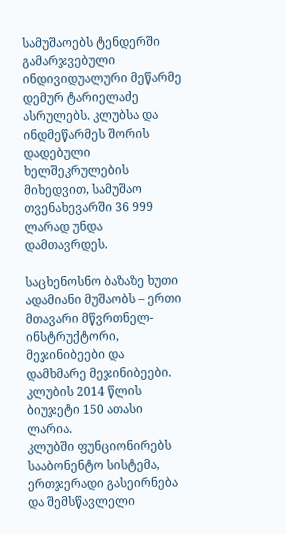სამუშაოებს ტენდერში გამარჯვებული ინდივიდუალური მეწარმე დემურ ტარიელაძე ასრულებს. კლუბსა და ინდმეწარმეს შორის დადებული ხელშეკრულების მიხედვით, სამუშაო თვენახევარში 36 999 ლარად უნდა დამთავრდეს.

საცხენოსნო ბაზაზე ხუთი ადამიანი მუშაობს – ერთი მთავარი მწვრთნელ-ინსტრუქტორი, მეჯინიბეები და დამხმარე მეჯინიბეები. კლუბის 2014 წლის ბიუჯეტი 150 ათასი ლარია.
კლუბში ფუნციონირებს სააბონენტო სისტემა, ერთჯერადი გასეირნება და შემსწავლელი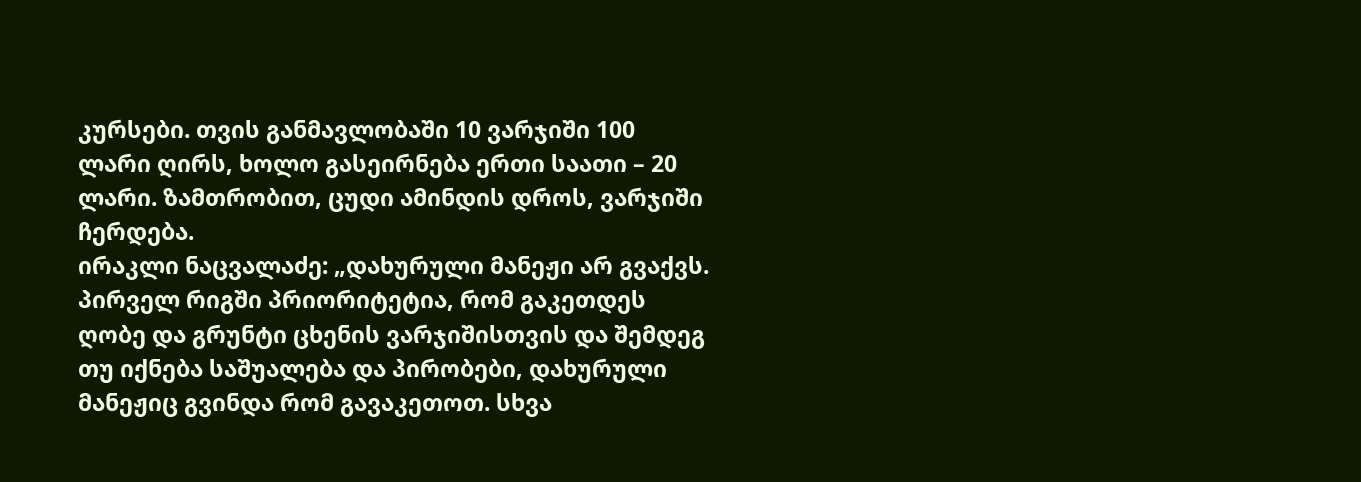კურსები. თვის განმავლობაში 10 ვარჯიში 100 ლარი ღირს, ხოლო გასეირნება ერთი საათი – 20 ლარი. ზამთრობით, ცუდი ამინდის დროს, ვარჯიში ჩერდება.
ირაკლი ნაცვალაძე: „დახურული მანეჟი არ გვაქვს. პირველ რიგში პრიორიტეტია, რომ გაკეთდეს ღობე და გრუნტი ცხენის ვარჯიშისთვის და შემდეგ თუ იქნება საშუალება და პირობები, დახურული მანეჟიც გვინდა რომ გავაკეთოთ. სხვა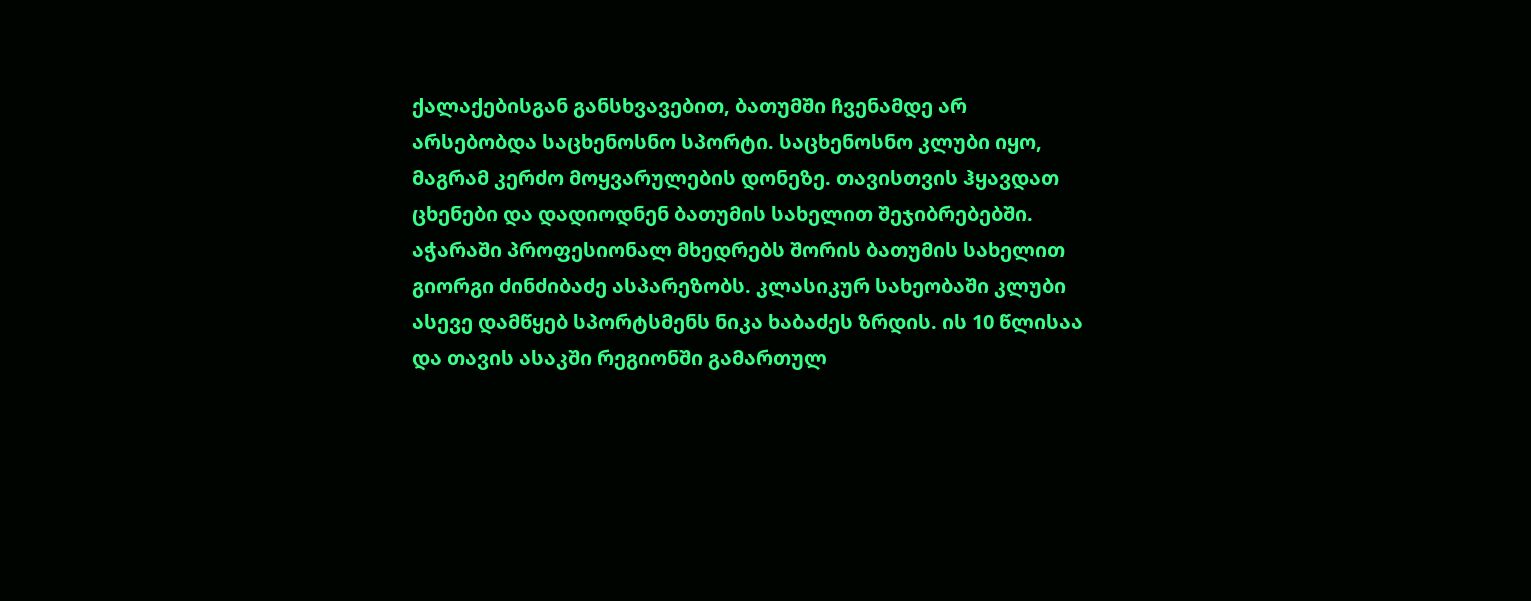ქალაქებისგან განსხვავებით, ბათუმში ჩვენამდე არ არსებობდა საცხენოსნო სპორტი. საცხენოსნო კლუბი იყო, მაგრამ კერძო მოყვარულების დონეზე. თავისთვის ჰყავდათ ცხენები და დადიოდნენ ბათუმის სახელით შეჯიბრებებში. აჭარაში პროფესიონალ მხედრებს შორის ბათუმის სახელით გიორგი ძინძიბაძე ასპარეზობს. კლასიკურ სახეობაში კლუბი ასევე დამწყებ სპორტსმენს ნიკა ხაბაძეს ზრდის. ის 10 წლისაა და თავის ასაკში რეგიონში გამართულ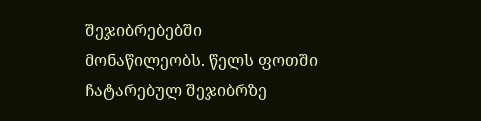შეჯიბრებებში მონაწილეობს. წელს ფოთში ჩატარებულ შეჯიბრზე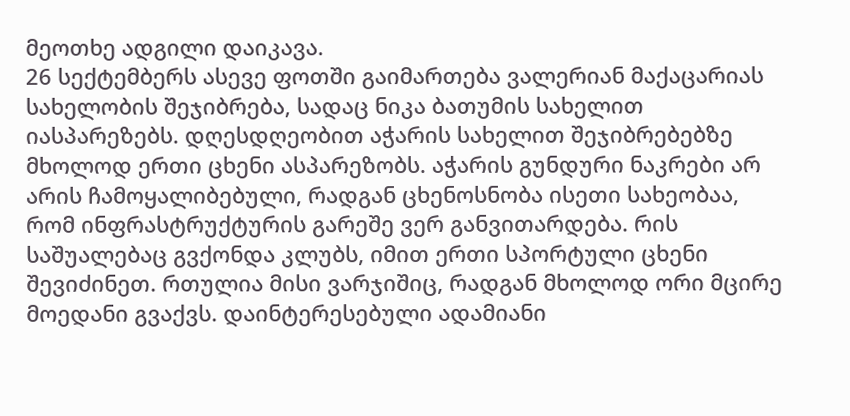მეოთხე ადგილი დაიკავა.
26 სექტემბერს ასევე ფოთში გაიმართება ვალერიან მაქაცარიას სახელობის შეჯიბრება, სადაც ნიკა ბათუმის სახელით იასპარეზებს. დღესდღეობით აჭარის სახელით შეჯიბრებებზე მხოლოდ ერთი ცხენი ასპარეზობს. აჭარის გუნდური ნაკრები არ არის ჩამოყალიბებული, რადგან ცხენოსნობა ისეთი სახეობაა, რომ ინფრასტრუქტურის გარეშე ვერ განვითარდება. რის საშუალებაც გვქონდა კლუბს, იმით ერთი სპორტული ცხენი შევიძინეთ. რთულია მისი ვარჯიშიც, რადგან მხოლოდ ორი მცირე მოედანი გვაქვს. დაინტერესებული ადამიანი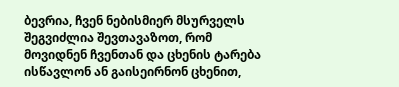ბევრია, ჩვენ ნებისმიერ მსურველს შეგვიძლია შევთავაზოთ, რომ მოვიდნენ ჩვენთან და ცხენის ტარება ისწავლონ ან გაისეირნონ ცხენით,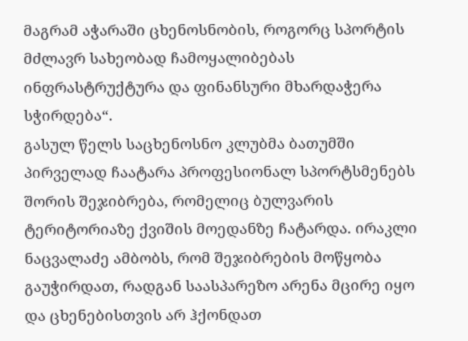მაგრამ აჭარაში ცხენოსნობის, როგორც სპორტის მძლავრ სახეობად ჩამოყალიბებას ინფრასტრუქტურა და ფინანსური მხარდაჭერა სჭირდება“.
გასულ წელს საცხენოსნო კლუბმა ბათუმში პირველად ჩაატარა პროფესიონალ სპორტსმენებს შორის შეჯიბრება, რომელიც ბულვარის ტერიტორიაზე ქვიშის მოედანზე ჩატარდა. ირაკლი ნაცვალაძე ამბობს, რომ შეჯიბრების მოწყობა გაუჭირდათ, რადგან საასპარეზო არენა მცირე იყო და ცხენებისთვის არ ჰქონდათ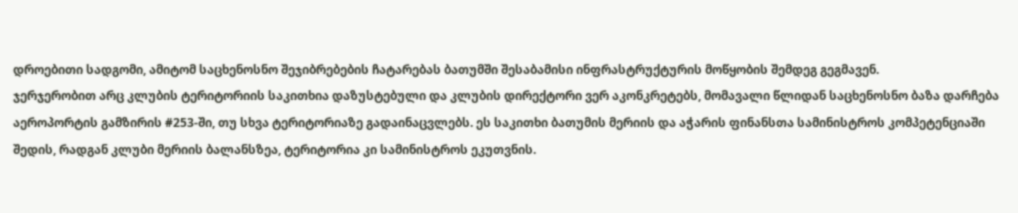დროებითი სადგომი, ამიტომ საცხენოსნო შეჯიბრებების ჩატარებას ბათუმში შესაბამისი ინფრასტრუქტურის მოწყობის შემდეგ გეგმავენ.
ჯერჯერობით არც კლუბის ტერიტორიის საკითხია დაზუსტებული და კლუბის დირექტორი ვერ აკონკრეტებს, მომავალი წლიდან საცხენოსნო ბაზა დარჩება აეროპორტის გამზირის #253-ში, თუ სხვა ტერიტორიაზე გადაინაცვლებს. ეს საკითხი ბათუმის მერიის და აჭარის ფინანსთა სამინისტროს კომპეტენციაში შედის, რადგან კლუბი მერიის ბალანსზეა, ტერიტორია კი სამინისტროს ეკუთვნის.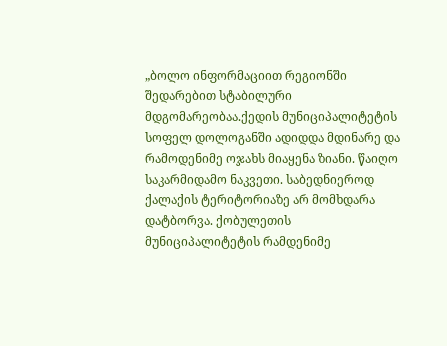„ბოლო ინფორმაციით რეგიონში შედარებით სტაბილური მდგომარეობაა.ქედის მუნიციპალიტეტის სოფელ დოლოგანში ადიდდა მდინარე და რამოდენიმე ოჯახს მიაყენა ზიანი. წაიღო საკარმიდამო ნაკვეთი. საბედნიეროდ ქალაქის ტერიტორიაზე არ მომხდარა დატბორვა. ქობულეთის მუნიციპალიტეტის რამდენიმე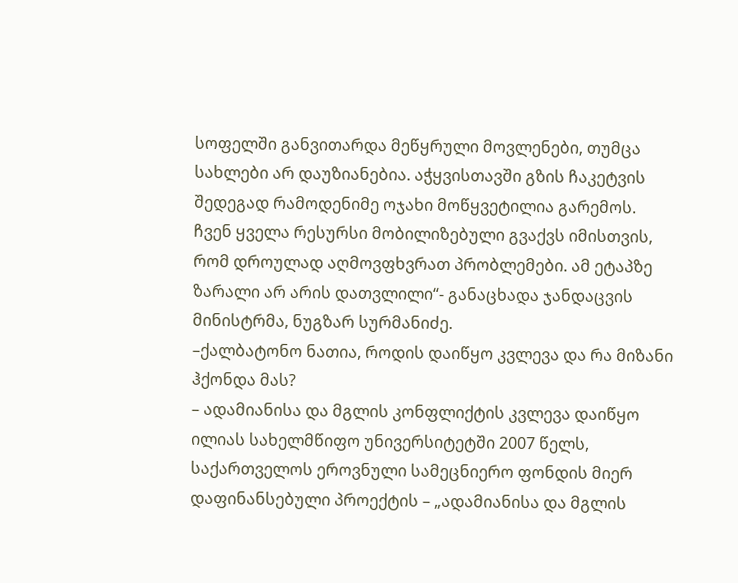სოფელში განვითარდა მეწყრული მოვლენები, თუმცა სახლები არ დაუზიანებია. აჭყვისთავში გზის ჩაკეტვის შედეგად რამოდენიმე ოჯახი მოწყვეტილია გარემოს. ჩვენ ყველა რესურსი მობილიზებული გვაქვს იმისთვის, რომ დროულად აღმოვფხვრათ პრობლემები. ამ ეტაპზე ზარალი არ არის დათვლილი“- განაცხადა ჯანდაცვის მინისტრმა, ნუგზარ სურმანიძე.
–ქალბატონო ნათია, როდის დაიწყო კვლევა და რა მიზანი ჰქონდა მას?
– ადამიანისა და მგლის კონფლიქტის კვლევა დაიწყო ილიას სახელმწიფო უნივერსიტეტში 2007 წელს, საქართველოს ეროვნული სამეცნიერო ფონდის მიერ დაფინანსებული პროექტის – „ადამიანისა და მგლის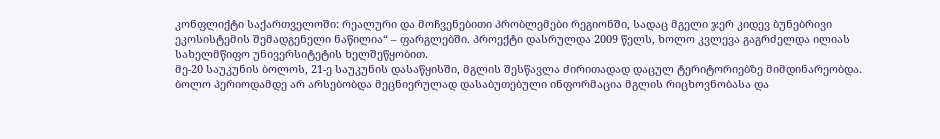კონფლიქტი საქართველოში: რეალური და მოჩვენებითი პრობლემები რეგიონში, სადაც მგელი ჯერ კიდევ ბუნებრივი ეკოსისტემის შემადგენელი ნაწილია“ – ფარგლებში. პროექტი დასრულდა 2009 წელს, ხოლო კვლევა გაგრძელდა ილიას სახელმწიფო უნივერსიტეტის ხელშეწყობით.
მე-20 საუკუნის ბოლოს, 21-ე საუკუნის დასაწყისში, მგლის შესწავლა ძირითადად დაცულ ტერიტორიებზე მიმდინარეობდა. ბოლო პერიოდამდე არ არსებობდა მეცნიერულად დასაბუთებული ინფორმაცია მგლის რიცხოვნობასა და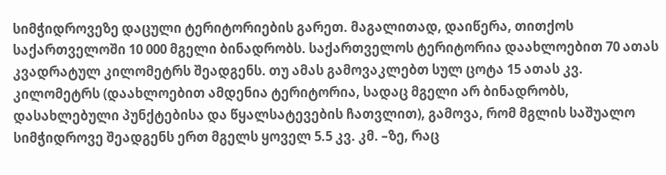სიმჭიდროვეზე დაცული ტერიტორიების გარეთ. მაგალითად, დაიწერა, თითქოს საქართველოში 10 000 მგელი ბინადრობს. საქართველოს ტერიტორია დაახლოებით 70 ათას კვადრატულ კილომეტრს შეადგენს. თუ ამას გამოვაკლებთ სულ ცოტა 15 ათას კვ. კილომეტრს (დაახლოებით ამდენია ტერიტორია, სადაც მგელი არ ბინადრობს, დასახლებული პუნქტებისა და წყალსატევების ჩათვლით), გამოვა, რომ მგლის საშუალო სიმჭიდროვე შეადგენს ერთ მგელს ყოველ 5.5 კვ. კმ. –ზე, რაც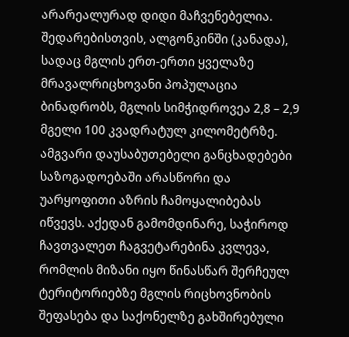არარეალურად დიდი მაჩვენებელია. შედარებისთვის, ალგონკინში (კანადა), სადაც მგლის ერთ-ერთი ყველაზე მრავალრიცხოვანი პოპულაცია ბინადრობს, მგლის სიმჭიდროვეა 2,8 – 2,9 მგელი 100 კვადრატულ კილომეტრზე. ამგვარი დაუსაბუთებელი განცხადებები საზოგადოებაში არასწორი და უარყოფითი აზრის ჩამოყალიბებას იწვევს. აქედან გამომდინარე, საჭიროდ ჩავთვალეთ ჩაგვეტარებინა კვლევა, რომლის მიზანი იყო წინასწარ შერჩეულ ტერიტორიებზე მგლის რიცხოვნობის შეფასება და საქონელზე გახშირებული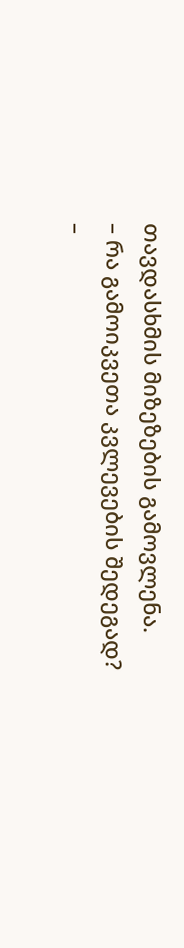თავდასხმის მიზეზების გამოვლენა.
– რა გამოიკვეთა კვლევების შედეგად?
–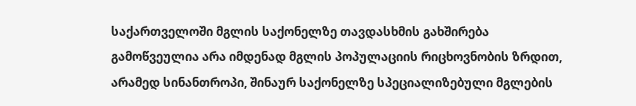საქართველოში მგლის საქონელზე თავდასხმის გახშირება გამოწვეულია არა იმდენად მგლის პოპულაციის რიცხოვნობის ზრდით, არამედ სინანთროპი, შინაურ საქონელზე სპეციალიზებული მგლების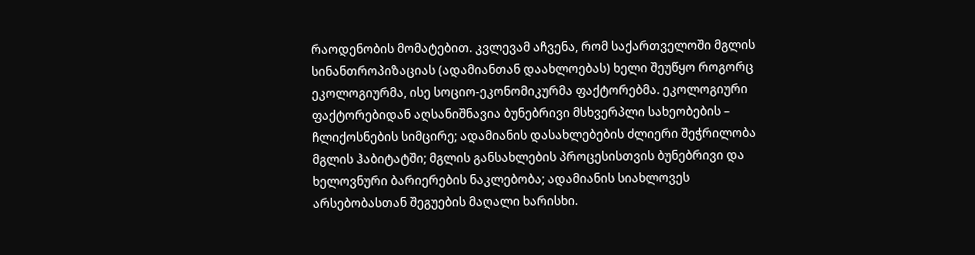რაოდენობის მომატებით. კვლევამ აჩვენა, რომ საქართველოში მგლის სინანთროპიზაციას (ადამიანთან დაახლოებას) ხელი შეუწყო როგორც ეკოლოგიურმა, ისე სოციო-ეკონომიკურმა ფაქტორებმა. ეკოლოგიური ფაქტორებიდან აღსანიშნავია ბუნებრივი მსხვერპლი სახეობების – ჩლიქოსნების სიმცირე; ადამიანის დასახლებების ძლიერი შეჭრილობა მგლის ჰაბიტატში; მგლის განსახლების პროცესისთვის ბუნებრივი და ხელოვნური ბარიერების ნაკლებობა; ადამიანის სიახლოვეს არსებობასთან შეგუების მაღალი ხარისხი.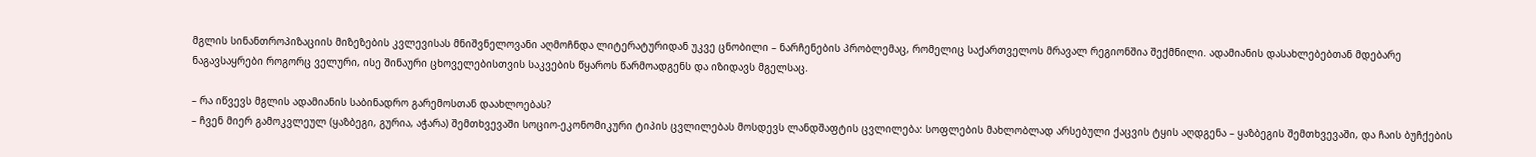მგლის სინანთროპიზაციის მიზეზების კვლევისას მნიშვნელოვანი აღმოჩნდა ლიტერატურიდან უკვე ცნობილი – ნარჩენების პრობლემაც, რომელიც საქართველოს მრავალ რეგიონშია შექმნილი. ადამიანის დასახლებებთან მდებარე ნაგავსაყრები როგორც ველური, ისე შინაური ცხოველებისთვის საკვების წყაროს წარმოადგენს და იზიდავს მგელსაც.

– რა იწვევს მგლის ადამიანის საბინადრო გარემოსთან დაახლოებას?
– ჩვენ მიერ გამოკვლეულ (ყაზბეგი, გურია, აჭარა) შემთხვევაში სოციო-ეკონომიკური ტიპის ცვლილებას მოსდევს ლანდშაფტის ცვლილება: სოფლების მახლობლად არსებული ქაცვის ტყის აღდგენა – ყაზბეგის შემთხვევაში, და ჩაის ბუჩქების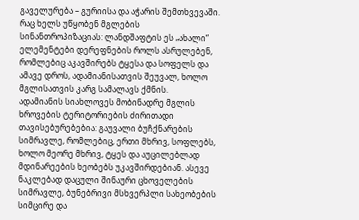გაველურება – გურიისა და აჭარის შემთხვევაში. რაც ხელს უწყობენ მგლების სინანთროპიზაციას: ლანდშაფტის ეს „ახალი“ ელემენტები დერეფნების როლს ასრულებენ, რომლებიც აკავშირებს ტყესა და სოფელს და ამავე დროს, ადამიანისათვის შეუვალ, ხოლო მგლისათვის კარგ სამალავს ქმნის.
ადამიანის სიახლოვეს მობინადრე მგლის ხროვების ტერიტორიების ძირითადი თავისებურებებია: გაუვალი ბუჩქნარების სიმრავლე, რომლებიც, ერთი მხრივ, სოფლებს, ხოლო მეორე მხრივ, ტყეს და აუცილებლად მდინარეების ხეობებს უკავშირდებიან. ასევე ნაკლებად დაცული შინაური ცხოველების სიმრავლე, ბუნებრივი მსხვერპლი სახეობების სიმცირე და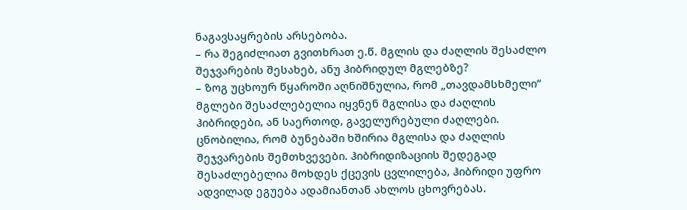ნაგავსაყრების არსებობა.
– რა შეგიძლიათ გვითხრათ ე.წ. მგლის და ძაღლის შესაძლო შეჯვარების შესახებ, ანუ ჰიბრიდულ მგლებზე?
– ზოგ უცხოურ წყაროში აღნიშნულია, რომ „თავდამსხმელი“ მგლები შესაძლებელია იყვნენ მგლისა და ძაღლის ჰიბრიდები, ან საერთოდ, გაველურებული ძაღლები. ცნობილია, რომ ბუნებაში ხშირია მგლისა და ძაღლის შეჯვარების შემთხვევები. ჰიბრიდიზაციის შედეგად შესაძლებელია მოხდეს ქცევის ცვლილება, ჰიბრიდი უფრო ადვილად ეგუება ადამიანთან ახლოს ცხოვრებას.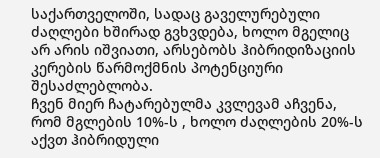საქართველოში, სადაც გაველურებული ძაღლები ხშირად გვხვდება, ხოლო მგელიც არ არის იშვიათი, არსებობს ჰიბრიდიზაციის კერების წარმოქმნის პოტენციური შესაძლებლობა.
ჩვენ მიერ ჩატარებულმა კვლევამ აჩვენა, რომ მგლების 10%-ს , ხოლო ძაღლების 20%-ს აქვთ ჰიბრიდული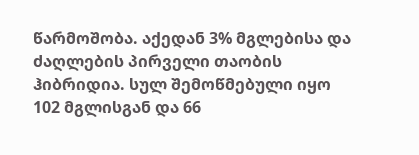წარმოშობა. აქედან 3% მგლებისა და ძაღლების პირველი თაობის ჰიბრიდია. სულ შემოწმებული იყო 102 მგლისგან და 66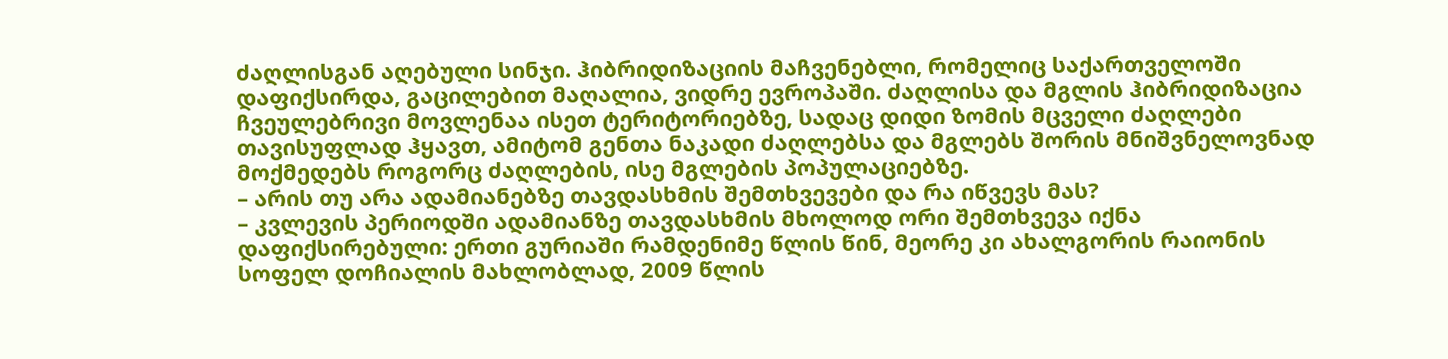ძაღლისგან აღებული სინჯი. ჰიბრიდიზაციის მაჩვენებლი, რომელიც საქართველოში დაფიქსირდა, გაცილებით მაღალია, ვიდრე ევროპაში. ძაღლისა და მგლის ჰიბრიდიზაცია ჩვეულებრივი მოვლენაა ისეთ ტერიტორიებზე, სადაც დიდი ზომის მცველი ძაღლები თავისუფლად ჰყავთ, ამიტომ გენთა ნაკადი ძაღლებსა და მგლებს შორის მნიშვნელოვნად მოქმედებს როგორც ძაღლების, ისე მგლების პოპულაციებზე.
– არის თუ არა ადამიანებზე თავდასხმის შემთხვევები და რა იწვევს მას?
– კვლევის პერიოდში ადამიანზე თავდასხმის მხოლოდ ორი შემთხვევა იქნა დაფიქსირებული: ერთი გურიაში რამდენიმე წლის წინ, მეორე კი ახალგორის რაიონის სოფელ დოჩიალის მახლობლად, 2009 წლის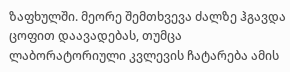ზაფხულში. მეორე შემთხვევა ძალზე ჰგავდა ცოფით დაავადებას, თუმცა ლაბორატორიული კვლევის ჩატარება ამის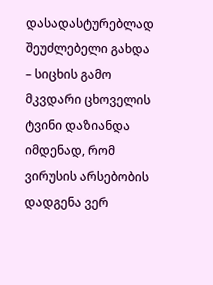დასადასტურებლად შეუძლებელი გახდა – სიცხის გამო მკვდარი ცხოველის ტვინი დაზიანდა იმდენად, რომ ვირუსის არსებობის დადგენა ვერ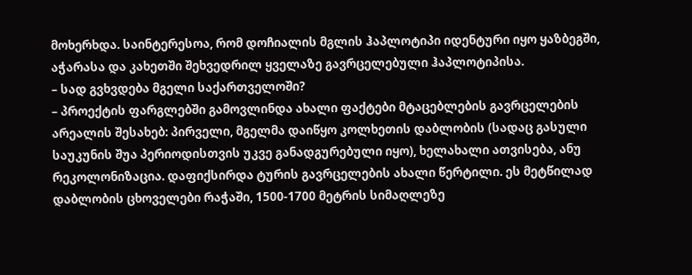მოხერხდა. საინტერესოა, რომ დოჩიალის მგლის ჰაპლოტიპი იდენტური იყო ყაზბეგში, აჭარასა და კახეთში შეხვედრილ ყველაზე გავრცელებული ჰაპლოტიპისა.
– სად გვხვდება მგელი საქართველოში?
– პროექტის ფარგლებში გამოვლინდა ახალი ფაქტები მტაცებლების გავრცელების არეალის შესახებ: პირველი, მგელმა დაიწყო კოლხეთის დაბლობის (სადაც გასული საუკუნის შუა პერიოდისთვის უკვე განადგურებული იყო), ხელახალი ათვისება, ანუ რეკოლონიზაცია. დაფიქსირდა ტურის გავრცელების ახალი წერტილი. ეს მეტწილად დაბლობის ცხოველები რაჭაში, 1500-1700 მეტრის სიმაღლეზე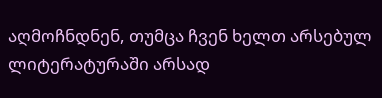აღმოჩნდნენ, თუმცა ჩვენ ხელთ არსებულ ლიტერატურაში არსად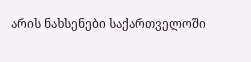არის ნახსენები საქართველოში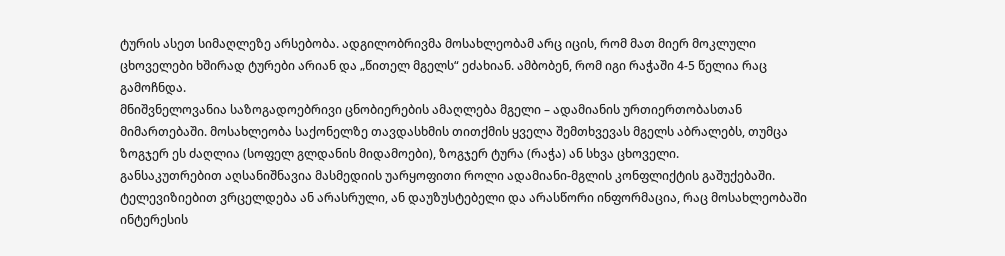ტურის ასეთ სიმაღლეზე არსებობა. ადგილობრივმა მოსახლეობამ არც იცის, რომ მათ მიერ მოკლული ცხოველები ხშირად ტურები არიან და „წითელ მგელს“ ეძახიან. ამბობენ, რომ იგი რაჭაში 4-5 წელია რაც გამოჩნდა.
მნიშვნელოვანია საზოგადოებრივი ცნობიერების ამაღლება მგელი – ადამიანის ურთიერთობასთან მიმართებაში. მოსახლეობა საქონელზე თავდასხმის თითქმის ყველა შემთხვევას მგელს აბრალებს, თუმცა ზოგჯერ ეს ძაღლია (სოფელ გლდანის მიდამოები), ზოგჯერ ტურა (რაჭა) ან სხვა ცხოველი.
განსაკუთრებით აღსანიშნავია მასმედიის უარყოფითი როლი ადამიანი-მგლის კონფლიქტის გაშუქებაში. ტელევიზიებით ვრცელდება ან არასრული, ან დაუზუსტებელი და არასწორი ინფორმაცია, რაც მოსახლეობაში ინტერესის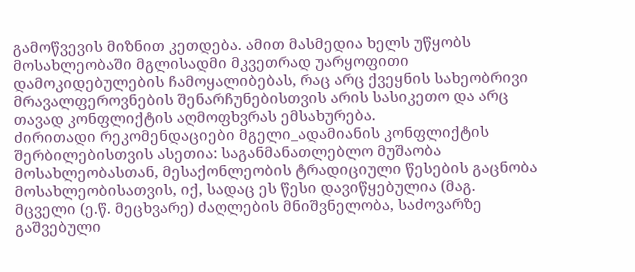გამოწვევის მიზნით კეთდება. ამით მასმედია ხელს უწყობს მოსახლეობაში მგლისადმი მკვეთრად უარყოფითი დამოკიდებულების ჩამოყალიბებას, რაც არც ქვეყნის სახეობრივი მრავალფეროვნების შენარჩუნებისთვის არის სასიკეთო და არც თავად კონფლიქტის აღმოფხვრას ემსახურება.
ძირითადი რეკომენდაციები მგელი_ადამიანის კონფლიქტის შერბილებისთვის ასეთია: საგანმანათლებლო მუშაობა მოსახლეობასთან, მესაქონლეობის ტრადიციული წესების გაცნობა მოსახლეობისათვის, იქ, სადაც ეს წესი დავიწყებულია (მაგ. მცველი (ე.წ. მეცხვარე) ძაღლების მნიშვნელობა, საძოვარზე გაშვებული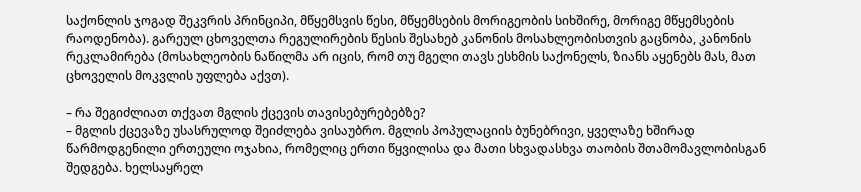საქონლის ჯოგად შეკვრის პრინციპი, მწყემსვის წესი, მწყემსების მორიგეობის სიხშირე, მორიგე მწყემსების რაოდენობა). გარეულ ცხოველთა რეგულირების წესის შესახებ კანონის მოსახლეობისთვის გაცნობა, კანონის რეკლამირება (მოსახლეობის ნაწილმა არ იცის, რომ თუ მგელი თავს ესხმის საქონელს, ზიანს აყენებს მას, მათ ცხოველის მოკვლის უფლება აქვთ).

– რა შეგიძლიათ თქვათ მგლის ქცევის თავისებურებებზე?
– მგლის ქცევაზე უსასრულოდ შეიძლება ვისაუბრო. მგლის პოპულაციის ბუნებრივი, ყველაზე ხშირად წარმოდგენილი ერთეული ოჯახია, რომელიც ერთი წყვილისა და მათი სხვადასხვა თაობის შთამომავლობისგან შედგება. ხელსაყრელ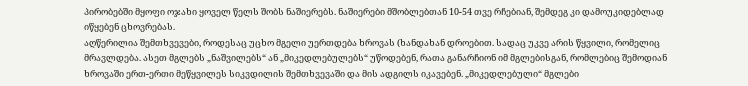პირობებში მყოფი ოჯახი ყოველ წელს შობს ნაშიერებს. ნაშიერები მშობლებთან 10-54 თვე რჩებიან, შემდეგ კი დამოუკიდებლად იწყებენ ცხოვრებას.
აღწერილია შემთხვევები, როდესაც უცხო მგელი უერთდება ხროვას (ხანდახან დროებით. სადაც უკვე არის წყვილი, რომელიც მრავლდება. ასეთ მგლებს „ნაშვილებს“ ან „მიკედლებულებს“ უწოდებენ, რათა განარჩიონ იმ მგლებისგან, რომლებიც შემოდიან ხროვაში ერთ-ერთი მეწყვილეს სიკვდილის შემთხვევაში და მის ადგილს იკავებენ. „მიკედლებული“ მგლები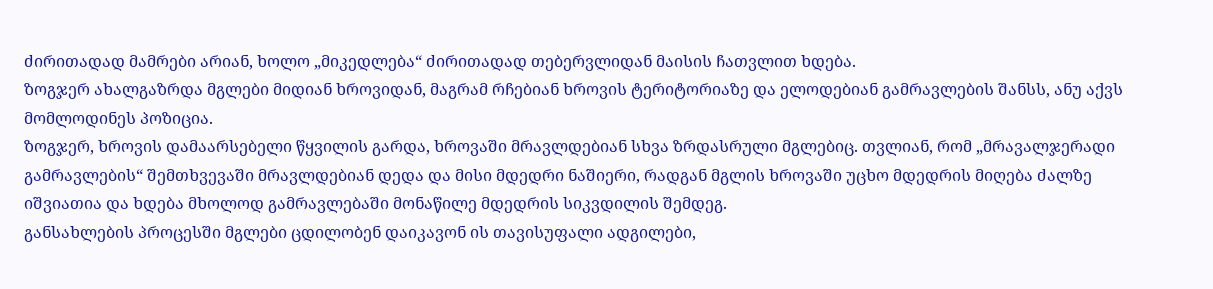ძირითადად მამრები არიან, ხოლო „მიკედლება“ ძირითადად თებერვლიდან მაისის ჩათვლით ხდება.
ზოგჯერ ახალგაზრდა მგლები მიდიან ხროვიდან, მაგრამ რჩებიან ხროვის ტერიტორიაზე და ელოდებიან გამრავლების შანსს, ანუ აქვს მომლოდინეს პოზიცია.
ზოგჯერ, ხროვის დამაარსებელი წყვილის გარდა, ხროვაში მრავლდებიან სხვა ზრდასრული მგლებიც. თვლიან, რომ „მრავალჯერადი გამრავლების“ შემთხვევაში მრავლდებიან დედა და მისი მდედრი ნაშიერი, რადგან მგლის ხროვაში უცხო მდედრის მიღება ძალზე იშვიათია და ხდება მხოლოდ გამრავლებაში მონაწილე მდედრის სიკვდილის შემდეგ.
განსახლების პროცესში მგლები ცდილობენ დაიკავონ ის თავისუფალი ადგილები,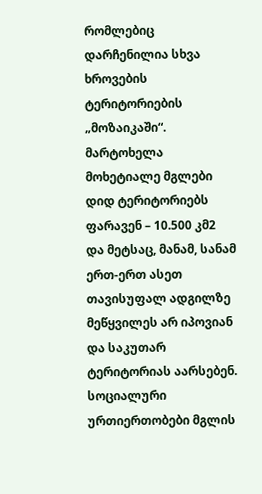რომლებიც დარჩენილია სხვა ხროვების ტერიტორიების „მოზაიკაში“. მარტოხელა მოხეტიალე მგლები დიდ ტერიტორიებს ფარავენ – 10.500 კმ2 და მეტსაც, მანამ, სანამ ერთ-ერთ ასეთ თავისუფალ ადგილზე მეწყვილეს არ იპოვიან და საკუთარ ტერიტორიას აარსებენ.
სოციალური ურთიერთობები მგლის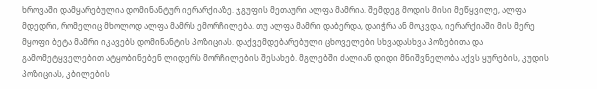ხროვაში დამყარებულია დომინანტურ იერარქიაზე. ჯგუფის მეთაური ალფა მამრია. შემდეგ მოდის მისი მეწყვილე, ალფა მდედრი, რომელიც მხოლოდ ალფა მამრს ემორჩილება. თუ ალფა მამრი დაბერდა, დაიჭრა ან მოკვდა, იერარქიაში მის მერე მყოფი ბეტა მამრი იკავებს დომინანტის პოზიციას. დაქვემდებარებული ცხოველები სხვადასხვა პოზებითა და გამომეტყველებით ატყობინებენ ლიდერს მორჩილების შესახებ. მგლებში ძალიან დიდი მნიშვნელობა აქვს ყურების, კუდის პოზიციას, კბილების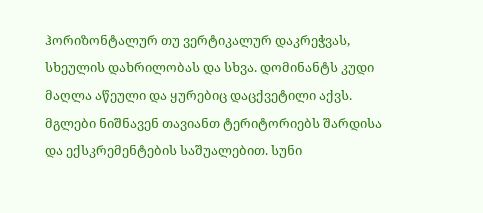ჰორიზონტალურ თუ ვერტიკალურ დაკრეჭვას, სხეულის დახრილობას და სხვა. დომინანტს კუდი მაღლა აწეული და ყურებიც დაცქვეტილი აქვს.
მგლები ნიშნავენ თავიანთ ტერიტორიებს შარდისა და ექსკრემენტების საშუალებით. სუნი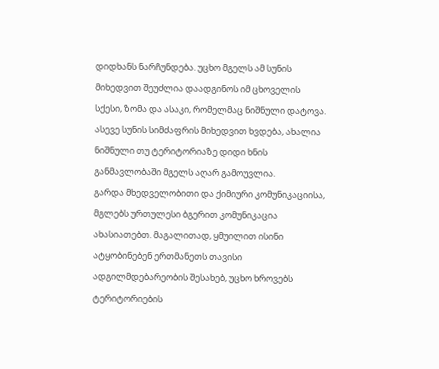დიდხანს ნარჩუნდება. უცხო მგელს ამ სუნის მიხედვით შეუძლია დაადგინოს იმ ცხოველის სქესი, ზომა და ასაკი, რომელმაც ნიშნული დატოვა. ასევე სუნის სიმძაფრის მიხედვით ხვდება, ახალია ნიშნული თუ ტერიტორიაზე დიდი ხნის განმავლობაში მგელს აღარ გამოუვლია.
გარდა მხედველობითი და ქიმიური კომუნიკაციისა, მგლებს ურთულესი ბგერით კომუნიკაცია ახასიათებთ. მაგალითად, ყმუილით ისინი ატყობინებენ ერთმანეთს თავისი ადგილმდებარეობის შესახებ, უცხო ხროვებს ტერიტორიების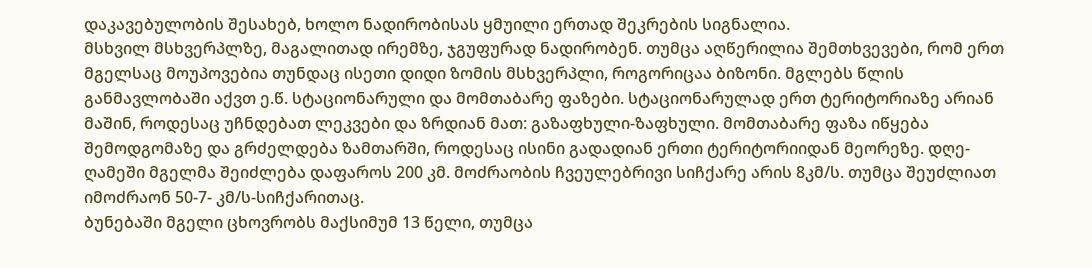დაკავებულობის შესახებ, ხოლო ნადირობისას ყმუილი ერთად შეკრების სიგნალია.
მსხვილ მსხვერპლზე, მაგალითად ირემზე, ჯგუფურად ნადირობენ. თუმცა აღწერილია შემთხვევები, რომ ერთ მგელსაც მოუპოვებია თუნდაც ისეთი დიდი ზომის მსხვერპლი, როგორიცაა ბიზონი. მგლებს წლის განმავლობაში აქვთ ე.წ. სტაციონარული და მომთაბარე ფაზები. სტაციონარულად ერთ ტერიტორიაზე არიან მაშინ, როდესაც უჩნდებათ ლეკვები და ზრდიან მათ: გაზაფხული-ზაფხული. მომთაბარე ფაზა იწყება შემოდგომაზე და გრძელდება ზამთარში, როდესაც ისინი გადადიან ერთი ტერიტორიიდან მეორეზე. დღე-ღამეში მგელმა შეიძლება დაფაროს 200 კმ. მოძრაობის ჩვეულებრივი სიჩქარე არის 8კმ/ს. თუმცა შეუძლიათ იმოძრაონ 50-7- კმ/ს-სიჩქარითაც.
ბუნებაში მგელი ცხოვრობს მაქსიმუმ 13 წელი, თუმცა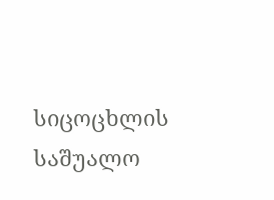სიცოცხლის საშუალო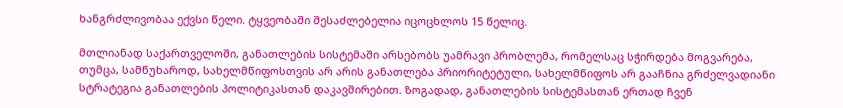ხანგრძლივობაა ექვსი წელი. ტყვეობაში შესაძლებელია იცოცხლოს 15 წელიც.

მთლიანად საქართველოში, განათლების სისტემაში არსებობს უამრავი პრობლემა, რომელსაც სჭირდება მოგვარება, თუმცა, სამწუხაროდ, სახელმწიფოსთვის არ არის განათლება პრიორიტეტული, სახელმწიფოს არ გააჩნია გრძელვადიანი სტრატეგია განათლების პოლიტიკასთან დაკავშირებით. ზოგადად, განათლების სისტემასთან ერთად ჩვენ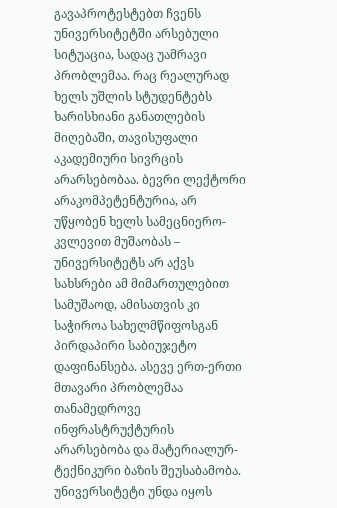გავაპროტესტებთ ჩვენს უნივერსიტეტში არსებული სიტუაცია, სადაც უამრავი პრობლემაა. რაც რეალურად ხელს უშლის სტუდენტებს ხარისხიანი განათლების მიღებაში, თავისუფალი აკადემიური სივრცის არარსებობაა. ბევრი ლექტორი არაკომპეტენტურია, არ უწყობენ ხელს სამეცნიერო-კვლევით მუშაობას – უნივერსიტეტს არ აქვს სახსრები ამ მიმართულებით სამუშაოდ, ამისათვის კი საჭიროა სახელმწიფოსგან პირდაპირი საბიუჯეტო დაფინანსება. ასევე ერთ-ერთი მთავარი პრობლემაა თანამედროვე ინფრასტრუქტურის არარსებობა და მატერიალურ-ტექნიკური ბაზის შეუსაბამობა.
უნივერსიტეტი უნდა იყოს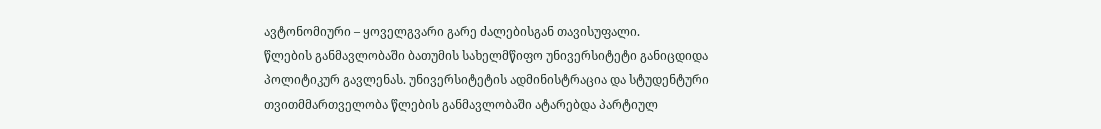ავტონომიური – ყოველგვარი გარე ძალებისგან თავისუფალი.
წლების განმავლობაში ბათუმის სახელმწიფო უნივერსიტეტი განიცდიდა პოლიტიკურ გავლენას. უნივერსიტეტის ადმინისტრაცია და სტუდენტური თვითმმართველობა წლების განმავლობაში ატარებდა პარტიულ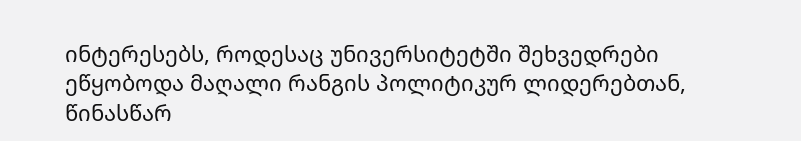ინტერესებს, როდესაც უნივერსიტეტში შეხვედრები ეწყობოდა მაღალი რანგის პოლიტიკურ ლიდერებთან, წინასწარ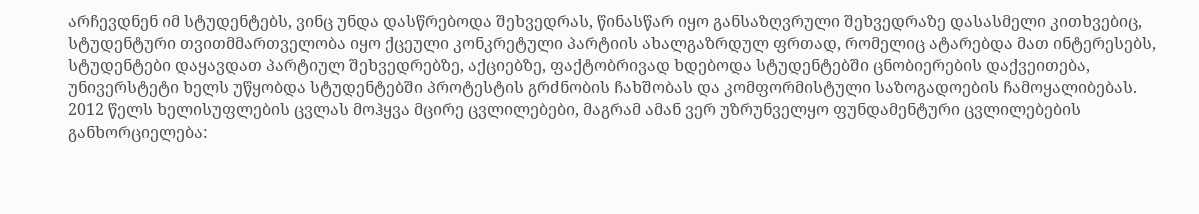არჩევდნენ იმ სტუდენტებს, ვინც უნდა დასწრებოდა შეხვედრას, წინასწარ იყო განსაზღვრული შეხვედრაზე დასასმელი კითხვებიც, სტუდენტური თვითმმართველობა იყო ქცეული კონკრეტული პარტიის ახალგაზრდულ ფრთად, რომელიც ატარებდა მათ ინტერესებს, სტუდენტები დაყავდათ პარტიულ შეხვედრებზე, აქციებზე, ფაქტობრივად ხდებოდა სტუდენტებში ცნობიერების დაქვეითება, უნივერსტეტი ხელს უწყობდა სტუდენტებში პროტესტის გრძნობის ჩახშობას და კომფორმისტული საზოგადოების ჩამოყალიბებას.
2012 წელს ხელისუფლების ცვლას მოჰყვა მცირე ცვლილებები, მაგრამ ამან ვერ უზრუნველყო ფუნდამენტური ცვლილებების განხორციელება: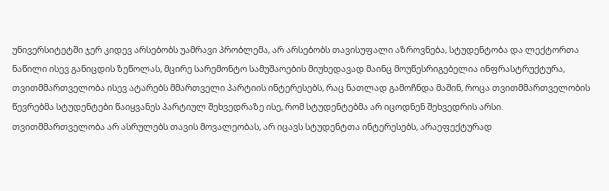უნივერსიტეტში ჯერ კიდევ არსებობს უამრავი პრობლემა, არ არსებობს თავისუფალი აზროვნება, სტუდენტობა და ლექტორთა ნაწილი ისევ განიცდის ზეწოლას, მცირე სარემონტო სამუშაოების მიუხედავად მაინც მოუწესრიგებელია ინფრასტრუქტურა, თვითმმართველობა ისევ ატარებს მმართველი პარტიის ინტერესებს, რაც ნათლად გამოჩნდა მაშინ, როცა თვითმმართველობის წევრებმა სტუდენტები წაიყვანეს პარტიულ შეხვედრაზე ისე, რომ სტუდენტებმა არ იცოდნენ შეხვედრის არსი.
თვითმმართველობა არ ასრულებს თავის მოვალეობას, არ იცავს სტუდენტთა ინტერესებს, არაეფექტურად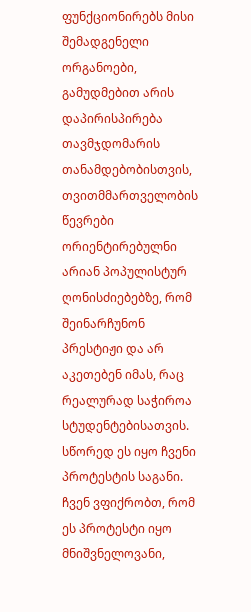ფუნქციონირებს მისი შემადგენელი ორგანოები, გამუდმებით არის დაპირისპირება თავმჯდომარის თანამდებობისთვის, თვითმმართველობის წევრები ორიენტირებულნი არიან პოპულისტურ ღონისძიებებზე, რომ შეინარჩუნონ პრესტიჟი და არ აკეთებენ იმას, რაც რეალურად საჭიროა სტუდენტებისათვის.
სწორედ ეს იყო ჩვენი პროტესტის საგანი. ჩვენ ვფიქრობთ, რომ ეს პროტესტი იყო მნიშვნელოვანი,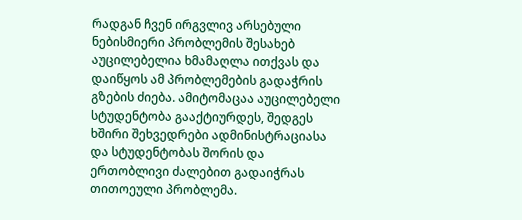რადგან ჩვენ ირგვლივ არსებული ნებისმიერი პრობლემის შესახებ აუცილებელია ხმამაღლა ითქვას და დაიწყოს ამ პრობლემების გადაჭრის გზების ძიება. ამიტომაცაა აუცილებელი სტუდენტობა გააქტიურდეს, შედგეს ხშირი შეხვედრები ადმინისტრაციასა და სტუდენტობას შორის და ერთობლივი ძალებით გადაიჭრას თითოეული პრობლემა.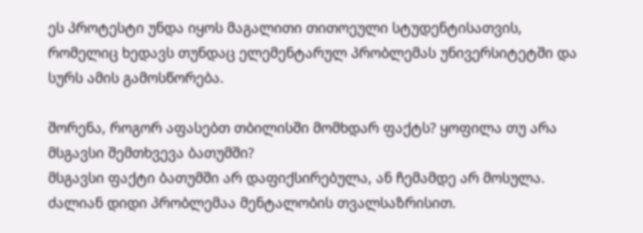ეს პროტესტი უნდა იყოს მაგალითი თითოეული სტუდენტისათვის, რომელიც ხედავს თუნდაც ელემენტარულ პრობლემას უნივერსიტეტში და სურს ამის გამოსწორება.

შორენა, როგორ აფასებთ თბილისში მომხდარ ფაქტს? ყოფილა თუ არა მსგავსი შემთხვევა ბათუმში?
მსგავსი ფაქტი ბათუმში არ დაფიქსირებულა, ან ჩემამდე არ მოსულა. ძალიან დიდი პრობლემაა მენტალობის თვალსაზრისით.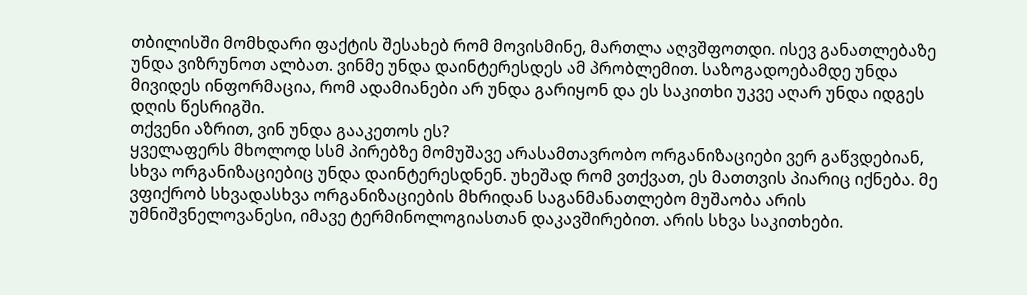თბილისში მომხდარი ფაქტის შესახებ რომ მოვისმინე, მართლა აღვშფოთდი. ისევ განათლებაზე უნდა ვიზრუნოთ ალბათ. ვინმე უნდა დაინტერესდეს ამ პრობლემით. საზოგადოებამდე უნდა მივიდეს ინფორმაცია, რომ ადამიანები არ უნდა გარიყონ და ეს საკითხი უკვე აღარ უნდა იდგეს დღის წესრიგში.
თქვენი აზრით, ვინ უნდა გააკეთოს ეს?
ყველაფერს მხოლოდ სსმ პირებზე მომუშავე არასამთავრობო ორგანიზაციები ვერ გაწვდებიან, სხვა ორგანიზაციებიც უნდა დაინტერესდნენ. უხეშად რომ ვთქვათ, ეს მათთვის პიარიც იქნება. მე ვფიქრობ სხვადასხვა ორგანიზაციების მხრიდან საგანმანათლებო მუშაობა არის უმნიშვნელოვანესი, იმავე ტერმინოლოგიასთან დაკავშირებით. არის სხვა საკითხები.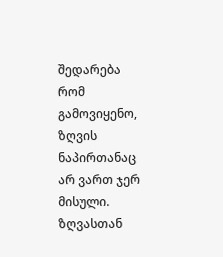შედარება რომ გამოვიყენო, ზღვის ნაპირთანაც არ ვართ ჯერ მისული.
ზღვასთან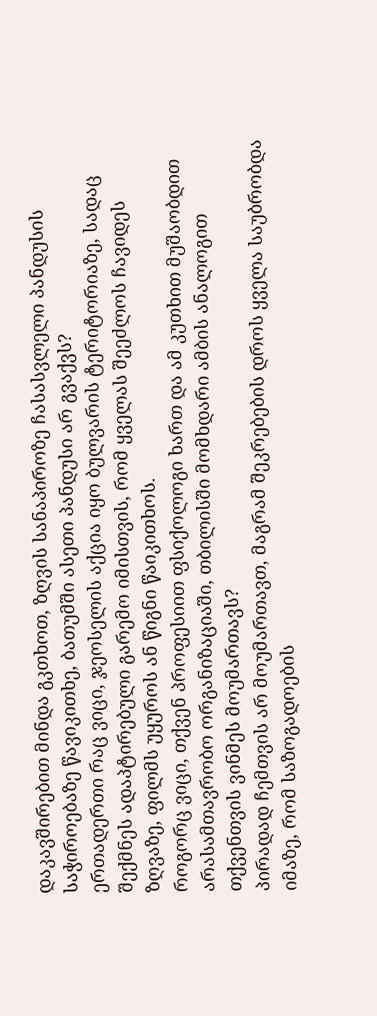დაკავშირებით მინდა გკთხოთ, ზღვის სანაპიროზე ჩასასვლელი პანდუსის საჭიროებაზე წავიკითხე, ბათუმში ასეთი პანდუსი არ გვაქვს?
ერთადერთი რაც ვიცი, ჯეოსელის აქცია იყო ბულვარის ტერიტორიაზე, სადაც შექმნეს ადაპტირებული გარემო იმისთვის, რომ ყველას შეეძლოს ჩავიდეს ზღვაზე, ფილმს უყუროს ან წიგნი წაიკითხოს.
როგორც ვიცი, თქვენ პროფესიით ფსიქოლოგი ხართ და ამ კუთხით მუშაობდით არასამთავრობო ორგანიზაციაში, თბილისში მომხდარი ამბის ანალოგით თქვენთვის ვინმეს მოუმართავს?
პირადად ჩემთვის არ მოუმართავთ, მაგრამ შეკრებების დროს ყველა საუბრობდა იმაზე, რომ საზოგადოების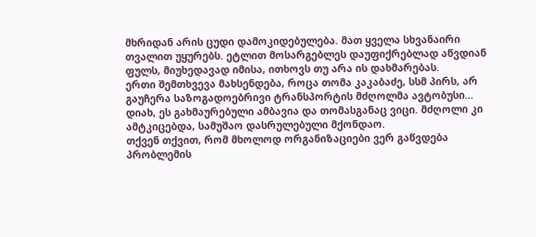მხრიდან არის ცუდი დამოკიდებულება. მათ ყველა სხვანაირი თვალით უყურებს. ეტლით მოსარგებლეს დაუფიქრებლად აწვდიან ფულს, მიუხედავად იმისა, ითხოვს თუ არა ის დახმარებას.
ერთი შემთხვევა მახსენდება, როცა თომა კაკაბაძე, სსმ პირს, არ გაუჩერა საზოგადოებრივი ტრანსპორტის მძღოლმა ავტობუსი…
დიახ, ეს გახმაურებული ამბავია და თომასგანაც ვიცი. მძღოლი კი ამტკიცებდა, სამუშაო დასრულებული მქონდაო.
თქვენ თქვით, რომ მხოლოდ ორგანიზაციები ვერ გაწვდება პრობლემის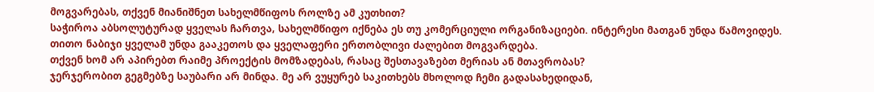მოგვარებას, თქვენ მიანიშნეთ სახელმწიფოს როლზე ამ კუთხით?
საჭიროა აბსოლუტურად ყველას ჩართვა, სახელმწიფო იქნება ეს თუ კომერციული ორგანიზაციები. ინტერესი მათგან უნდა წამოვიდეს. თითო ნაბიჯი ყველამ უნდა გააკეთოს და ყველაფერი ერთობლივი ძალებით მოგვარდება.
თქვენ ხომ არ აპირებთ რაიმე პროექტის მომზადებას, რასაც შესთავაზებთ მერიას ან მთავრობას?
ჯერჯერობით გეგმებზე საუბარი არ მინდა. მე არ ვუყურებ საკითხებს მხოლოდ ჩემი გადასახედიდან,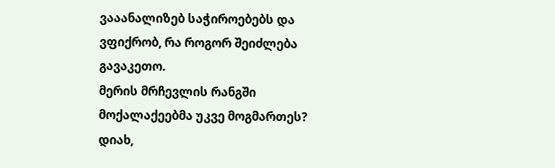ვააანალიზებ საჭიროებებს და ვფიქრობ, რა როგორ შეიძლება გავაკეთო.
მერის მრჩევლის რანგში მოქალაქეებმა უკვე მოგმართეს?
დიახ,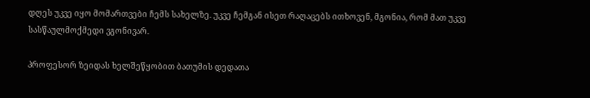დღეს უკვე იყო მომართვები ჩემს სახელზე. უკვე ჩემგან ისეთ რაღაცებს ითხოვენ, მგონია, რომ მათ უკვე სასწაულმოქმედი ვგონივარ.

პროფესორ ზეიდას ხელშეწყობით ბათუმის დედათა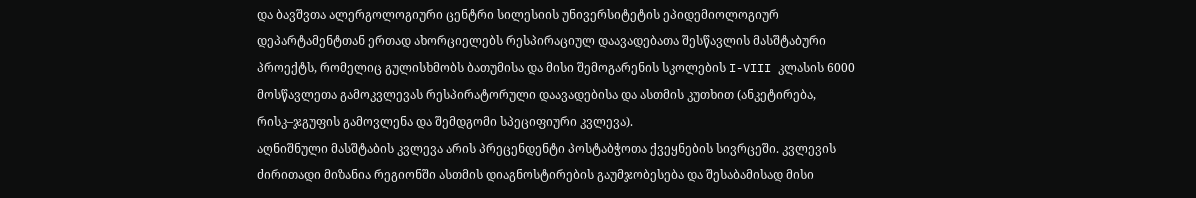და ბავშვთა ალერგოლოგიური ცენტრი სილესიის უნივერსიტეტის ეპიდემიოლოგიურ დეპარტამენტთან ერთად ახორციელებს რესპირაციულ დაავადებათა შესწავლის მასშტაბური პროექტს, რომელიც გულისხმობს ბათუმისა და მისი შემოგარენის სკოლების I-VIII კლასის 6000 მოსწავლეთა გამოკვლევას რესპირატორული დაავადებისა და ასთმის კუთხით (ანკეტირება, რისკ–ჯგუფის გამოვლენა და შემდგომი სპეციფიური კვლევა).
აღნიშნული მასშტაბის კვლევა არის პრეცენდენტი პოსტაბჭოთა ქვეყნების სივრცეში. კვლევის ძირითადი მიზანია რეგიონში ასთმის დიაგნოსტირების გაუმჯობესება და შესაბამისად მისი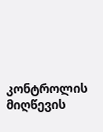კონტროლის მიღწევის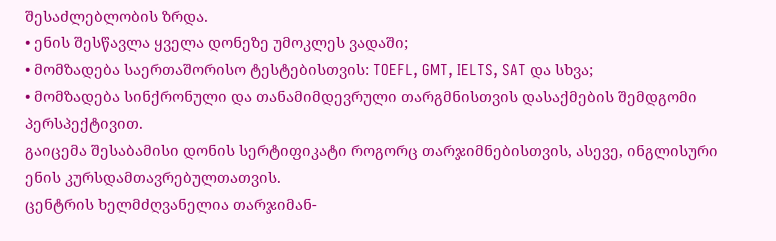შესაძლებლობის ზრდა.
• ენის შესწავლა ყველა დონეზე უმოკლეს ვადაში;
• მომზადება საერთაშორისო ტესტებისთვის: TOEFL, GMT, IELTS, SAT და სხვა;
• მომზადება სინქრონული და თანამიმდევრული თარგმნისთვის დასაქმების შემდგომი პერსპექტივით.
გაიცემა შესაბამისი დონის სერტიფიკატი როგორც თარჯიმნებისთვის, ასევე, ინგლისური ენის კურსდამთავრებულთათვის.
ცენტრის ხელმძღვანელია თარჯიმან-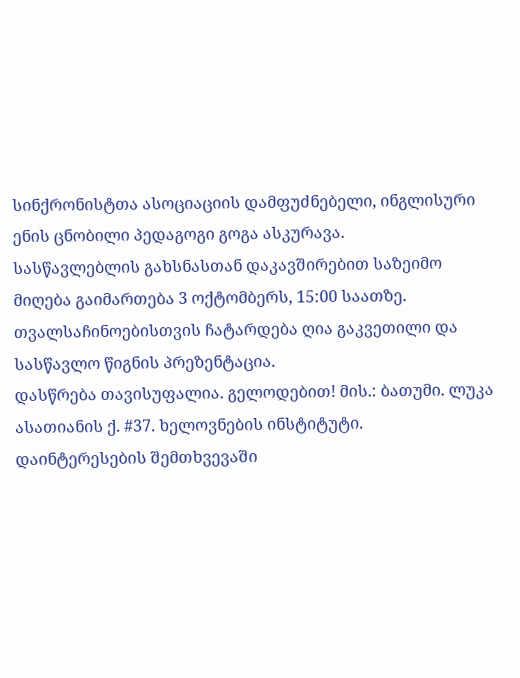სინქრონისტთა ასოციაციის დამფუძნებელი, ინგლისური ენის ცნობილი პედაგოგი გოგა ასკურავა.
სასწავლებლის გახსნასთან დაკავშირებით საზეიმო მიღება გაიმართება 3 ოქტომბერს, 15:00 საათზე.
თვალსაჩინოებისთვის ჩატარდება ღია გაკვეთილი და სასწავლო წიგნის პრეზენტაცია.
დასწრება თავისუფალია. გელოდებით! მის.: ბათუმი. ლუკა ასათიანის ქ. #37. ხელოვნების ინსტიტუტი.
დაინტერესების შემთხვევაში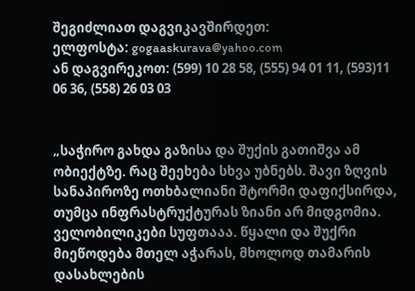შეგიძლიათ დაგვიკავშირდეთ:
ელფოსტა: gogaaskurava@yahoo.com
ან დაგვირეკოთ: (599) 10 28 58, (555) 94 01 11, (593)11 06 36, (558) 26 03 03


„საჭირო გახდა გაზისა და შუქის გათიშვა ამ ობიექტზე. რაც შეეხება სხვა უბნებს. შავი ზღვის სანაპიროზე ოთხბალიანი შტორმი დაფიქსირდა, თუმცა ინფრასტრუქტურას ზიანი არ მიდგომია. ველობილიკები სუფთააა. წყალი და შუქრი მიეწოდება მთელ აჭარას, მხოლოდ თამარის დასახლების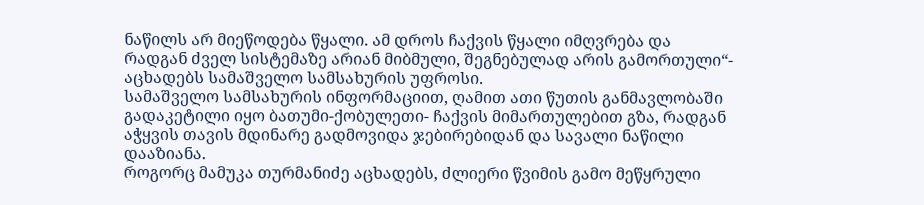ნაწილს არ მიეწოდება წყალი. ამ დროს ჩაქვის წყალი იმღვრება და რადგან ძველ სისტემაზე არიან მიბმული, შეგნებულად არის გამორთული“- აცხადებს სამაშველო სამსახურის უფროსი.
სამაშველო სამსახურის ინფორმაციით, ღამით ათი წუთის განმავლობაში გადაკეტილი იყო ბათუმი-ქობულეთი- ჩაქვის მიმართულებით გზა, რადგან აჭყვის თავის მდინარე გადმოვიდა ჯებირებიდან და სავალი ნაწილი დააზიანა.
როგორც მამუკა თურმანიძე აცხადებს, ძლიერი წვიმის გამო მეწყრული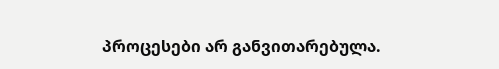პროცესები არ განვითარებულა.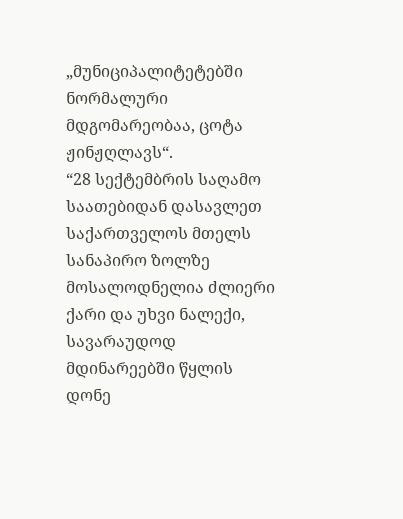„მუნიციპალიტეტებში ნორმალური მდგომარეობაა, ცოტა ჟინჟღლავს“.
“28 სექტემბრის საღამო საათებიდან დასავლეთ საქართველოს მთელს სანაპირო ზოლზე მოსალოდნელია ძლიერი ქარი და უხვი ნალექი, სავარაუდოდ მდინარეებში წყლის დონე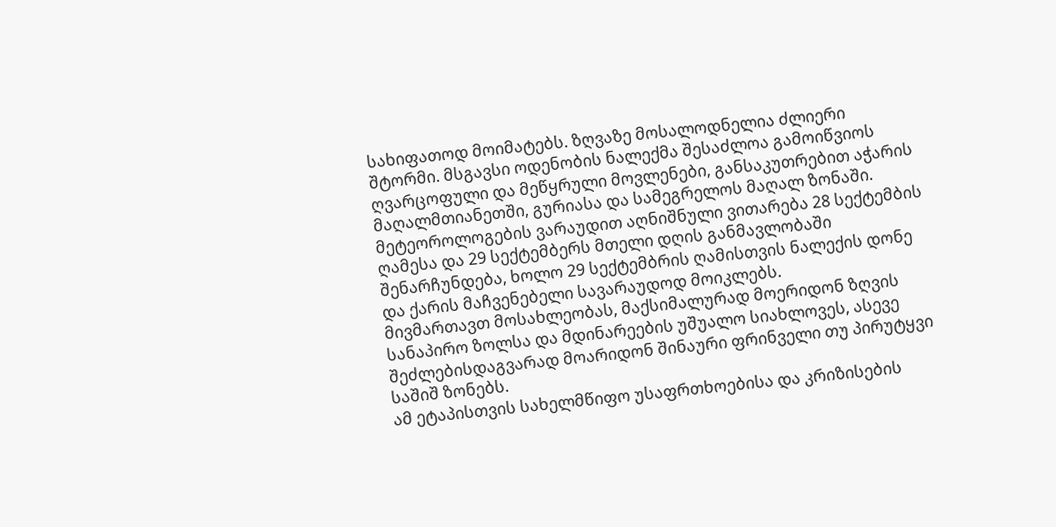სახიფათოდ მოიმატებს. ზღვაზე მოსალოდნელია ძლიერი შტორმი. მსგავსი ოდენობის ნალექმა შესაძლოა გამოიწვიოს ღვარცოფული და მეწყრული მოვლენები, განსაკუთრებით აჭარის მაღალმთიანეთში, გურიასა და სამეგრელოს მაღალ ზონაში.
მეტეოროლოგების ვარაუდით აღნიშნული ვითარება 28 სექტემბის ღამესა და 29 სექტემბერს მთელი დღის განმავლობაში შენარჩუნდება, ხოლო 29 სექტემბრის ღამისთვის ნალექის დონე და ქარის მაჩვენებელი სავარაუდოდ მოიკლებს.
მივმართავთ მოსახლეობას, მაქსიმალურად მოერიდონ ზღვის სანაპირო ზოლსა და მდინარეების უშუალო სიახლოვეს, ასევე შეძლებისდაგვარად მოარიდონ შინაური ფრინველი თუ პირუტყვი საშიშ ზონებს.
ამ ეტაპისთვის სახელმწიფო უსაფრთხოებისა და კრიზისების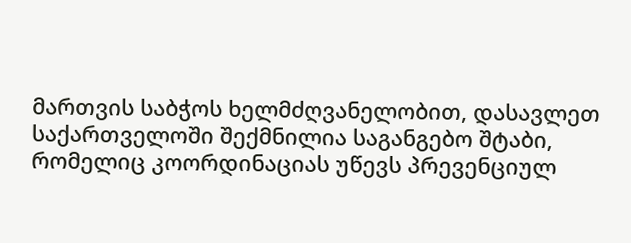მართვის საბჭოს ხელმძღვანელობით, დასავლეთ საქართველოში შექმნილია საგანგებო შტაბი, რომელიც კოორდინაციას უწევს პრევენციულ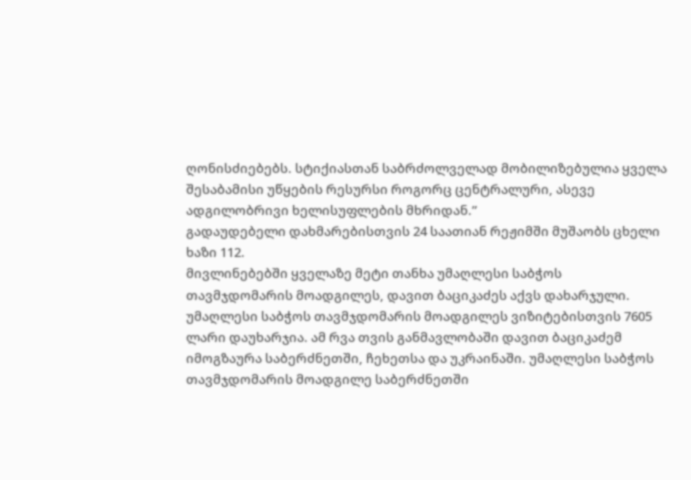ღონისძიებებს. სტიქიასთან საბრძოლველად მობილიზებულია ყველა შესაბამისი უწყების რესურსი როგორც ცენტრალური, ასევე ადგილობრივი ხელისუფლების მხრიდან.”
გადაუდებელი დახმარებისთვის 24 საათიან რეჟიმში მუშაობს ცხელი ხაზი 112.
მივლინებებში ყველაზე მეტი თანხა უმაღლესი საბჭოს თავმჯდომარის მოადგილეს, დავით ბაციკაძეს აქვს დახარჯული. უმაღლესი საბჭოს თავმჯდომარის მოადგილეს ვიზიტებისთვის 7605 ლარი დაუხარჯია. ამ რვა თვის განმავლობაში დავით ბაციკაძემ იმოგზაურა საბერძნეთში, ჩეხეთსა და უკრაინაში. უმაღლესი საბჭოს თავმჯდომარის მოადგილე საბერძნეთში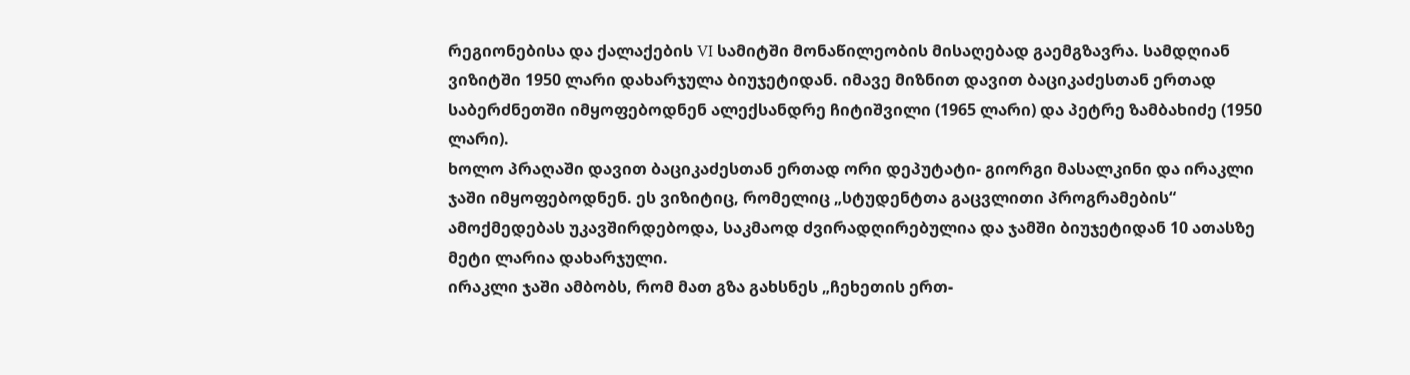რეგიონებისა და ქალაქების VI სამიტში მონაწილეობის მისაღებად გაემგზავრა. სამდღიან ვიზიტში 1950 ლარი დახარჯულა ბიუჯეტიდან. იმავე მიზნით დავით ბაციკაძესთან ერთად საბერძნეთში იმყოფებოდნენ ალექსანდრე ჩიტიშვილი (1965 ლარი) და პეტრე ზამბახიძე (1950 ლარი).
ხოლო პრაღაში დავით ბაციკაძესთან ერთად ორი დეპუტატი- გიორგი მასალკინი და ირაკლი ჯაში იმყოფებოდნენ. ეს ვიზიტიც, რომელიც „სტუდენტთა გაცვლითი პროგრამების“ ამოქმედებას უკავშირდებოდა, საკმაოდ ძვირადღირებულია და ჯამში ბიუჯეტიდან 10 ათასზე მეტი ლარია დახარჯული.
ირაკლი ჯაში ამბობს, რომ მათ გზა გახსნეს „ჩეხეთის ერთ-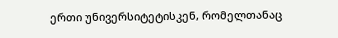ერთი უნივერსიტეტისკენ, რომელთანაც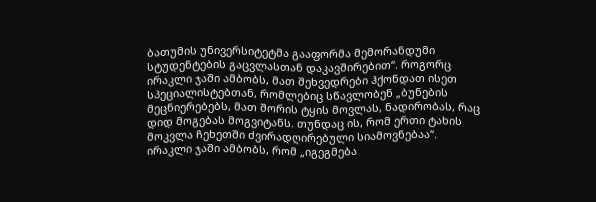ბათუმის უნივერსიტეტმა გააფორმა მემორანდუმი სტუდენტების გაცვლასთან დაკავშირებით“. როგორც ირაკლი ჯაში ამბობს, მათ შეხვედრები ჰქონდათ ისეთ სპეციალისტებთან, რომლებიც სწავლობენ „ბუნების მეცნიერებებს, მათ შორის ტყის მოვლას, ნადირობას, რაც დიდ მოგებას მოგვიტანს. თუნდაც ის, რომ ერთი ტახის მოკვლა ჩეხეთში ძვირადღირებული სიამოვნებაა“.
ირაკლი ჯაში ამბობს, რომ „იგეგმება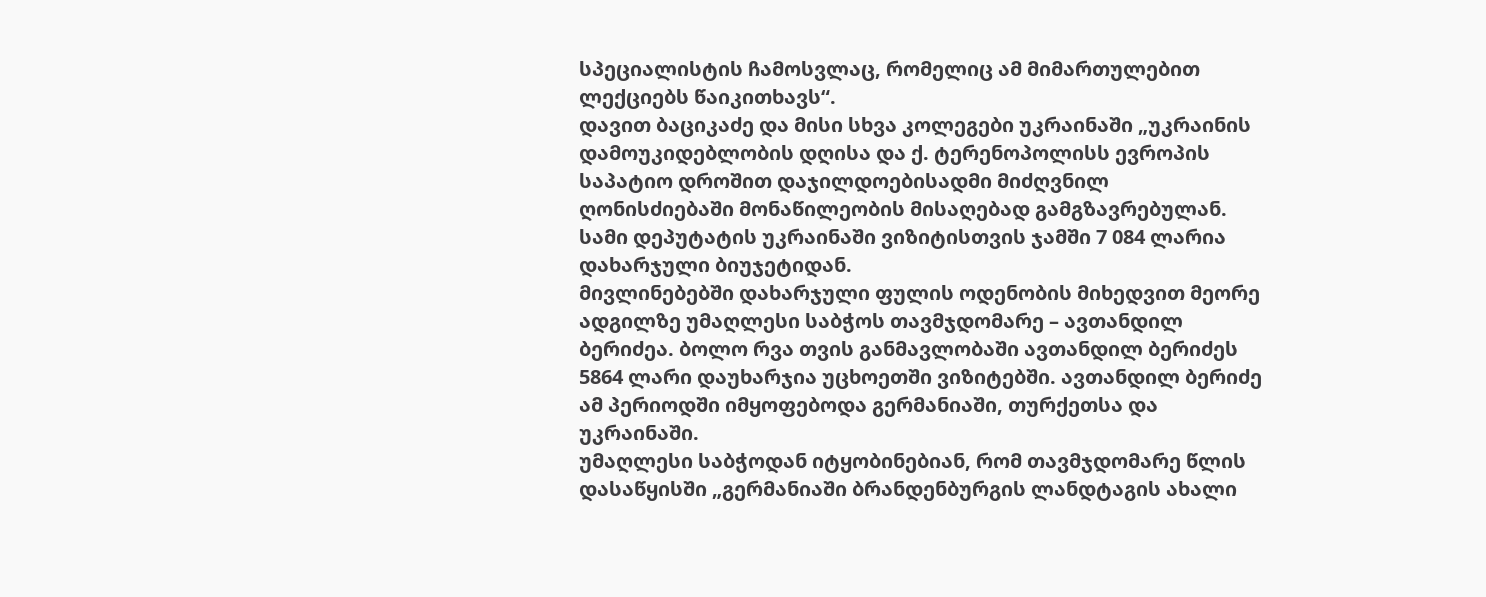სპეციალისტის ჩამოსვლაც, რომელიც ამ მიმართულებით ლექციებს წაიკითხავს“.
დავით ბაციკაძე და მისი სხვა კოლეგები უკრაინაში „უკრაინის დამოუკიდებლობის დღისა და ქ. ტერენოპოლისს ევროპის საპატიო დროშით დაჯილდოებისადმი მიძღვნილ ღონისძიებაში მონაწილეობის მისაღებად გამგზავრებულან. სამი დეპუტატის უკრაინაში ვიზიტისთვის ჯამში 7 084 ლარია დახარჯული ბიუჯეტიდან.
მივლინებებში დახარჯული ფულის ოდენობის მიხედვით მეორე ადგილზე უმაღლესი საბჭოს თავმჯდომარე – ავთანდილ ბერიძეა. ბოლო რვა თვის განმავლობაში ავთანდილ ბერიძეს 5864 ლარი დაუხარჯია უცხოეთში ვიზიტებში. ავთანდილ ბერიძე ამ პერიოდში იმყოფებოდა გერმანიაში, თურქეთსა და უკრაინაში.
უმაღლესი საბჭოდან იტყობინებიან, რომ თავმჯდომარე წლის დასაწყისში „გერმანიაში ბრანდენბურგის ლანდტაგის ახალი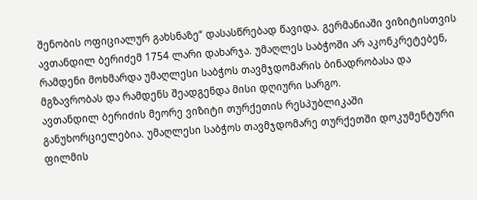შენობის ოფიციალურ გახსნაზე“ დასასწრებად წავიდა. გერმანიაში ვიზიტისთვის ავთანდილ ბერიძემ 1754 ლარი დახარჯა. უმაღლეს საბჭოში არ აკონკრეტებენ, რამდენი მოხმარდა უმაღლესი საბჭოს თავმჯდომარის ბინადრობასა და მგზავრობას და რამდენს შეადგენდა მისი დღიური სარგო.
ავთანდილ ბერიძის მეორე ვიზიტი თურქეთის რესპუბლიკაში განუხორციელებია. უმაღლესი საბჭოს თავმჯდომარე თურქეთში დოკუმენტური ფილმის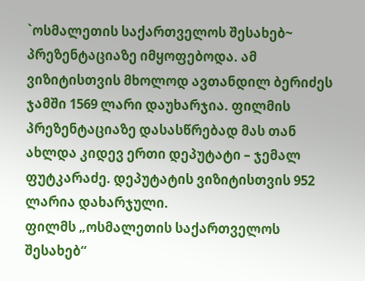`ოსმალეთის საქართველოს შესახებ~ პრეზენტაციაზე იმყოფებოდა. ამ ვიზიტისთვის მხოლოდ ავთანდილ ბერიძეს ჯამში 1569 ლარი დაუხარჯია. ფილმის პრეზენტაციაზე დასასწრებად მას თან ახლდა კიდევ ერთი დეპუტატი – ჯემალ ფუტკარაძე. დეპუტატის ვიზიტისთვის 952 ლარია დახარჯული.
ფილმს „ოსმალეთის საქართველოს შესახებ“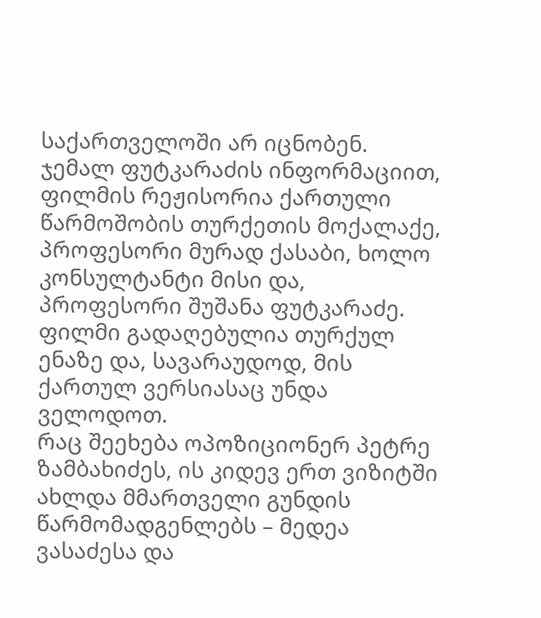საქართველოში არ იცნობენ. ჯემალ ფუტკარაძის ინფორმაციით, ფილმის რეჟისორია ქართული წარმოშობის თურქეთის მოქალაქე, პროფესორი მურად ქასაბი, ხოლო კონსულტანტი მისი და, პროფესორი შუშანა ფუტკარაძე. ფილმი გადაღებულია თურქულ ენაზე და, სავარაუდოდ, მის ქართულ ვერსიასაც უნდა ველოდოთ.
რაც შეეხება ოპოზიციონერ პეტრე ზამბახიძეს, ის კიდევ ერთ ვიზიტში ახლდა მმართველი გუნდის წარმომადგენლებს – მედეა ვასაძესა და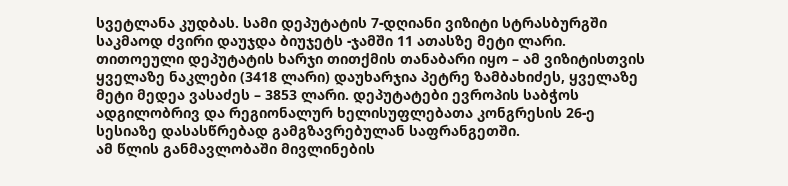სვეტლანა კუდბას. სამი დეპუტატის 7-დღიანი ვიზიტი სტრასბურგში საკმაოდ ძვირი დაუჯდა ბიუჯეტს -ჯამში 11 ათასზე მეტი ლარი. თითოეული დეპუტატის ხარჯი თითქმის თანაბარი იყო – ამ ვიზიტისთვის ყველაზე ნაკლები (3418 ლარი) დაუხარჯია პეტრე ზამბახიძეს, ყველაზე მეტი მედეა ვასაძეს – 3853 ლარი. დეპუტატები ევროპის საბჭოს ადგილობრივ და რეგიონალურ ხელისუფლებათა კონგრესის 26-ე სესიაზე დასასწრებად გამგზავრებულან საფრანგეთში.
ამ წლის განმავლობაში მივლინების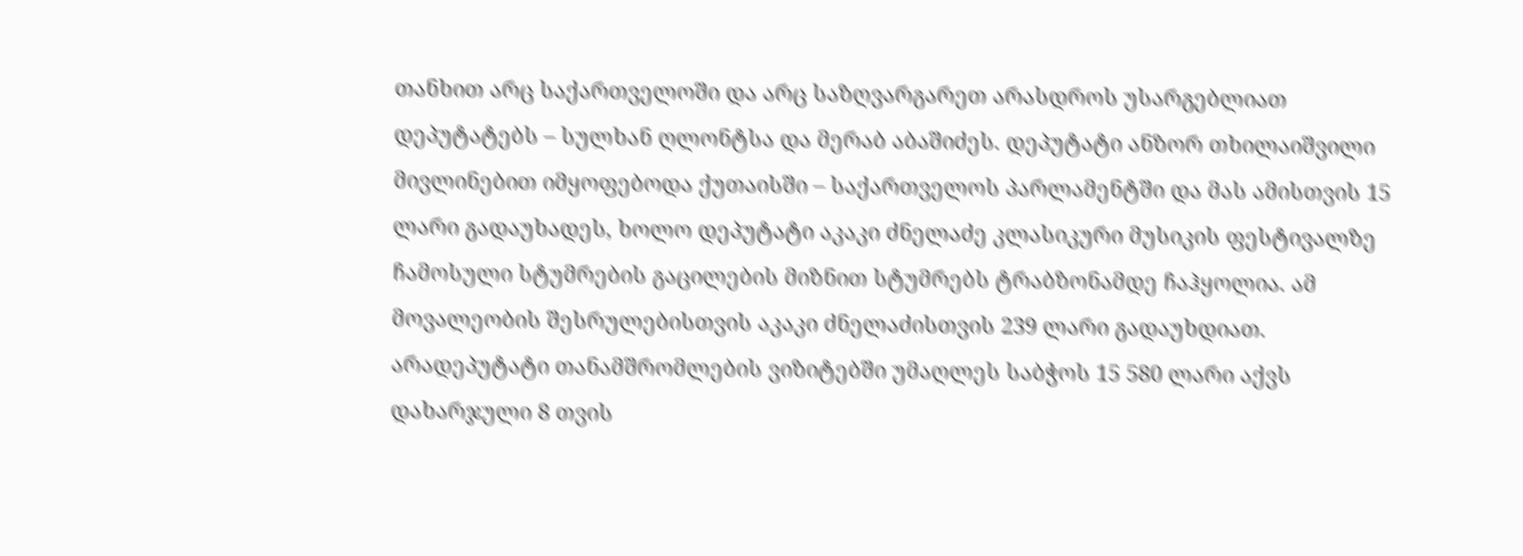თანხით არც საქართველოში და არც საზღვარგარეთ არასდროს უსარგებლიათ დეპუტატებს – სულხან ღლონტსა და მერაბ აბაშიძეს. დეპუტატი ანზორ თხილაიშვილი მივლინებით იმყოფებოდა ქუთაისში – საქართველოს პარლამენტში და მას ამისთვის 15 ლარი გადაუხადეს, ხოლო დეპუტატი აკაკი ძნელაძე კლასიკური მუსიკის ფესტივალზე ჩამოსული სტუმრების გაცილების მიზნით სტუმრებს ტრაბზონამდე ჩაჰყოლია. ამ მოვალეობის შესრულებისთვის აკაკი ძნელაძისთვის 239 ლარი გადაუხდიათ.
არადეპუტატი თანამშრომლების ვიზიტებში უმაღლეს საბჭოს 15 580 ლარი აქვს დახარჯული 8 თვის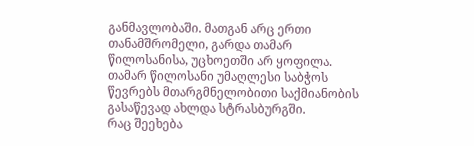განმავლობაში. მათგან არც ერთი თანამშრომელი, გარდა თამარ წილოსანისა, უცხოეთში არ ყოფილა. თამარ წილოსანი უმაღლესი საბჭოს წევრებს მთარგმნელობითი საქმიანობის გასაწევად ახლდა სტრასბურგში.
რაც შეეხება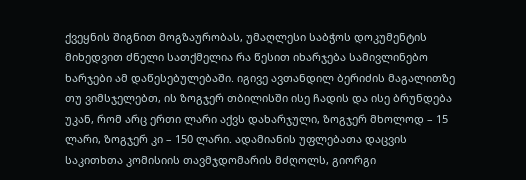ქვეყნის შიგნით მოგზაურობას, უმაღლესი საბჭოს დოკუმენტის მიხედვით ძნელი სათქმელია რა წესით იხარჯება სამივლინებო ხარჯები ამ დაწესებულებაში. იგივე ავთანდილ ბერიძის მაგალითზე თუ ვიმსჯელებთ, ის ზოგჯერ თბილისში ისე ჩადის და ისე ბრუნდება უკან, რომ არც ერთი ლარი აქვს დახარჯული, ზოგჯერ მხოლოდ – 15 ლარი, ზოგჯერ კი – 150 ლარი. ადამიანის უფლებათა დაცვის საკითხთა კომისიის თავმჯდომარის მძღოლს, გიორგი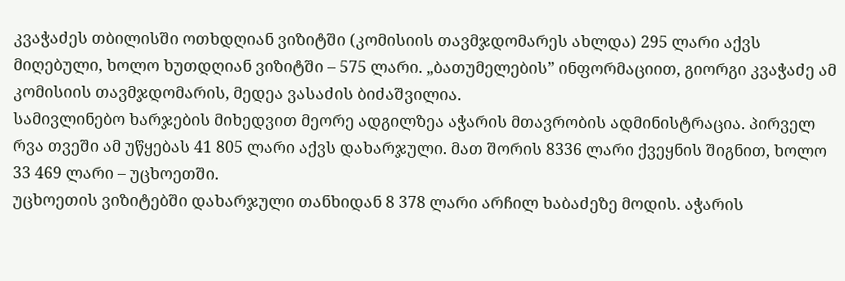კვაჭაძეს თბილისში ოთხდღიან ვიზიტში (კომისიის თავმჯდომარეს ახლდა) 295 ლარი აქვს მიღებული, ხოლო ხუთდღიან ვიზიტში – 575 ლარი. „ბათუმელების” ინფორმაციით, გიორგი კვაჭაძე ამ კომისიის თავმჯდომარის, მედეა ვასაძის ბიძაშვილია.
სამივლინებო ხარჯების მიხედვით მეორე ადგილზეა აჭარის მთავრობის ადმინისტრაცია. პირველ რვა თვეში ამ უწყებას 41 805 ლარი აქვს დახარჯული. მათ შორის 8336 ლარი ქვეყნის შიგნით, ხოლო 33 469 ლარი – უცხოეთში.
უცხოეთის ვიზიტებში დახარჯული თანხიდან 8 378 ლარი არჩილ ხაბაძეზე მოდის. აჭარის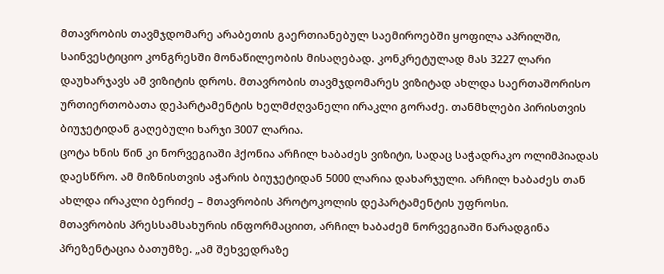მთავრობის თავმჯდომარე არაბეთის გაერთიანებულ საემიროებში ყოფილა აპრილში, საინვესტიციო კონგრესში მონაწილეობის მისაღებად. კონკრეტულად მას 3227 ლარი დაუხარჯავს ამ ვიზიტის დროს. მთავრობის თავმჯდომარეს ვიზიტად ახლდა საერთაშორისო ურთიერთობათა დეპარტამენტის ხელმძღვანელი ირაკლი გორაძე. თანმხლები პირისთვის ბიუჯეტიდან გაღებული ხარჯი 3007 ლარია.
ცოტა ხნის წინ კი ნორვეგიაში ჰქონია არჩილ ხაბაძეს ვიზიტი, სადაც საჭადრაკო ოლიმპიადას დაესწრო. ამ მიზნისთვის აჭარის ბიუჯეტიდან 5000 ლარია დახარჯული. არჩილ ხაბაძეს თან ახლდა ირაკლი ბერიძე – მთავრობის პროტოკოლის დეპარტამენტის უფროსი.
მთავრობის პრესსამსახურის ინფორმაციით, არჩილ ხაბაძემ ნორვეგიაში წარადგინა პრეზენტაცია ბათუმზე. „ამ შეხვედრაზე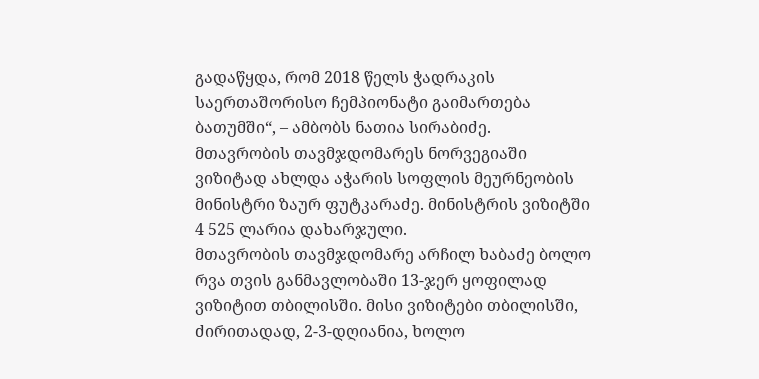გადაწყდა, რომ 2018 წელს ჭადრაკის საერთაშორისო ჩემპიონატი გაიმართება ბათუმში“, – ამბობს ნათია სირაბიძე.
მთავრობის თავმჯდომარეს ნორვეგიაში ვიზიტად ახლდა აჭარის სოფლის მეურნეობის მინისტრი ზაურ ფუტკარაძე. მინისტრის ვიზიტში 4 525 ლარია დახარჯული.
მთავრობის თავმჯდომარე არჩილ ხაბაძე ბოლო რვა თვის განმავლობაში 13-ჯერ ყოფილად ვიზიტით თბილისში. მისი ვიზიტები თბილისში, ძირითადად, 2-3-დღიანია, ხოლო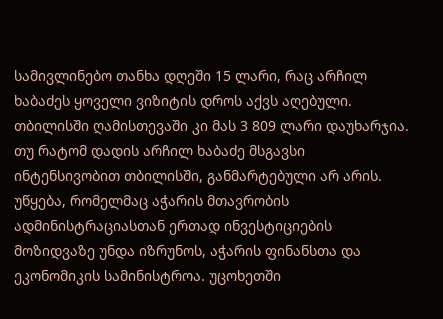სამივლინებო თანხა დღეში 15 ლარი, რაც არჩილ ხაბაძეს ყოველი ვიზიტის დროს აქვს აღებული. თბილისში ღამისთევაში კი მას 3 809 ლარი დაუხარჯია. თუ რატომ დადის არჩილ ხაბაძე მსგავსი ინტენსივობით თბილისში, განმარტებული არ არის.
უწყება, რომელმაც აჭარის მთავრობის ადმინისტრაციასთან ერთად ინვესტიციების მოზიდვაზე უნდა იზრუნოს, აჭარის ფინანსთა და ეკონომიკის სამინისტროა. უცოხეთში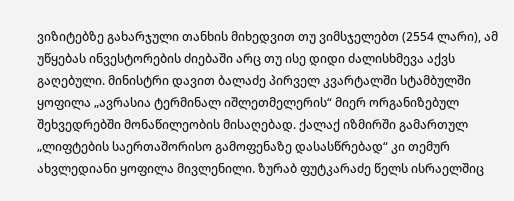ვიზიტებზე გახარჯული თანხის მიხედვით თუ ვიმსჯელებთ (2554 ლარი), ამ უწყებას ინვესტორების ძიებაში არც თუ ისე დიდი ძალისხმევა აქვს გაღებული. მინისტრი დავით ბალაძე პირველ კვარტალში სტამბულში ყოფილა „ავრასია ტერმინალ იშლეთმელერის“ მიერ ორგანიზებულ შეხვედრებში მონაწილეობის მისაღებად. ქალაქ იზმირში გამართულ „ლიფტების საერთაშორისო გამოფენაზე დასასწრებად“ კი თემურ ახვლედიანი ყოფილა მივლენილი. ზურაბ ფუტკარაძე წელს ისრაელშიც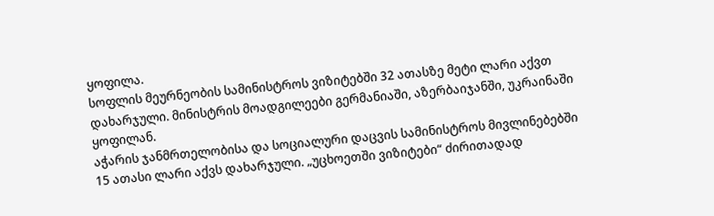ყოფილა.
სოფლის მეურნეობის სამინისტროს ვიზიტებში 32 ათასზე მეტი ლარი აქვთ დახარჯული. მინისტრის მოადგილეები გერმანიაში, აზერბაიჯანში, უკრაინაში ყოფილან.
აჭარის ჯანმრთელობისა და სოციალური დაცვის სამინისტროს მივლინებებში 15 ათასი ლარი აქვს დახარჯული. „უცხოეთში ვიზიტები“ ძირითადად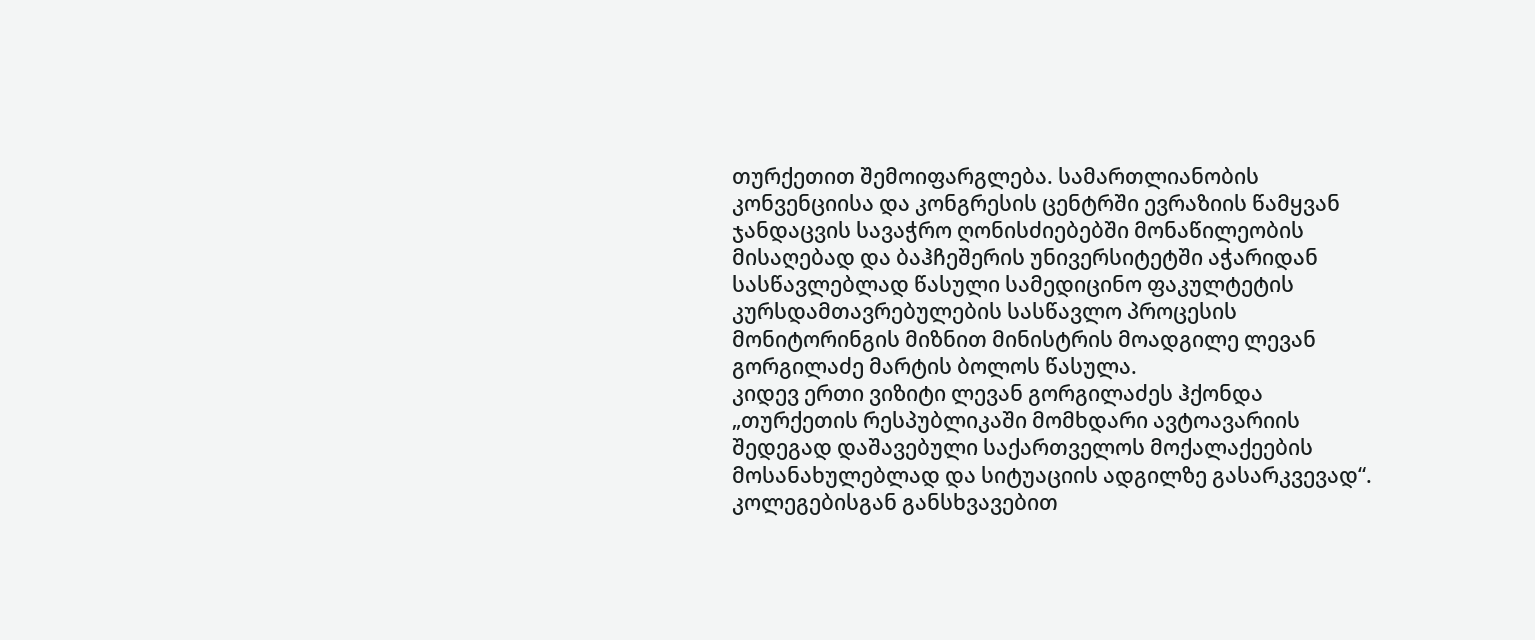თურქეთით შემოიფარგლება. სამართლიანობის კონვენციისა და კონგრესის ცენტრში ევრაზიის წამყვან ჯანდაცვის სავაჭრო ღონისძიებებში მონაწილეობის მისაღებად და ბაჰჩეშერის უნივერსიტეტში აჭარიდან სასწავლებლად წასული სამედიცინო ფაკულტეტის კურსდამთავრებულების სასწავლო პროცესის მონიტორინგის მიზნით მინისტრის მოადგილე ლევან გორგილაძე მარტის ბოლოს წასულა.
კიდევ ერთი ვიზიტი ლევან გორგილაძეს ჰქონდა „თურქეთის რესპუბლიკაში მომხდარი ავტოავარიის შედეგად დაშავებული საქართველოს მოქალაქეების მოსანახულებლად და სიტუაციის ადგილზე გასარკვევად“. კოლეგებისგან განსხვავებით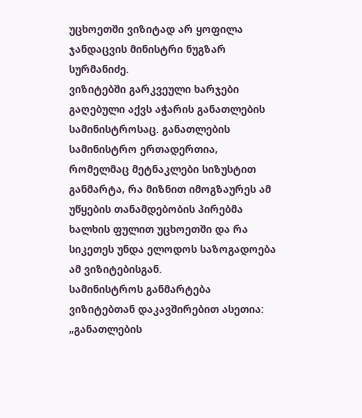უცხოეთში ვიზიტად არ ყოფილა ჯანდაცვის მინისტრი ნუგზარ სურმანიძე.
ვიზიტებში გარკვეული ხარჯები გაღებული აქვს აჭარის განათლების სამინისტროსაც. განათლების სამინისტრო ერთადერთია, რომელმაც მეტნაკლები სიზუსტით განმარტა, რა მიზნით იმოგზაურეს ამ უწყების თანამდებობის პირებმა ხალხის ფულით უცხოეთში და რა სიკეთეს უნდა ელოდოს საზოგადოება ამ ვიზიტებისგან.
სამინისტროს განმარტება ვიზიტებთან დაკავშირებით ასეთია: „განათლების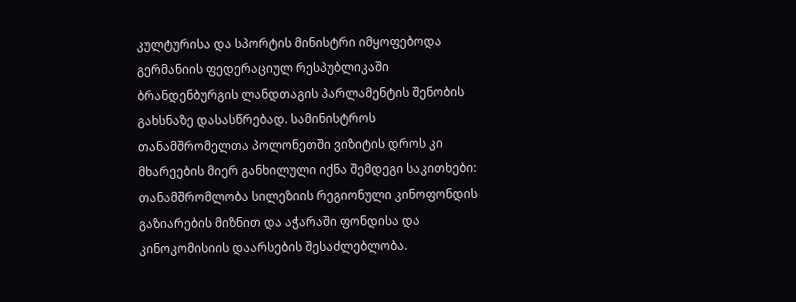კულტურისა და სპორტის მინისტრი იმყოფებოდა გერმანიის ფედერაციულ რესპუბლიკაში ბრანდენბურგის ლანდთაგის პარლამენტის შენობის გახსნაზე დასასწრებად. სამინისტროს თანამშრომელთა პოლონეთში ვიზიტის დროს კი მხარეების მიერ განხილული იქნა შემდეგი საკითხები: თანამშრომლობა სილეზიის რეგიონული კინოფონდის გაზიარების მიზნით და აჭარაში ფონდისა და კინოკომისიის დაარსების შესაძლებლობა.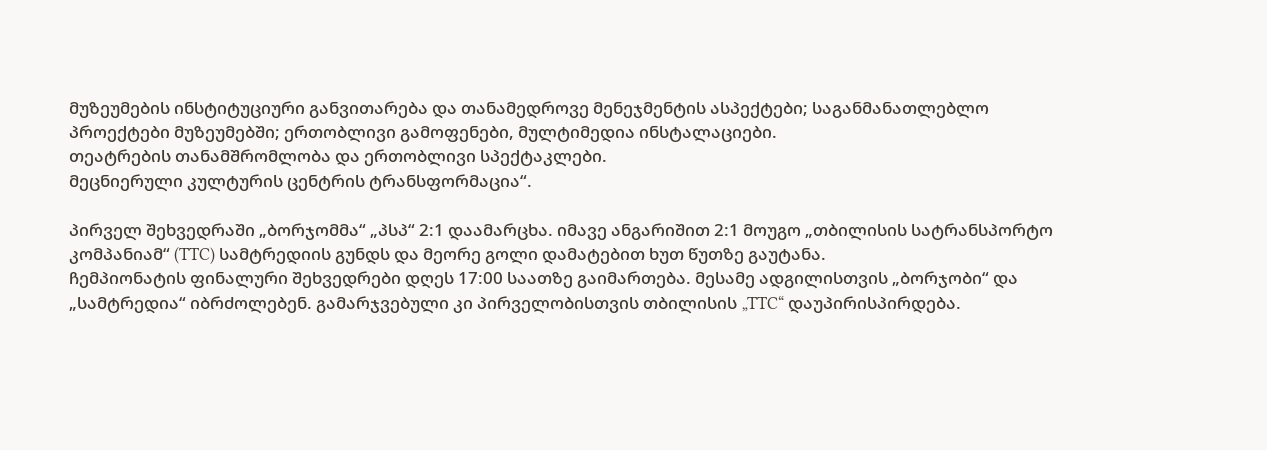მუზეუმების ინსტიტუციური განვითარება და თანამედროვე მენეჯმენტის ასპექტები; საგანმანათლებლო პროექტები მუზეუმებში; ერთობლივი გამოფენები, მულტიმედია ინსტალაციები.
თეატრების თანამშრომლობა და ერთობლივი სპექტაკლები.
მეცნიერული კულტურის ცენტრის ტრანსფორმაცია“.

პირველ შეხვედრაში „ბორჯომმა“ „პსპ“ 2:1 დაამარცხა. იმავე ანგარიშით 2:1 მოუგო „თბილისის სატრანსპორტო კომპანიამ“ (TTC) სამტრედიის გუნდს და მეორე გოლი დამატებით ხუთ წუთზე გაუტანა.
ჩემპიონატის ფინალური შეხვედრები დღეს 17:00 საათზე გაიმართება. მესამე ადგილისთვის „ბორჯობი“ და „სამტრედია“ იბრძოლებენ. გამარჯვებული კი პირველობისთვის თბილისის „TTC“ დაუპირისპირდება.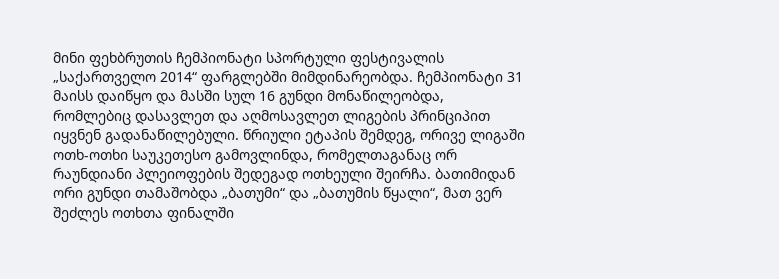მინი ფეხბრუთის ჩემპიონატი სპორტული ფესტივალის „საქართველო 2014“ ფარგლებში მიმდინარეობდა. ჩემპიონატი 31 მაისს დაიწყო და მასში სულ 16 გუნდი მონაწილეობდა, რომლებიც დასავლეთ და აღმოსავლეთ ლიგების პრინციპით იყვნენ გადანაწილებული. წრიული ეტაპის შემდეგ, ორივე ლიგაში ოთხ-ოთხი საუკეთესო გამოვლინდა, რომელთაგანაც ორ რაუნდიანი პლეიოფების შედეგად ოთხეული შეირჩა. ბათიმიდან ორი გუნდი თამაშობდა „ბათუმი“ და „ბათუმის წყალი“, მათ ვერ შეძლეს ოთხთა ფინალში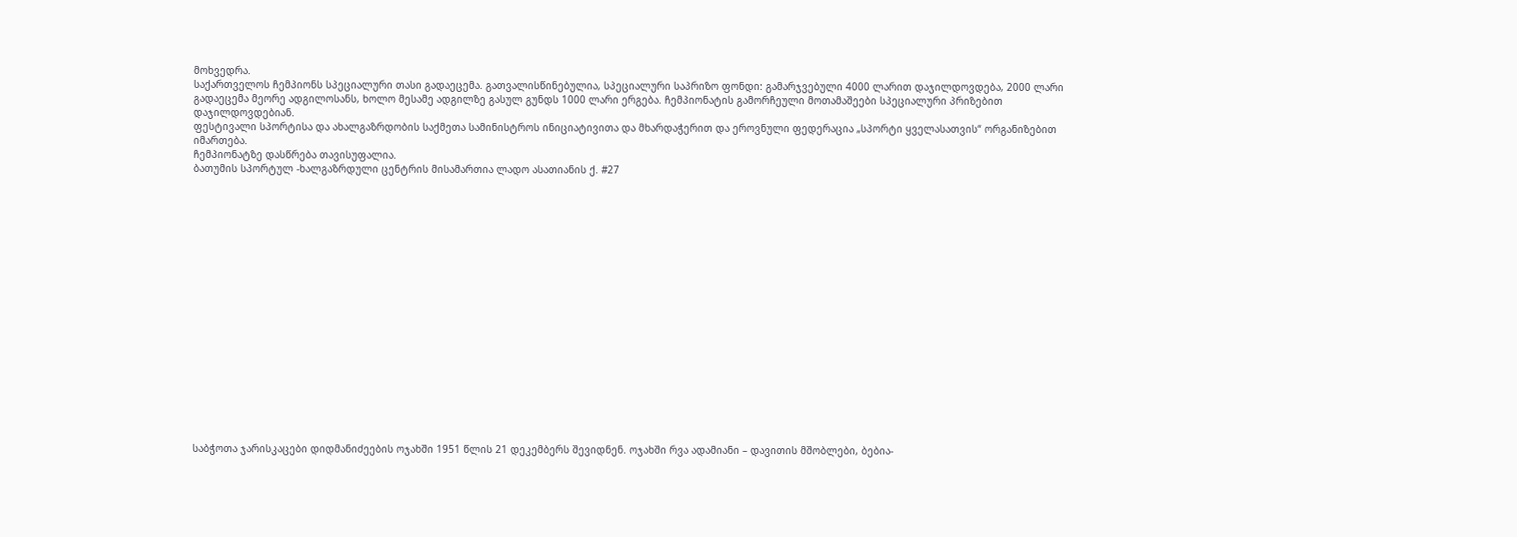მოხვედრა.
საქართველოს ჩემპიონს სპეციალური თასი გადაეცემა. გათვალისწინებულია, სპეციალური საპრიზო ფონდი: გამარჯვებული 4000 ლარით დაჯილდოვდება, 2000 ლარი გადაეცემა მეორე ადგილოსანს, ხოლო მესამე ადგილზე გასულ გუნდს 1000 ლარი ერგება. ჩემპიონატის გამორჩეული მოთამაშეები სპეციალური პრიზებით დაჯილდოვდებიან.
ფესტივალი სპორტისა და ახალგაზრდობის საქმეთა სამინისტროს ინიციატივითა და მხარდაჭერით და ეროვნული ფედერაცია „სპორტი ყველასათვის“ ორგანიზებით იმართება.
ჩემპიონატზე დასწრება თავისუფალია.
ბათუმის სპორტულ -ხალგაზრდული ცენტრის მისამართია ლადო ასათიანის ქ. #27



















საბჭოთა ჯარისკაცები დიდმანიძეების ოჯახში 1951 წლის 21 დეკემბერს შევიდნენ. ოჯახში რვა ადამიანი – დავითის მშობლები, ბებია-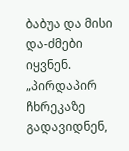ბაბუა და მისი და-ძმები იყვნენ. „პირდაპირ ჩხრეკაზე გადავიდნენ,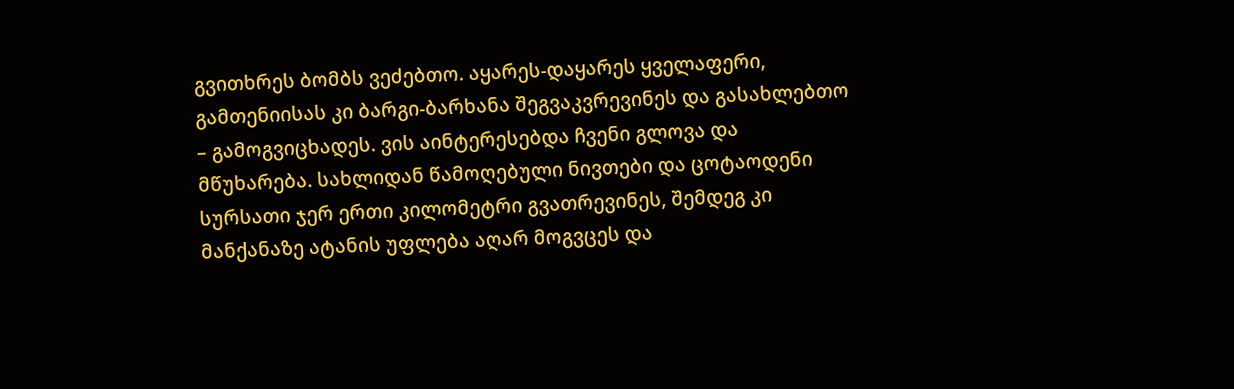გვითხრეს ბომბს ვეძებთო. აყარეს-დაყარეს ყველაფერი, გამთენიისას კი ბარგი-ბარხანა შეგვაკვრევინეს და გასახლებთო – გამოგვიცხადეს. ვის აინტერესებდა ჩვენი გლოვა და მწუხარება. სახლიდან წამოღებული ნივთები და ცოტაოდენი სურსათი ჯერ ერთი კილომეტრი გვათრევინეს, შემდეგ კი მანქანაზე ატანის უფლება აღარ მოგვცეს და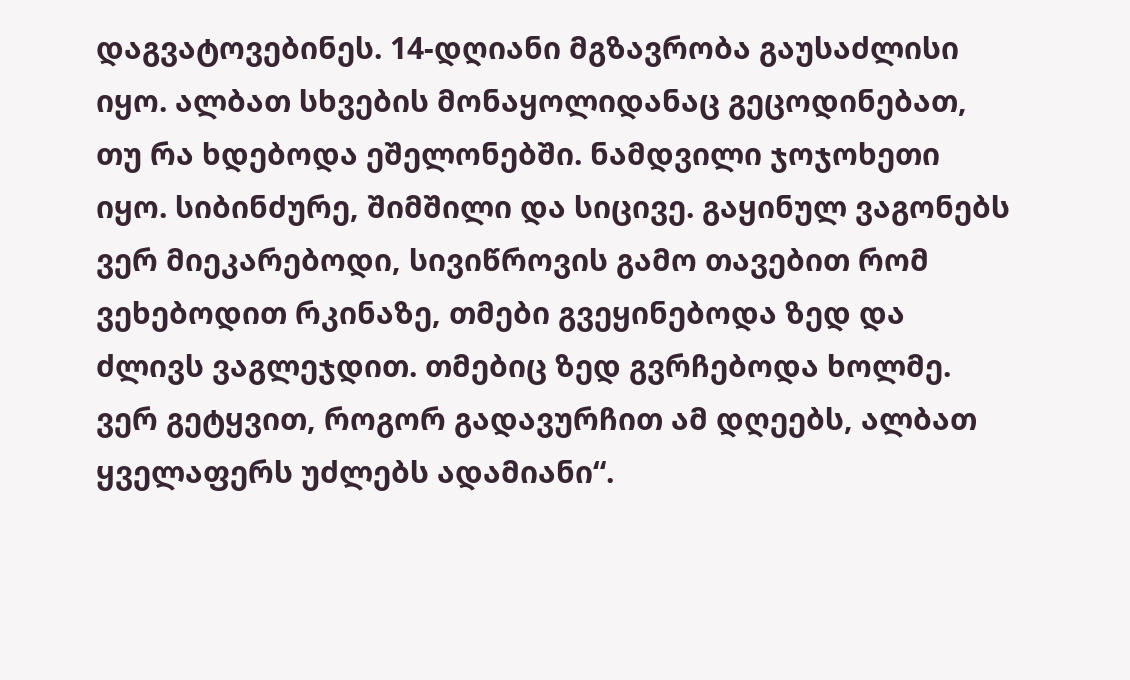დაგვატოვებინეს. 14-დღიანი მგზავრობა გაუსაძლისი იყო. ალბათ სხვების მონაყოლიდანაც გეცოდინებათ, თუ რა ხდებოდა ეშელონებში. ნამდვილი ჯოჯოხეთი იყო. სიბინძურე, შიმშილი და სიცივე. გაყინულ ვაგონებს ვერ მიეკარებოდი, სივიწროვის გამო თავებით რომ ვეხებოდით რკინაზე, თმები გვეყინებოდა ზედ და ძლივს ვაგლეჯდით. თმებიც ზედ გვრჩებოდა ხოლმე. ვერ გეტყვით, როგორ გადავურჩით ამ დღეებს, ალბათ ყველაფერს უძლებს ადამიანი“.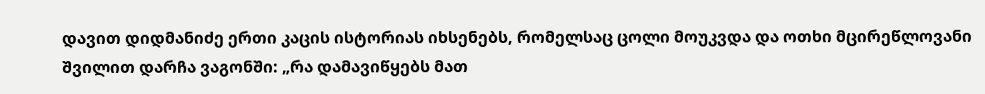დავით დიდმანიძე ერთი კაცის ისტორიას იხსენებს, რომელსაც ცოლი მოუკვდა და ოთხი მცირეწლოვანი შვილით დარჩა ვაგონში: „რა დამავიწყებს მათ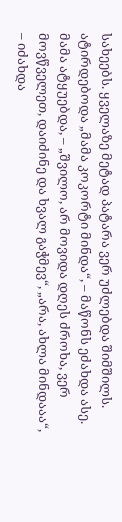სახეებს. ყველაზე მეტად პატარა ვერ უძლებდა შიმშილს. ატირდებოდა „მამა კოკორტი მინდა“, – მაწონს ეძახდა ასე. მამა ატყუებდა, – „შვილო, არ მოვიდა დღეს ძროხა, ვერ მოვწველეთ, დაიძინე და ხვალ გაჭმევ“, „არა, ახლა მინდააა“, – იძახდა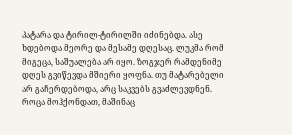პატარა და ტირილ-ტირილში იძინებდა. ასე ხდებოდა მეორე და მესამე დღესაც. ლუკმა რომ მიგეცა, საშუალება არ იყო. ზოგჯერ რამდენიმე დღეს გვიწევდა მშიერი ყოფნა. თუ მატარებელი არ გაჩერდებოდა, არც საკვებს გვაძლევდნენ. როცა მოჰქონდათ, მაშინაც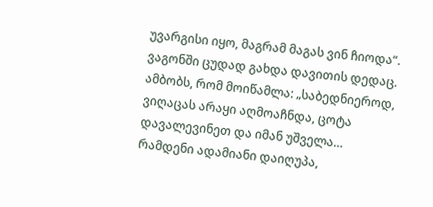უვარგისი იყო, მაგრამ მაგას ვინ ჩიოდა“.
ვაგონში ცუდად გახდა დავითის დედაც. ამბობს, რომ მოიწამლა: „საბედნიეროდ, ვიღაცას არაყი აღმოაჩნდა, ცოტა დავალევინეთ და იმან უშველა… რამდენი ადამიანი დაიღუპა,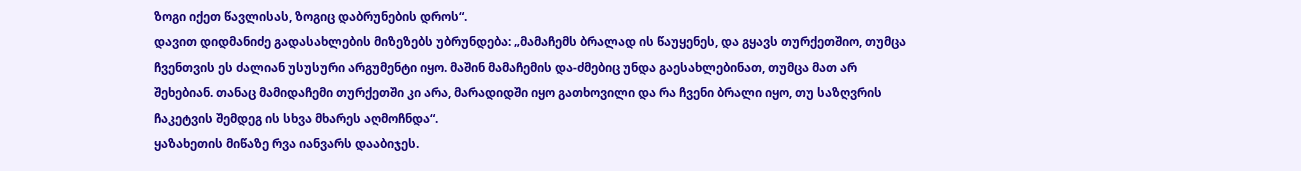ზოგი იქეთ წავლისას, ზოგიც დაბრუნების დროს“.
დავით დიდმანიძე გადასახლების მიზეზებს უბრუნდება: „მამაჩემს ბრალად ის წაუყენეს, და გყავს თურქეთშიო, თუმცა ჩვენთვის ეს ძალიან უსუსური არგუმენტი იყო. მაშინ მამაჩემის და-ძმებიც უნდა გაესახლებინათ, თუმცა მათ არ შეხებიან. თანაც მამიდაჩემი თურქეთში კი არა, მარადიდში იყო გათხოვილი და რა ჩვენი ბრალი იყო, თუ საზღვრის ჩაკეტვის შემდეგ ის სხვა მხარეს აღმოჩნდა“.
ყაზახეთის მიწაზე რვა იანვარს დააბიჯეს.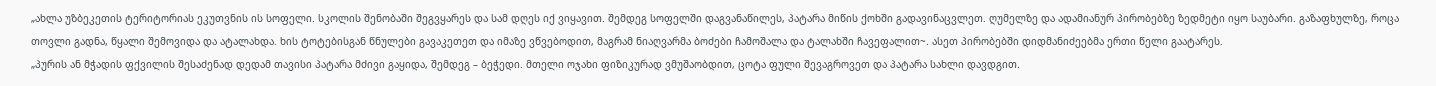„ახლა უზბეკეთის ტერიტორიას ეკუთვნის ის სოფელი. სკოლის შენობაში შეგვყარეს და სამ დღეს იქ ვიყავით. შემდეგ სოფელში დაგვანაწილეს, პატარა მიწის ქოხში გადავინაცვლეთ. ღუმელზე და ადამიანურ პირობებზე ზედმეტი იყო საუბარი. გაზაფხულზე, როცა თოვლი გადნა, წყალი შემოვიდა და ატალახდა. ხის ტოტებისგან წნულები გავაკეთეთ და იმაზე ვწვებოდით, მაგრამ ნიაღვარმა ბოძები ჩამოშალა და ტალახში ჩავეფალით~. ასეთ პირობებში დიდმანიძეებმა ერთი წელი გაატარეს.
„პურის ან მჭადის ფქვილის შესაძენად დედამ თავისი პატარა მძივი გაყიდა, შემდეგ – ბეჭედი. მთელი ოჯახი ფიზიკურად ვმუშაობდით, ცოტა ფული შევაგროვეთ და პატარა სახლი დავდგით.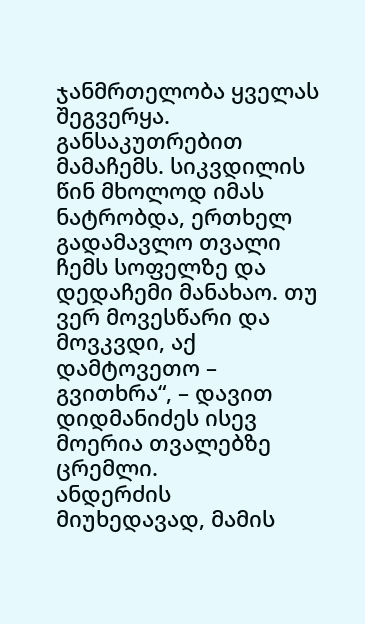ჯანმრთელობა ყველას შეგვერყა. განსაკუთრებით მამაჩემს. სიკვდილის წინ მხოლოდ იმას ნატრობდა, ერთხელ გადამავლო თვალი ჩემს სოფელზე და დედაჩემი მანახაო. თუ ვერ მოვესწარი და მოვკვდი, აქ დამტოვეთო – გვითხრა“, – დავით დიდმანიძეს ისევ მოერია თვალებზე ცრემლი.
ანდერძის მიუხედავად, მამის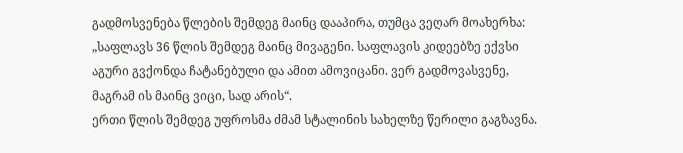გადმოსვენება წლების შემდეგ მაინც დააპირა, თუმცა ვეღარ მოახერხა: „საფლავს 36 წლის შემდეგ მაინც მივაგენი. საფლავის კიდეებზე ექვსი აგური გვქონდა ჩატანებული და ამით ამოვიცანი. ვერ გადმოვასვენე, მაგრამ ის მაინც ვიცი, სად არის“.
ერთი წლის შემდეგ უფროსმა ძმამ სტალინის სახელზე წერილი გაგზავნა.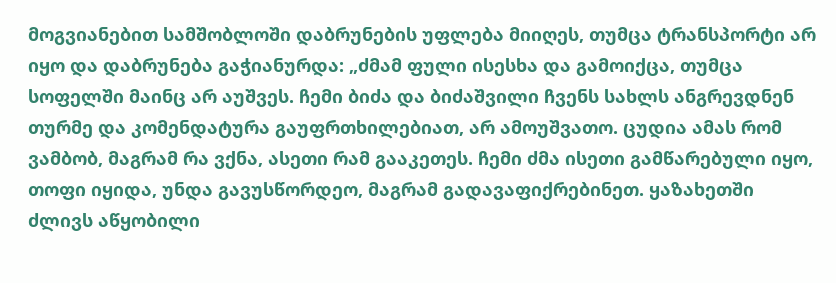მოგვიანებით სამშობლოში დაბრუნების უფლება მიიღეს, თუმცა ტრანსპორტი არ იყო და დაბრუნება გაჭიანურდა: „ძმამ ფული ისესხა და გამოიქცა, თუმცა სოფელში მაინც არ აუშვეს. ჩემი ბიძა და ბიძაშვილი ჩვენს სახლს ანგრევდნენ თურმე და კომენდატურა გაუფრთხილებიათ, არ ამოუშვათო. ცუდია ამას რომ ვამბობ, მაგრამ რა ვქნა, ასეთი რამ გააკეთეს. ჩემი ძმა ისეთი გამწარებული იყო, თოფი იყიდა, უნდა გავუსწორდეო, მაგრამ გადავაფიქრებინეთ. ყაზახეთში ძლივს აწყობილი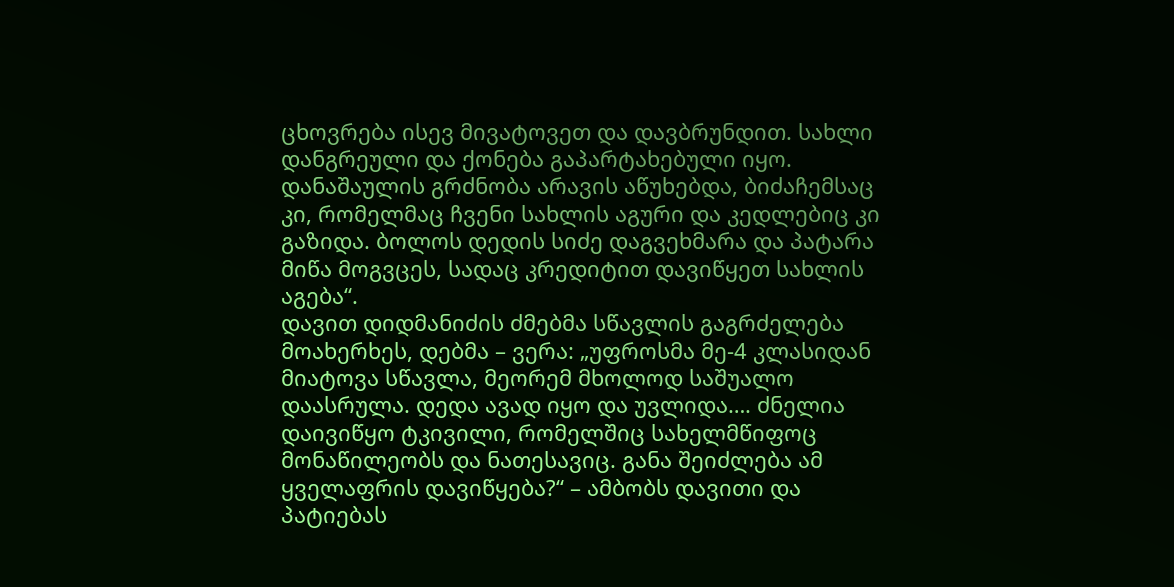ცხოვრება ისევ მივატოვეთ და დავბრუნდით. სახლი დანგრეული და ქონება გაპარტახებული იყო. დანაშაულის გრძნობა არავის აწუხებდა, ბიძაჩემსაც კი, რომელმაც ჩვენი სახლის აგური და კედლებიც კი გაზიდა. ბოლოს დედის სიძე დაგვეხმარა და პატარა მიწა მოგვცეს, სადაც კრედიტით დავიწყეთ სახლის აგება“.
დავით დიდმანიძის ძმებმა სწავლის გაგრძელება მოახერხეს, დებმა – ვერა: „უფროსმა მე-4 კლასიდან მიატოვა სწავლა, მეორემ მხოლოდ საშუალო დაასრულა. დედა ავად იყო და უვლიდა…. ძნელია დაივიწყო ტკივილი, რომელშიც სახელმწიფოც მონაწილეობს და ნათესავიც. განა შეიძლება ამ ყველაფრის დავიწყება?“ – ამბობს დავითი და პატიებას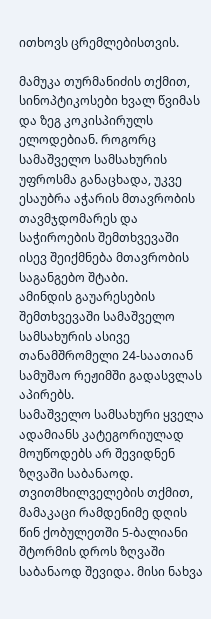ითხოვს ცრემლებისთვის.

მამუკა თურმანიძის თქმით, სინოპტიკოსები ხვალ წვიმას და ზეგ კოკისპირულს ელოდებიან. როგორც სამაშველო სამსახურის უფროსმა განაცხადა, უკვე ესაუბრა აჭარის მთავრობის თავმჯდომარეს და საჭიროების შემთხვევაში ისევ შეიქმნება მთავრობის საგანგებო შტაბი.
ამინდის გაუარესების შემთხვევაში სამაშველო სამსახურის ასივე თანამშრომელი 24-საათიან სამუშაო რეჟიმში გადასვლას აპირებს.
სამაშველო სამსახური ყველა ადამიანს კატეგორიულად მოუწოდებს არ შევიდნენ ზღვაში საბანაოდ.
თვითმხილველების თქმით, მამაკაცი რამდენიმე დღის წინ ქობულეთში 5-ბალიანი შტორმის დროს ზღვაში საბანაოდ შევიდა. მისი ნახვა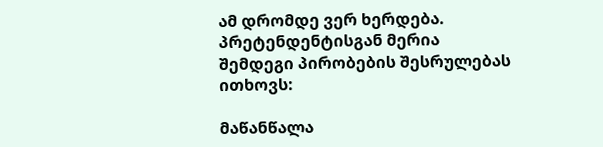ამ დრომდე ვერ ხერდება.
პრეტენდენტისგან მერია შემდეგი პირობების შესრულებას ითხოვს:

მაწანწალა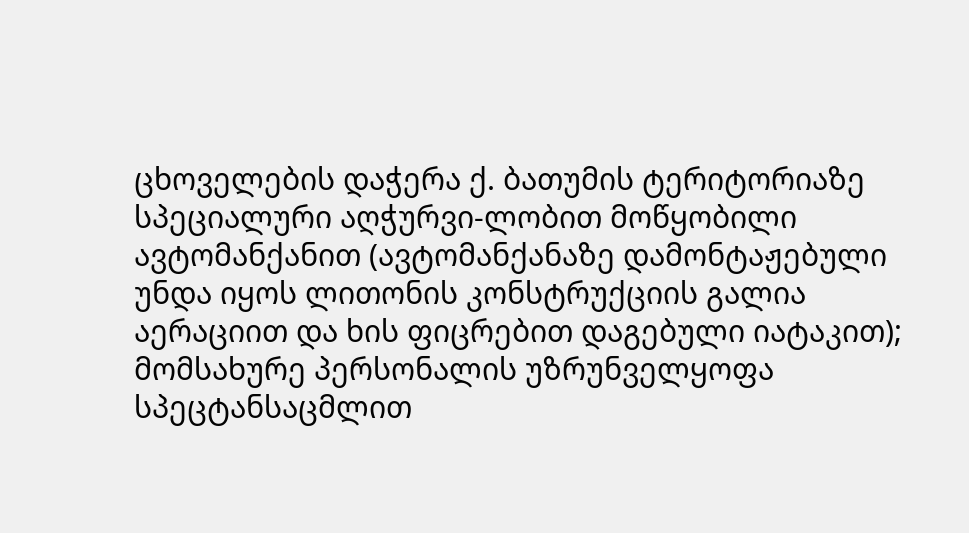ცხოველების დაჭერა ქ. ბათუმის ტერიტორიაზე სპეციალური აღჭურვი-ლობით მოწყობილი ავტომანქანით (ავტომანქანაზე დამონტაჟებული უნდა იყოს ლითონის კონსტრუქციის გალია აერაციით და ხის ფიცრებით დაგებული იატაკით);
მომსახურე პერსონალის უზრუნველყოფა სპეცტანსაცმლით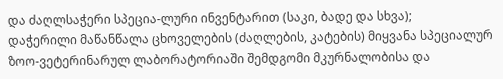და ძაღლსაჭერი სპეცია-ლური ინვენტარით (საკი, ბადე და სხვა);
დაჭერილი მაწანწალა ცხოველების (ძაღლების, კატების) მიყვანა სპეციალურ ზოო-ვეტერინარულ ლაბორატორიაში შემდგომი მკურნალობისა და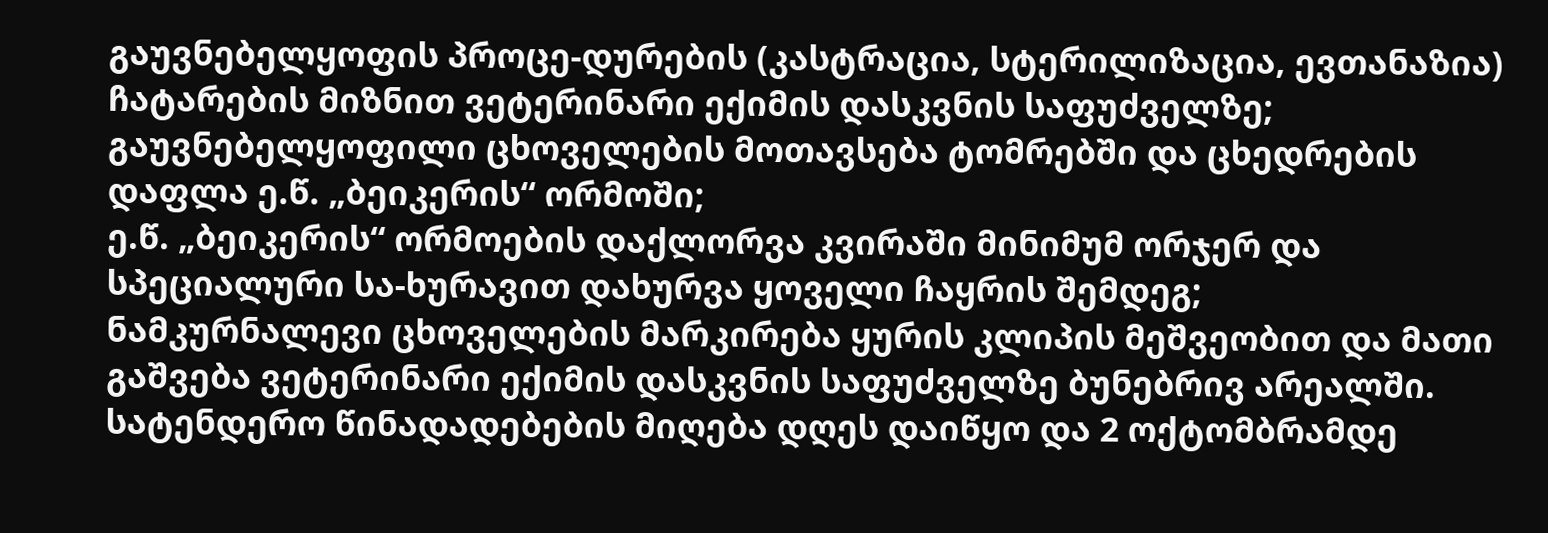გაუვნებელყოფის პროცე-დურების (კასტრაცია, სტერილიზაცია, ევთანაზია) ჩატარების მიზნით ვეტერინარი ექიმის დასკვნის საფუძველზე;
გაუვნებელყოფილი ცხოველების მოთავსება ტომრებში და ცხედრების დაფლა ე.წ. „ბეიკერის“ ორმოში;
ე.წ. „ბეიკერის“ ორმოების დაქლორვა კვირაში მინიმუმ ორჯერ და სპეციალური სა-ხურავით დახურვა ყოველი ჩაყრის შემდეგ;
ნამკურნალევი ცხოველების მარკირება ყურის კლიპის მეშვეობით და მათი გაშვება ვეტერინარი ექიმის დასკვნის საფუძველზე ბუნებრივ არეალში.
სატენდერო წინადადებების მიღება დღეს დაიწყო და 2 ოქტომბრამდე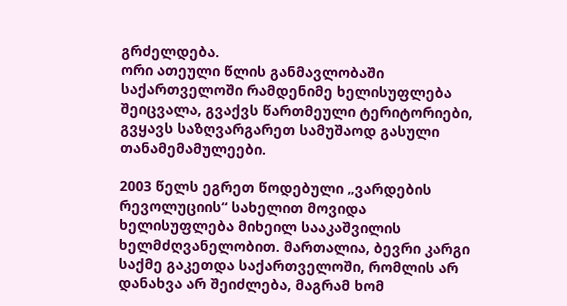გრძელდება.
ორი ათეული წლის განმავლობაში საქართველოში რამდენიმე ხელისუფლება შეიცვალა, გვაქვს წართმეული ტერიტორიები, გვყავს საზღვარგარეთ სამუშაოდ გასული თანამემამულეები.

2003 წელს ეგრეთ წოდებული „ვარდების რევოლუციის“ სახელით მოვიდა ხელისუფლება მიხეილ სააკაშვილის ხელმძღვანელობით. მართალია, ბევრი კარგი საქმე გაკეთდა საქართველოში, რომლის არ დანახვა არ შეიძლება, მაგრამ ხომ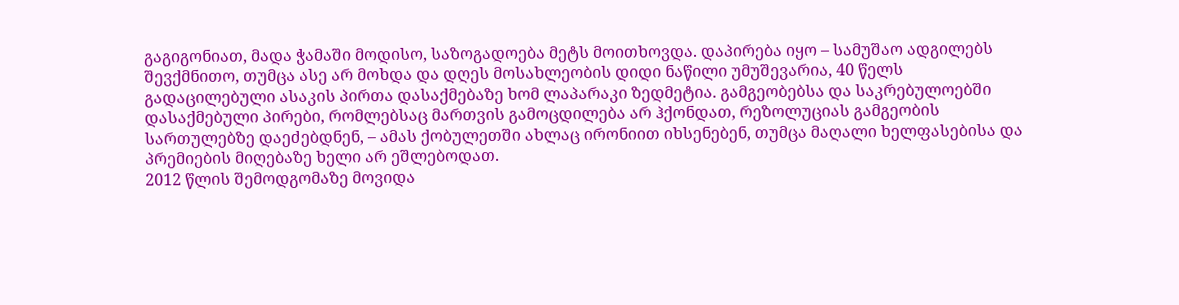გაგიგონიათ, მადა ჭამაში მოდისო, საზოგადოება მეტს მოითხოვდა. დაპირება იყო – სამუშაო ადგილებს შევქმნითო, თუმცა ასე არ მოხდა და დღეს მოსახლეობის დიდი ნაწილი უმუშევარია, 40 წელს გადაცილებული ასაკის პირთა დასაქმებაზე ხომ ლაპარაკი ზედმეტია. გამგეობებსა და საკრებულოებში დასაქმებული პირები, რომლებსაც მართვის გამოცდილება არ ჰქონდათ, რეზოლუციას გამგეობის სართულებზე დაეძებდნენ, – ამას ქობულეთში ახლაც ირონიით იხსენებენ, თუმცა მაღალი ხელფასებისა და პრემიების მიღებაზე ხელი არ ეშლებოდათ.
2012 წლის შემოდგომაზე მოვიდა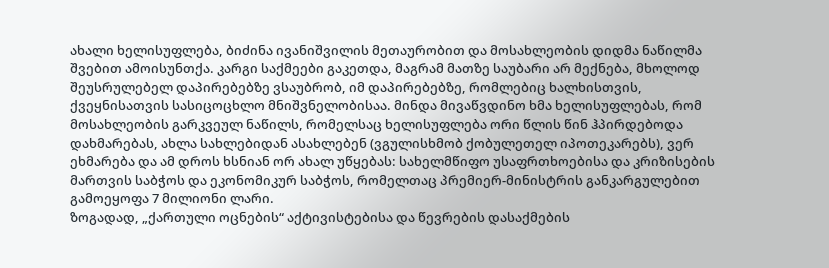ახალი ხელისუფლება, ბიძინა ივანიშვილის მეთაურობით და მოსახლეობის დიდმა ნაწილმა შვებით ამოისუნთქა. კარგი საქმეები გაკეთდა, მაგრამ მათზე საუბარი არ მექნება, მხოლოდ შეუსრულებელ დაპირებებზე ვსაუბრობ, იმ დაპირებებზე, რომლებიც ხალხისთვის, ქვეყნისათვის სასიცოცხლო მნიშვნელობისაა. მინდა მივაწვდინო ხმა ხელისუფლებას, რომ მოსახლეობის გარკვეულ ნაწილს, რომელსაც ხელისუფლება ორი წლის წინ ჰპირდებოდა დახმარებას, ახლა სახლებიდან ასახლებენ (ვგულისხმობ ქობულეთელ იპოთეკარებს), ვერ ეხმარება და ამ დროს ხსნიან ორ ახალ უწყებას: სახელმწიფო უსაფრთხოებისა და კრიზისების მართვის საბჭოს და ეკონომიკურ საბჭოს, რომელთაც პრემიერ-მინისტრის განკარგულებით გამოეყოფა 7 მილიონი ლარი.
ზოგადად, „ქართული ოცნების“ აქტივისტებისა და წევრების დასაქმების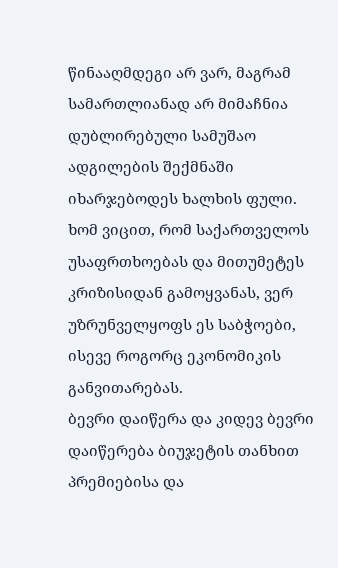წინააღმდეგი არ ვარ, მაგრამ სამართლიანად არ მიმაჩნია დუბლირებული სამუშაო ადგილების შექმნაში იხარჯებოდეს ხალხის ფული. ხომ ვიცით, რომ საქართველოს უსაფრთხოებას და მითუმეტეს კრიზისიდან გამოყვანას, ვერ უზრუნველყოფს ეს საბჭოები, ისევე როგორც ეკონომიკის განვითარებას.
ბევრი დაიწერა და კიდევ ბევრი დაიწერება ბიუჯეტის თანხით პრემიებისა და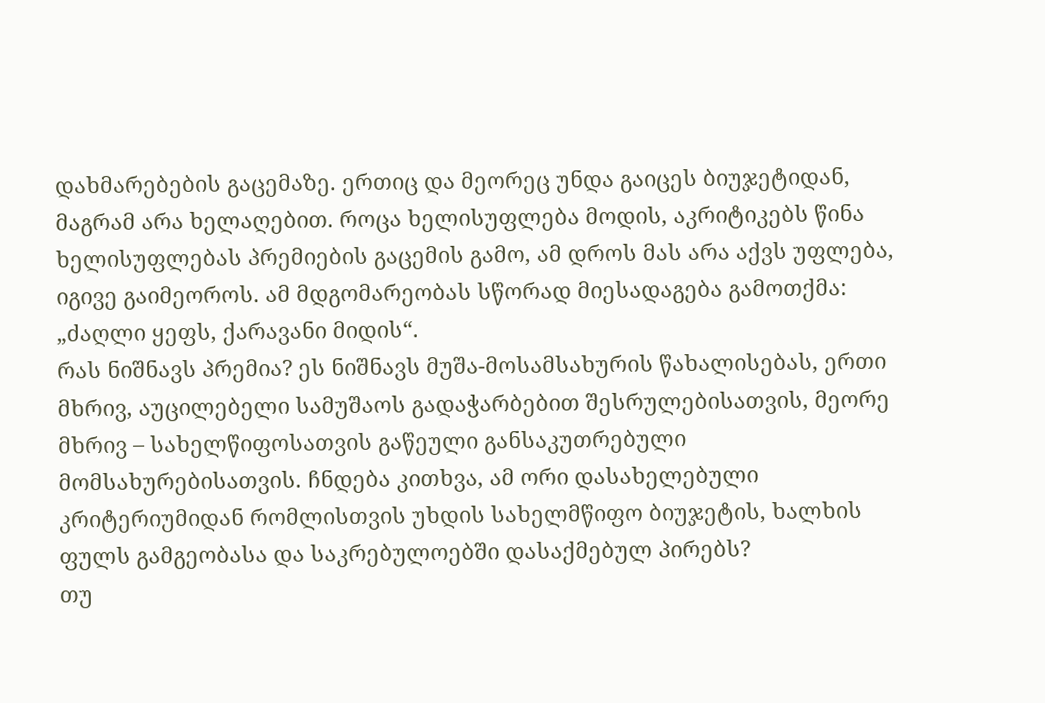დახმარებების გაცემაზე. ერთიც და მეორეც უნდა გაიცეს ბიუჯეტიდან, მაგრამ არა ხელაღებით. როცა ხელისუფლება მოდის, აკრიტიკებს წინა ხელისუფლებას პრემიების გაცემის გამო, ამ დროს მას არა აქვს უფლება, იგივე გაიმეოროს. ამ მდგომარეობას სწორად მიესადაგება გამოთქმა: „ძაღლი ყეფს, ქარავანი მიდის“.
რას ნიშნავს პრემია? ეს ნიშნავს მუშა-მოსამსახურის წახალისებას, ერთი მხრივ, აუცილებელი სამუშაოს გადაჭარბებით შესრულებისათვის, მეორე მხრივ – სახელწიფოსათვის გაწეული განსაკუთრებული მომსახურებისათვის. ჩნდება კითხვა, ამ ორი დასახელებული კრიტერიუმიდან რომლისთვის უხდის სახელმწიფო ბიუჯეტის, ხალხის ფულს გამგეობასა და საკრებულოებში დასაქმებულ პირებს?
თუ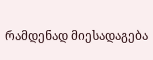რამდენად მიესადაგება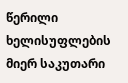წერილი ხელისუფლების მიერ საკუთარი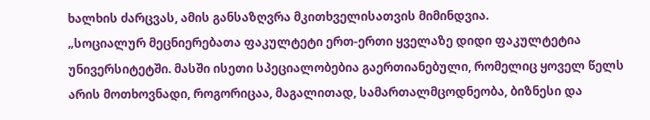ხალხის ძარცვას, ამის განსაზღვრა მკითხველისათვის მიმინდვია.
„სოციალურ მეცნიერებათა ფაკულტეტი ერთ-ერთი ყველაზე დიდი ფაკულტეტია უნივერსიტეტში. მასში ისეთი სპეციალობებია გაერთიანებული, რომელიც ყოველ წელს არის მოთხოვნადი, როგორიცაა, მაგალითად, სამართალმცოდნეობა, ბიზნესი და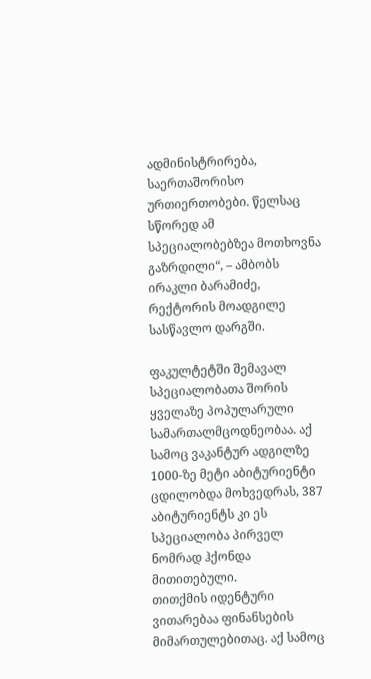ადმინისტრირება, საერთაშორისო ურთიერთობები. წელსაც სწორედ ამ სპეციალობებზეა მოთხოვნა გაზრდილი“, – ამბობს ირაკლი ბარამიძე, რექტორის მოადგილე სასწავლო დარგში.

ფაკულტეტში შემავალ სპეციალობათა შორის ყველაზე პოპულარული სამართალმცოდნეობაა. აქ სამოც ვაკანტურ ადგილზე 1000-ზე მეტი აბიტურიენტი ცდილობდა მოხვედრას, 387 აბიტურიენტს კი ეს სპეციალობა პირველ ნომრად ჰქონდა მითითებული.
თითქმის იდენტური ვითარებაა ფინანსების მიმართულებითაც. აქ სამოც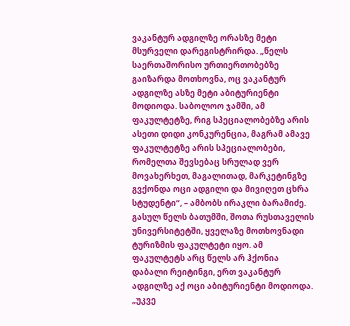ვაკანტურ ადგილზე ორასზე მეტი მსურველი დარეგისტრირდა. „წელს საერთაშორისო ურთიერთობებზე გაიზარდა მოთხოვნა, ოც ვაკანტურ ადგილზე ასზე მეტი აბიტურიენტი მოდიოდა. საბოლოო ჯამში, ამ ფაკულტეტზე, რიგ სპეციალობებზე არის ასეთი დიდი კონკურენცია, მაგრამ ამავე ფაკულტეტზე არის სპეციალობები, რომელთა შევსებაც სრულად ვერ მოვახერხეთ, მაგალითად, მარკეტინგზე გვქონდა ოცი ადგილი და მივიღეთ ცხრა სტუდენტი“, – ამბობს ირაკლი ბარამიძე.
გასულ წელს ბათუმში, შოთა რუსთაველის უნივერსიტეტში, ყველაზე მოთხოვნადი ტურიზმის ფაკულტეტი იყო. ამ ფაკულტეტს არც წელს არ ჰქონია დაბალი რეიტინგი, ერთ ვაკანტურ ადგილზე აქ ოცი აბიტურიენტი მოდიოდა.
„უკვე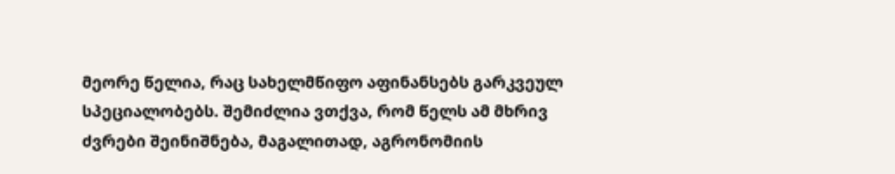მეორე წელია, რაც სახელმწიფო აფინანსებს გარკვეულ სპეციალობებს. შემიძლია ვთქვა, რომ წელს ამ მხრივ ძვრები შეინიშნება, მაგალითად, აგრონომიის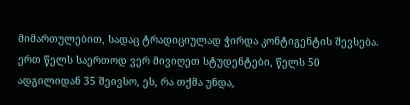მიმართულებით, სადაც ტრადიციულად ჭირდა კონტიგენტის შევსება. ერთ წელს საერთოდ ვერ მივიღეთ სტუდენტები, წელს 50 ადგილიდან 35 შეივსო, ეს, რა თქმა უნდა,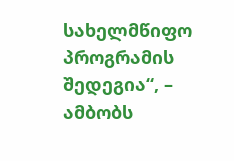სახელმწიფო პროგრამის შედეგია“, – ამბობს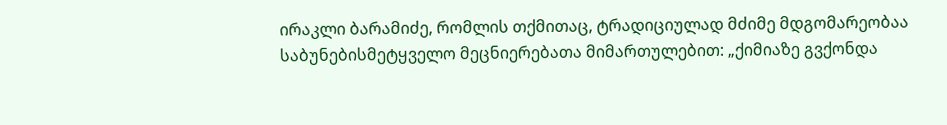ირაკლი ბარამიძე, რომლის თქმითაც, ტრადიციულად მძიმე მდგომარეობაა საბუნებისმეტყველო მეცნიერებათა მიმართულებით: „ქიმიაზე გვქონდა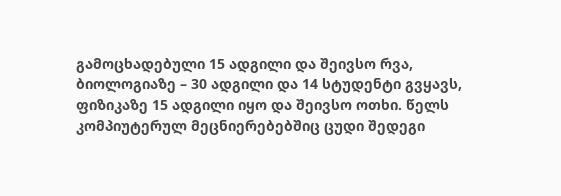გამოცხადებული 15 ადგილი და შეივსო რვა, ბიოლოგიაზე – 30 ადგილი და 14 სტუდენტი გვყავს, ფიზიკაზე 15 ადგილი იყო და შეივსო ოთხი. წელს კომპიუტერულ მეცნიერებებშიც ცუდი შედეგი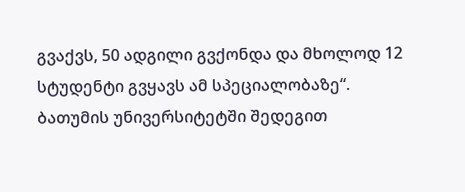გვაქვს, 50 ადგილი გვქონდა და მხოლოდ 12 სტუდენტი გვყავს ამ სპეციალობაზე“.
ბათუმის უნივერსიტეტში შედეგით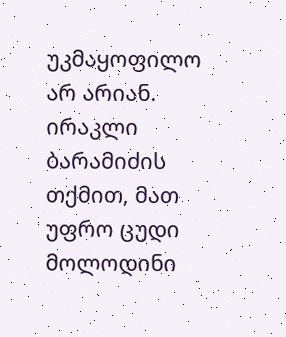უკმაყოფილო არ არიან. ირაკლი ბარამიძის თქმით, მათ უფრო ცუდი მოლოდინი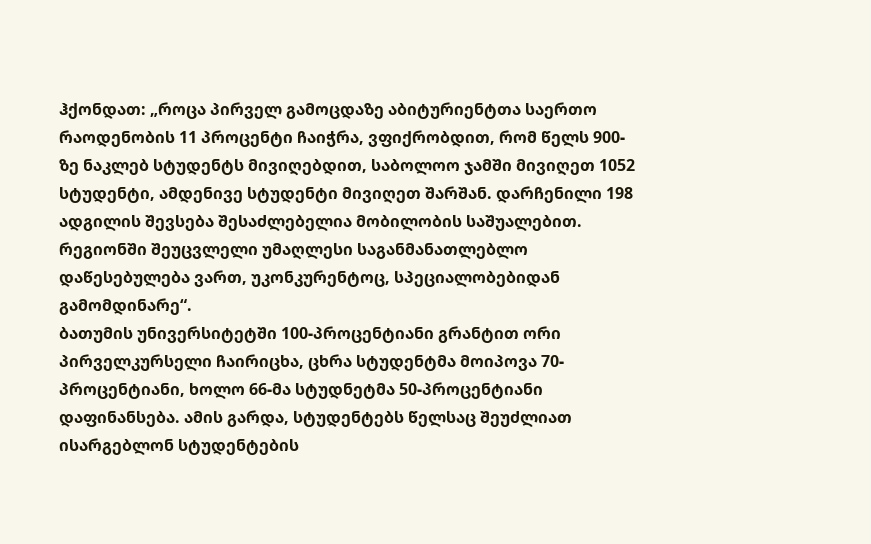ჰქონდათ: „როცა პირველ გამოცდაზე აბიტურიენტთა საერთო რაოდენობის 11 პროცენტი ჩაიჭრა, ვფიქრობდით, რომ წელს 900-ზე ნაკლებ სტუდენტს მივიღებდით, საბოლოო ჯამში მივიღეთ 1052 სტუდენტი, ამდენივე სტუდენტი მივიღეთ შარშან. დარჩენილი 198 ადგილის შევსება შესაძლებელია მობილობის საშუალებით. რეგიონში შეუცვლელი უმაღლესი საგანმანათლებლო დაწესებულება ვართ, უკონკურენტოც, სპეციალობებიდან გამომდინარე“.
ბათუმის უნივერსიტეტში 100-პროცენტიანი გრანტით ორი პირველკურსელი ჩაირიცხა, ცხრა სტუდენტმა მოიპოვა 70-პროცენტიანი, ხოლო 66-მა სტუდნეტმა 50-პროცენტიანი დაფინანსება. ამის გარდა, სტუდენტებს წელსაც შეუძლიათ ისარგებლონ სტუდენტების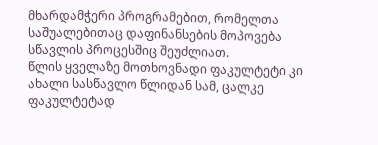მხარდამჭერი პროგრამებით, რომელთა საშუალებითაც დაფინანსების მოპოვება სწავლის პროცესშიც შეუძლიათ.
წლის ყველაზე მოთხოვნადი ფაკულტეტი კი ახალი სასწავლო წლიდან სამ, ცალკე ფაკულტეტად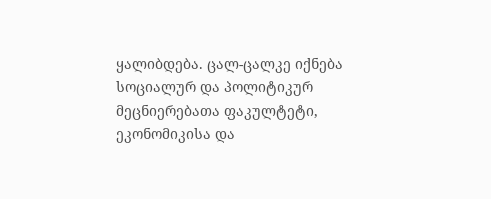ყალიბდება. ცალ-ცალკე იქნება სოციალურ და პოლიტიკურ მეცნიერებათა ფაკულტეტი, ეკონომიკისა და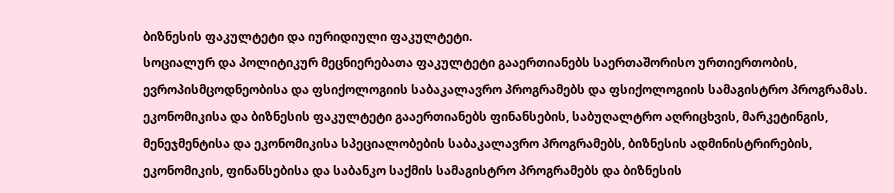ბიზნესის ფაკულტეტი და იურიდიული ფაკულტეტი.
სოციალურ და პოლიტიკურ მეცნიერებათა ფაკულტეტი გააერთიანებს საერთაშორისო ურთიერთობის, ევროპისმცოდნეობისა და ფსიქოლოგიის საბაკალავრო პროგრამებს და ფსიქოლოგიის სამაგისტრო პროგრამას. ეკონომიკისა და ბიზნესის ფაკულტეტი გააერთიანებს ფინანსების, საბუღალტრო აღრიცხვის, მარკეტინგის, მენეჯმენტისა და ეკონომიკისა სპეციალობების საბაკალავრო პროგრამებს, ბიზნესის ადმინისტრირების, ეკონომიკის, ფინანსებისა და საბანკო საქმის სამაგისტრო პროგრამებს და ბიზნესის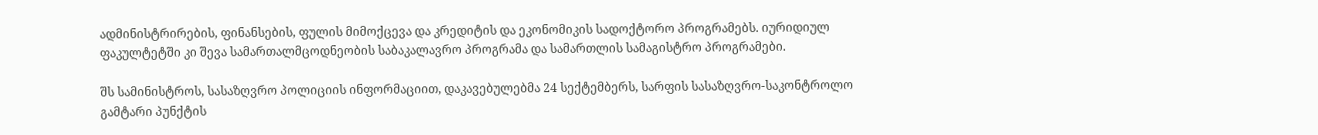ადმინისტრირების, ფინანსების, ფულის მიმოქცევა და კრედიტის და ეკონომიკის სადოქტორო პროგრამებს. იურიდიულ ფაკულტეტში კი შევა სამართალმცოდნეობის საბაკალავრო პროგრამა და სამართლის სამაგისტრო პროგრამები.

შს სამინისტროს, სასაზღვრო პოლიციის ინფორმაციით, დაკავებულებმა 24 სექტემბერს, სარფის სასაზღვრო-საკონტროლო გამტარი პუნქტის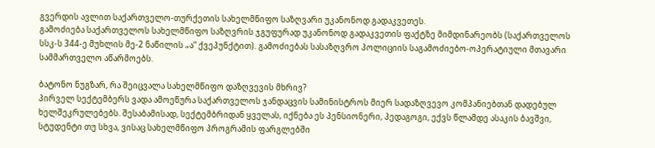გვერდის ავლით საქართველო-თურქეთის სახელმწიფო საზღვარი უკანონოდ გადაკვეთეს.
გამოძიება საქართველოს სახელმწიფო საზღვრის ჯგუფურად უკანონოდ გადაკვეთის ფაქტზე მიმდინარეობს (საქართველოს სსკ-ს 344-ე მუხლის მე-2 ნაწილის „ა“ ქვეპუნქტით). გამოძიებას სასაზღვრო პოლიციის საგამოძიებო-ოპერატიული მთავარი სამმართველო აწარმოებს.

ბატონო ნუგზარ, რა შეიცვალა სახელმწიფო დაზღვევის მხრივ?
პირველ სექტემბერს ვადა ამოეწურა საქართველოს ჯანდაცვის სამინისტროს მიერ სადაზღვევო კომპანიებთან დადებულ ხელშეკრულებებს. შესაბამისად, სექტემბრიდან ყველას, იქნება ეს პენსიონერი, პედაგოგი, ექვს წლამდე ასაკის ბავშვი, სტუდენტი თუ სხვა, ვისაც სახელმწიფო პროგრამის ფარგლებში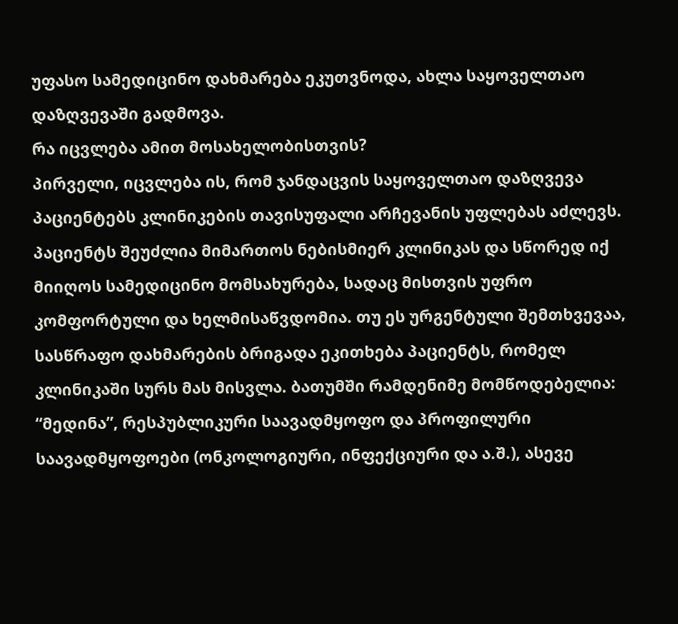უფასო სამედიცინო დახმარება ეკუთვნოდა, ახლა საყოველთაო დაზღვევაში გადმოვა.
რა იცვლება ამით მოსახელობისთვის?
პირველი, იცვლება ის, რომ ჯანდაცვის საყოველთაო დაზღვევა პაციენტებს კლინიკების თავისუფალი არჩევანის უფლებას აძლევს. პაციენტს შეუძლია მიმართოს ნებისმიერ კლინიკას და სწორედ იქ მიიღოს სამედიცინო მომსახურება, სადაც მისთვის უფრო კომფორტული და ხელმისაწვდომია. თუ ეს ურგენტული შემთხვევაა, სასწრაფო დახმარების ბრიგადა ეკითხება პაციენტს, რომელ კლინიკაში სურს მას მისვლა. ბათუმში რამდენიმე მომწოდებელია: “მედინა”, რესპუბლიკური საავადმყოფო და პროფილური საავადმყოფოები (ონკოლოგიური, ინფექციური და ა.შ.), ასევე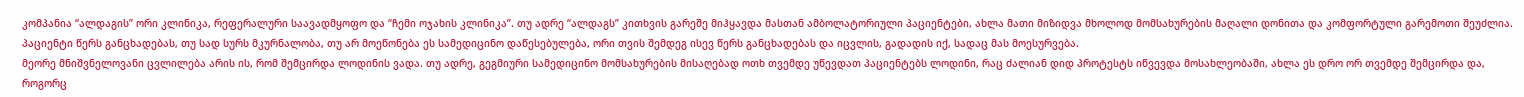კომპანია “ალდაგის” ორი კლინიკა, რეფერალური საავადმყოფო და “ჩემი ოჯახის კლინიკა”. თუ ადრე “ალდაგს” კითხვის გარეშე მიჰყავდა მასთან ამბოლატორიული პაციენტები, ახლა მათი მიზიდვა მხოლოდ მომსახურების მაღალი დონითა და კომფორტული გარემოთი შეუძლია. პაციენტი წერს განცხადებას, თუ სად სურს მკურნალობა, თუ არ მოეწონება ეს სამედიცინო დაწესებულება, ორი თვის შემდეგ ისევ წერს განცხადებას და იცვლის, გადადის იქ, სადაც მას მოესურვება.
მეორე მნიშვნელოვანი ცვლილება არის ის, რომ შემცირდა ლოდინის ვადა. თუ ადრე, გეგმიური სამედიცინო მომსახურების მისაღებად ოთხ თვემდე უწევდათ პაციენტებს ლოდინი, რაც ძალიან დიდ პროტესტს იწვევდა მოსახლეობაში, ახლა ეს დრო ორ თვემდე შემცირდა და, როგორც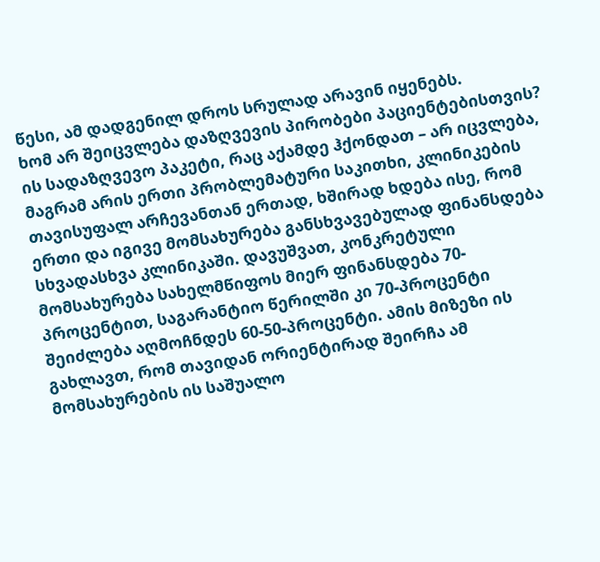წესი, ამ დადგენილ დროს სრულად არავინ იყენებს.
ხომ არ შეიცვლება დაზღვევის პირობები პაციენტებისთვის?
ის სადაზღვევო პაკეტი, რაც აქამდე ჰქონდათ – არ იცვლება, მაგრამ არის ერთი პრობლემატური საკითხი, კლინიკების თავისუფალ არჩევანთან ერთად, ხშირად ხდება ისე, რომ ერთი და იგივე მომსახურება განსხვავებულად ფინანსდება სხვადასხვა კლინიკაში. დავუშვათ, კონკრეტული მომსახურება სახელმწიფოს მიერ ფინანსდება 70-პროცენტით, საგარანტიო წერილში კი 70-პროცენტი შეიძლება აღმოჩნდეს 60-50-პროცენტი. ამის მიზეზი ის გახლავთ, რომ თავიდან ორიენტირად შეირჩა ამ მომსახურების ის საშუალო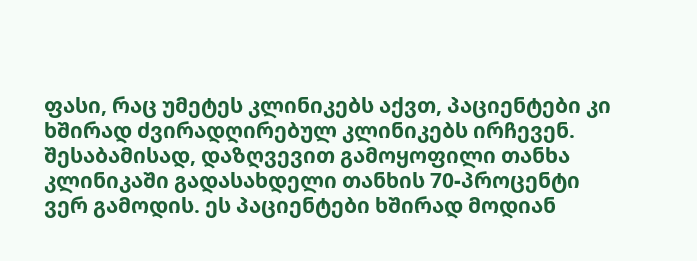ფასი, რაც უმეტეს კლინიკებს აქვთ, პაციენტები კი ხშირად ძვირადღირებულ კლინიკებს ირჩევენ. შესაბამისად, დაზღვევით გამოყოფილი თანხა კლინიკაში გადასახდელი თანხის 70-პროცენტი ვერ გამოდის. ეს პაციენტები ხშირად მოდიან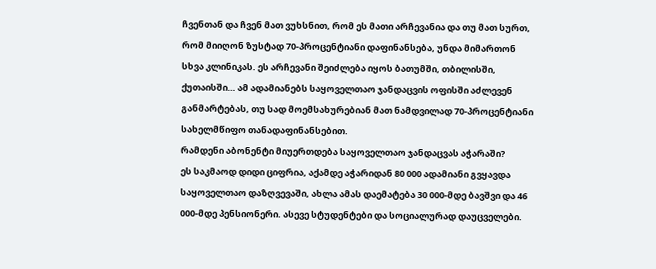ჩვენთან და ჩვენ მათ ვუხსნით, რომ ეს მათი არჩევანია და თუ მათ სურთ, რომ მიიღონ ზუსტად 70-პროცენტიანი დაფინანსება, უნდა მიმართონ სხვა კლინიკას. ეს არჩევანი შეიძლება იყოს ბათუმში, თბილისში, ქუთაისში… ამ ადამიანებს საყოველთაო ჯანდაცვის ოფისში აძლევენ განმარტებას, თუ სად მოემსახურებიან მათ ნამდვილად 70-პროცენტიანი სახელმწიფო თანადაფინანსებით.
რამდენი აბონენტი მიუერთდება საყოველთაო ჯანდაცვას აჭარაში?
ეს საკმაოდ დიდი ციფრია, აქამდე აჭარიდან 80 000 ადამიანი გვყავდა საყოველთაო დაზღვევაში, ახლა ამას დაემატება 30 000-მდე ბავშვი და 46 000-მდე პენსიონერი. ასევე სტუდენტები და სოციალურად დაუცველები.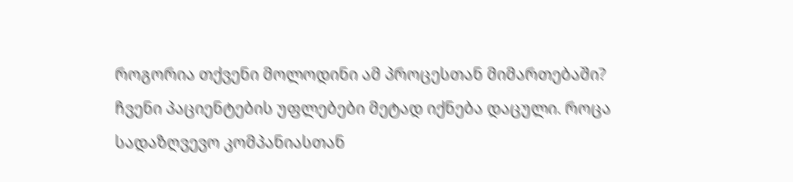როგორია თქვენი მოლოდინი ამ პროცესთან მიმართებაში?
ჩვენი პაციენტების უფლებები მეტად იქნება დაცული. როცა სადაზღვევო კომპანიასთან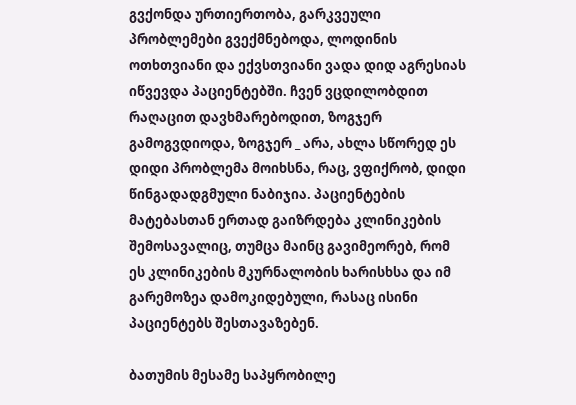გვქონდა ურთიერთობა, გარკვეული პრობლემები გვექმნებოდა, ლოდინის ოთხთვიანი და ექვსთვიანი ვადა დიდ აგრესიას იწვევდა პაციენტებში. ჩვენ ვცდილობდით რაღაცით დავხმარებოდით, ზოგჯერ გამოგვდიოდა, ზოგჯერ _ არა, ახლა სწორედ ეს დიდი პრობლემა მოიხსნა, რაც, ვფიქრობ, დიდი წინგადადგმული ნაბიჯია. პაციენტების მატებასთან ერთად გაიზრდება კლინიკების შემოსავალიც, თუმცა მაინც გავიმეორებ, რომ ეს კლინიკების მკურნალობის ხარისხსა და იმ გარემოზეა დამოკიდებული, რასაც ისინი პაციენტებს შესთავაზებენ.

ბათუმის მესამე საპყრობილე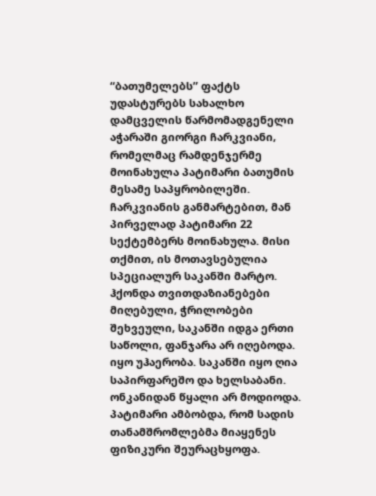“ბათუმელებს” ფაქტს უდასტურებს სახალხო დამცველის წარმომადგენელი აჭარაში გიორგი ჩარკვიანი, რომელმაც რამდენჯერმე მოინახულა პატიმარი ბათუმის მესამე საპყრობილეში. ჩარკვიანის განმარტებით, მან პირველად პატიმარი 22 სექტემბერს მოინახულა. მისი თქმით, ის მოთავსებულია სპეციალურ საკანში მარტო. ჰქონდა თვითდაზიანებები მიღებული, ჭრილობები შეხვეული, საკანში იდგა ერთი საწოლი, ფანჯარა არ იღებოდა. იყო უჰაერობა. საკანში იყო ღია საპირფარეშო და ხელსაბანი. ონკანიდან წყალი არ მოდიოდა.
პატიმარი ამბობდა, რომ სადის თანამშრომლებმა მიაყენეს ფიზიკური შეურაცხყოფა.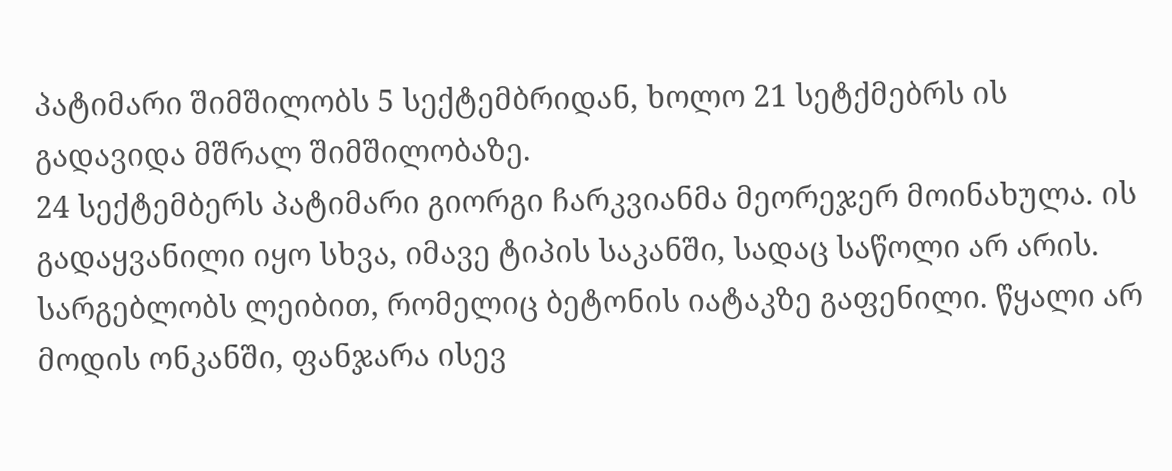პატიმარი შიმშილობს 5 სექტემბრიდან, ხოლო 21 სეტქმებრს ის გადავიდა მშრალ შიმშილობაზე.
24 სექტემბერს პატიმარი გიორგი ჩარკვიანმა მეორეჯერ მოინახულა. ის გადაყვანილი იყო სხვა, იმავე ტიპის საკანში, სადაც საწოლი არ არის. სარგებლობს ლეიბით, რომელიც ბეტონის იატაკზე გაფენილი. წყალი არ მოდის ონკანში, ფანჯარა ისევ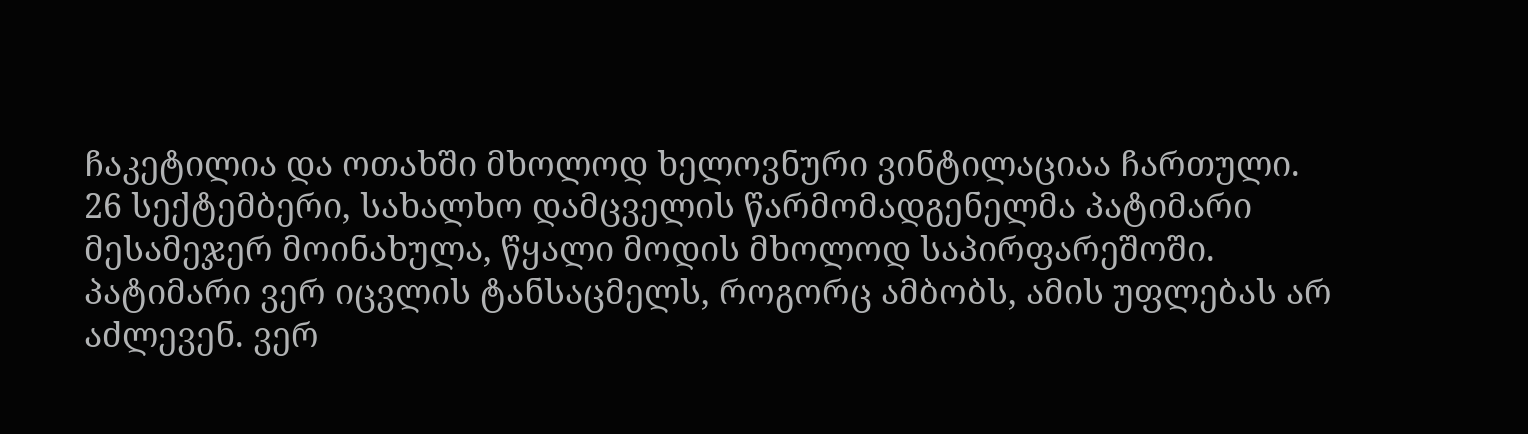ჩაკეტილია და ოთახში მხოლოდ ხელოვნური ვინტილაციაა ჩართული.
26 სექტემბერი, სახალხო დამცველის წარმომადგენელმა პატიმარი მესამეჯერ მოინახულა, წყალი მოდის მხოლოდ საპირფარეშოში.
პატიმარი ვერ იცვლის ტანსაცმელს, როგორც ამბობს, ამის უფლებას არ აძლევენ. ვერ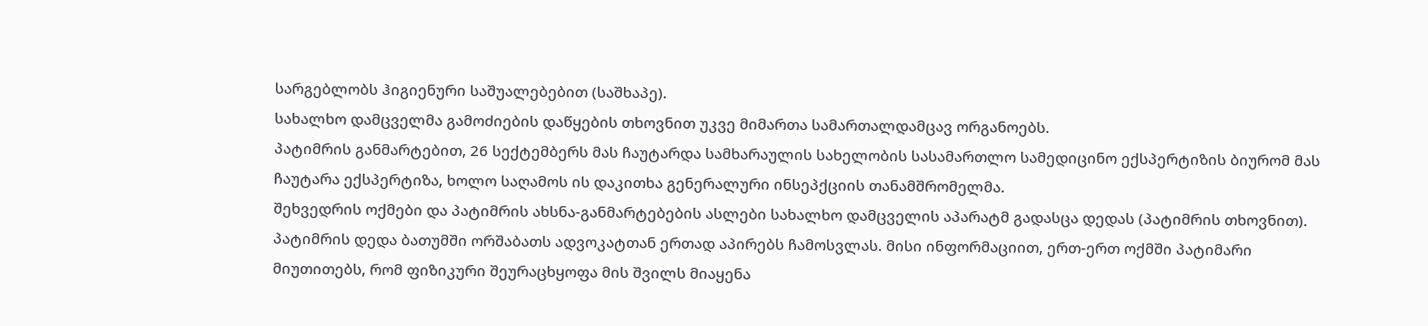სარგებლობს ჰიგიენური საშუალებებით (საშხაპე).
სახალხო დამცველმა გამოძიების დაწყების თხოვნით უკვე მიმართა სამართალდამცავ ორგანოებს.
პატიმრის განმარტებით, 26 სექტემბერს მას ჩაუტარდა სამხარაულის სახელობის სასამართლო სამედიცინო ექსპერტიზის ბიურომ მას ჩაუტარა ექსპერტიზა, ხოლო საღამოს ის დაკითხა გენერალური ინსეპქციის თანამშრომელმა.
შეხვედრის ოქმები და პატიმრის ახსნა-განმარტებების ასლები სახალხო დამცველის აპარატმ გადასცა დედას (პატიმრის თხოვნით).
პატიმრის დედა ბათუმში ორშაბათს ადვოკატთან ერთად აპირებს ჩამოსვლას. მისი ინფორმაციით, ერთ-ერთ ოქმში პატიმარი მიუთითებს, რომ ფიზიკური შეურაცხყოფა მის შვილს მიაყენა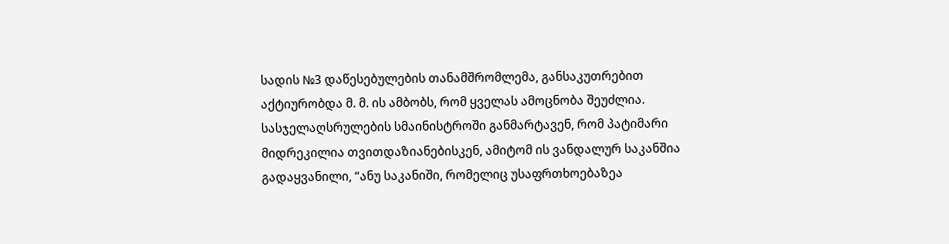სადის №3 დაწესებულების თანამშრომლემა, განსაკუთრებით აქტიურობდა მ. მ. ის ამბობს, რომ ყველას ამოცნობა შეუძლია.
სასჯელაღსრულების სმაინისტროში განმარტავენ, რომ პატიმარი მიდრეკილია თვითდაზიანებისკენ, ამიტომ ის ვანდალურ საკანშია გადაყვანილი, “ანუ საკანიში, რომელიც უსაფრთხოებაზეა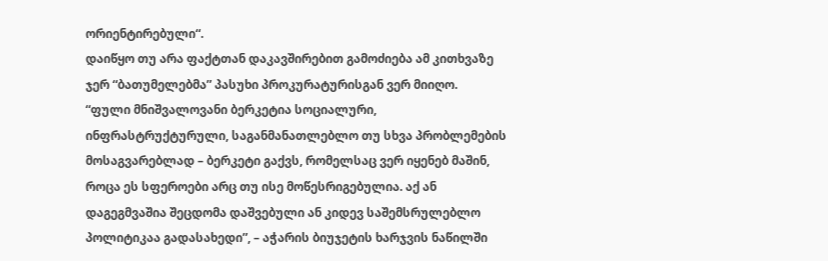ორიენტირებული“.
დაიწყო თუ არა ფაქტთან დაკავშირებით გამოძიება ამ კითხვაზე ჯერ “ბათუმელებმა” პასუხი პროკურატურისგან ვერ მიიღო.
“ფული მნიშვალოვანი ბერკეტია სოციალური, ინფრასტრუქტურული, საგანმანათლებლო თუ სხვა პრობლემების მოსაგვარებლად – ბერკეტი გაქვს, რომელსაც ვერ იყენებ მაშინ, როცა ეს სფეროები არც თუ ისე მოწესრიგებულია. აქ ან დაგეგმვაშია შეცდომა დაშვებული ან კიდევ საშემსრულებლო პოლიტიკაა გადასახედი”, – აჭარის ბიუჯეტის ხარჯვის ნაწილში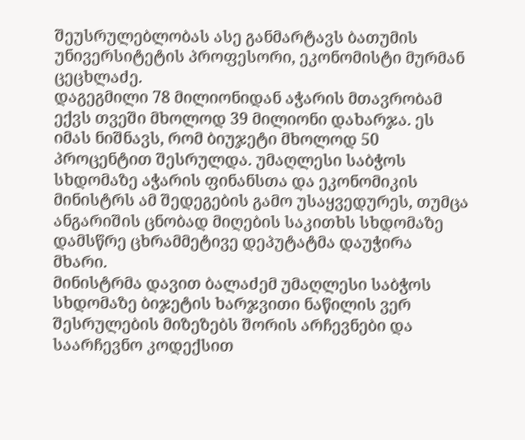შეუსრულებლობას ასე განმარტავს ბათუმის უნივერსიტეტის პროფესორი, ეკონომისტი მურმან ცეცხლაძე.
დაგეგმილი 78 მილიონიდან აჭარის მთავრობამ ექვს თვეში მხოლოდ 39 მილიონი დახარჯა. ეს იმას ნიშნავს, რომ ბიუჯეტი მხოლოდ 50 პროცენტით შესრულდა. უმაღლესი საბჭოს სხდომაზე აჭარის ფინანსთა და ეკონომიკის მინისტრს ამ შედეგების გამო უსაყვედურეს, თუმცა ანგარიშის ცნობად მიღების საკითხს სხდომაზე დამსწრე ცხრამმეტივე დეპუტატმა დაუჭირა მხარი.
მინისტრმა დავით ბალაძემ უმაღლესი საბჭოს სხდომაზე ბიჯეტის ხარჯვითი ნაწილის ვერ შესრულების მიზეზებს შორის არჩევნები და საარჩევნო კოდექსით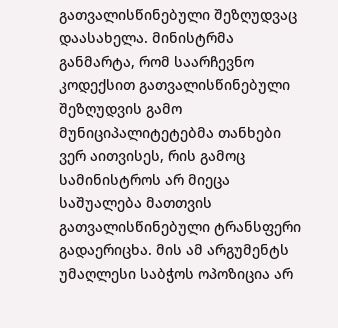გათვალისწინებული შეზღუდვაც დაასახელა. მინისტრმა განმარტა, რომ საარჩევნო კოდექსით გათვალისწინებული შეზღუდვის გამო მუნიციპალიტეტებმა თანხები ვერ აითვისეს, რის გამოც სამინისტროს არ მიეცა საშუალება მათთვის გათვალისწინებული ტრანსფერი გადაერიცხა. მის ამ არგუმენტს უმაღლესი საბჭოს ოპოზიცია არ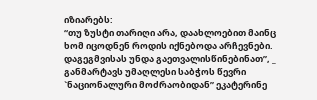იზიარებს:
“თუ ზუსტი თარიღი არა, დაახლოებით მაინც ხომ იცოდნენ როდის იქნებოდა არჩევნები. დაგეგმვისას უნდა გაეთვალისწინებინათ”, _ განმარტავს უმაღლესი საბჭოს წევრი `ნაციონალური მოძრაობიდან” ეკატერინე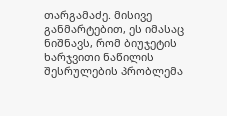თარგამაძე. მისივე განმარტებით, ეს იმასაც ნიშნავს, რომ ბიუჯეტის ხარჯვითი ნაწილის შესრულების პრობლემა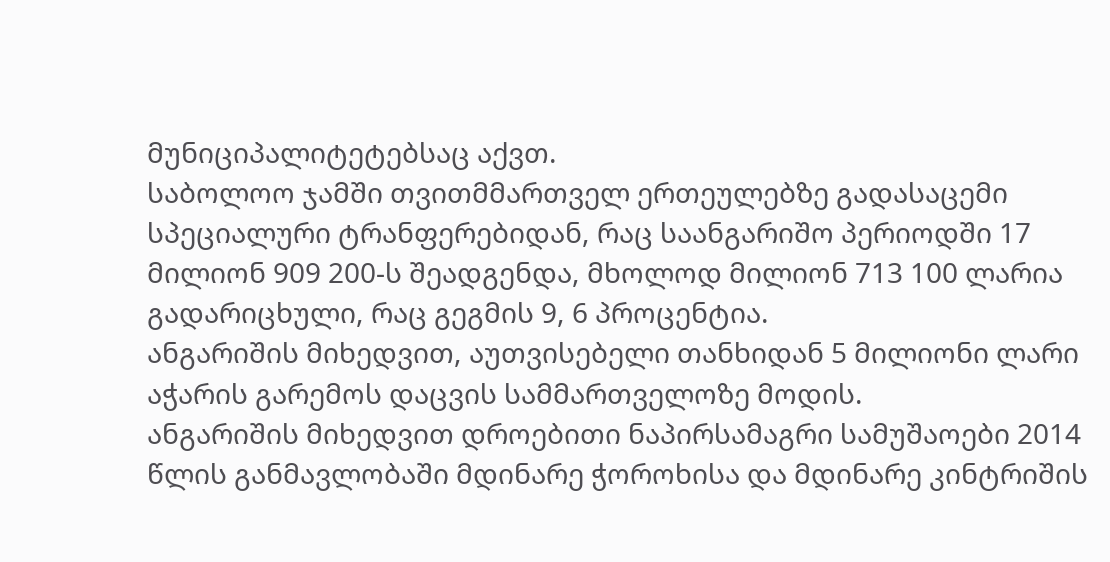მუნიციპალიტეტებსაც აქვთ.
საბოლოო ჯამში თვითმმართველ ერთეულებზე გადასაცემი სპეციალური ტრანფერებიდან, რაც საანგარიშო პერიოდში 17 მილიონ 909 200-ს შეადგენდა, მხოლოდ მილიონ 713 100 ლარია გადარიცხული, რაც გეგმის 9, 6 პროცენტია.
ანგარიშის მიხედვით, აუთვისებელი თანხიდან 5 მილიონი ლარი აჭარის გარემოს დაცვის სამმართველოზე მოდის.
ანგარიშის მიხედვით დროებითი ნაპირსამაგრი სამუშაოები 2014 წლის განმავლობაში მდინარე ჭოროხისა და მდინარე კინტრიშის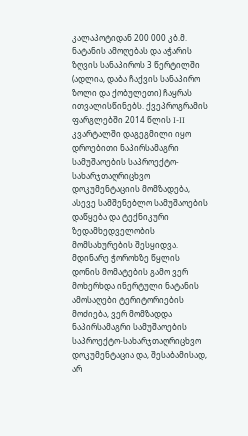კალაპოტიდან 200 000 კბ.მ. ნატანის ამოღებას და აჭარის ზღვის სანაპიროს 3 წერტილში (ადლია, დაბა ჩაქვის სანაპირო ზოლი და ქობულეთი) ჩაყრას ითვალისწინებს. ქვეპროგრამის ფარგლებში 2014 წლის I-II კვარტალში დაგეგმილი იყო დროებითი ნაპირსამაგრი სამუშაოების საპროექტო-სახარჯთაღრიცხვო დოკუმენტაციის მომზადება, ასევე სამშენებლო სამუშაოების დაწყება და ტექნიკური ზედამხედველობის მომსახურების შესყიდვა. მდინარე ჭოროხზე წყლის დონის მომატების გამო ვერ მოხერხდა ინერტული ნატანის ამოსაღები ტერიტორიების მოძიება, ვერ მომზადდა ნაპირსამაგრი სამუშაოების საპროექტო-სახარჯთაღრიცხვო დოკუმენტაცია და, შესაბამისად, არ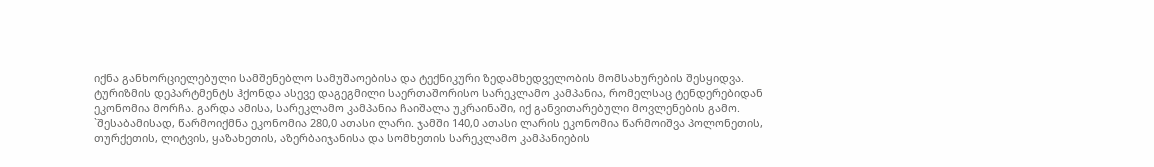იქნა განხორციელებული სამშენებლო სამუშაოებისა და ტექნიკური ზედამხედველობის მომსახურების შესყიდვა.
ტურიზმის დეპარტმენტს ჰქონდა ასევე დაგეგმილი საერთაშორისო სარეკლამო კამპანია, რომელსაც ტენდერებიდან ეკონომია მორჩა. გარდა ამისა, სარეკლამო კამპანია ჩაიშალა უკრაინაში, იქ განვითარებული მოვლენების გამო. `შესაბამისად, წარმოიქმნა ეკონომია 280,0 ათასი ლარი. ჯამში 140,0 ათასი ლარის ეკონომია წარმოიშვა პოლონეთის, თურქეთის, ლიტვის, ყაზახეთის, აზერბაიჯანისა და სომხეთის სარეკლამო კამპანიების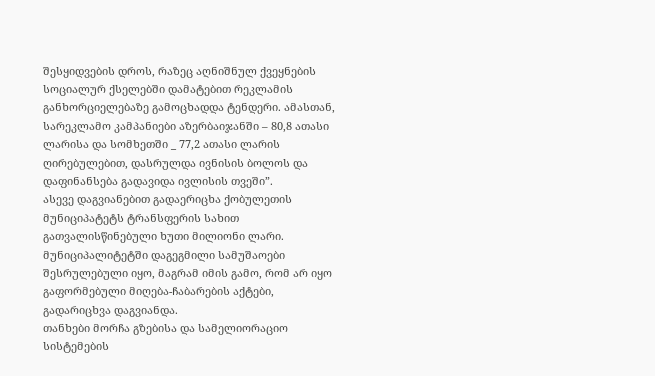შესყიდვების დროს, რაზეც აღნიშნულ ქვეყნების სოციალურ ქსელებში დამატებით რეკლამის განხორციელებაზე გამოცხადდა ტენდერი. ამასთან, სარეკლამო კამპანიები აზერბაიჯანში – 80,8 ათასი ლარისა და სომხეთში _ 77,2 ათასი ლარის ღირებულებით, დასრულდა ივნისის ბოლოს და დაფინანსება გადავიდა ივლისის თვეში”.
ასევე დაგვიანებით გადაერიცხა ქობულეთის მუნიციპატეტს ტრანსფერის სახით გათვალისწინებული ხუთი მილიონი ლარი. მუნიციპალიტეტში დაგეგმილი სამუშაოები შესრულებული იყო, მაგრამ იმის გამო, რომ არ იყო გაფორმებული მიღება-ჩაბარების აქტები, გადარიცხვა დაგვიანდა.
თანხები მორჩა გზებისა და სამელიორაციო სისტემების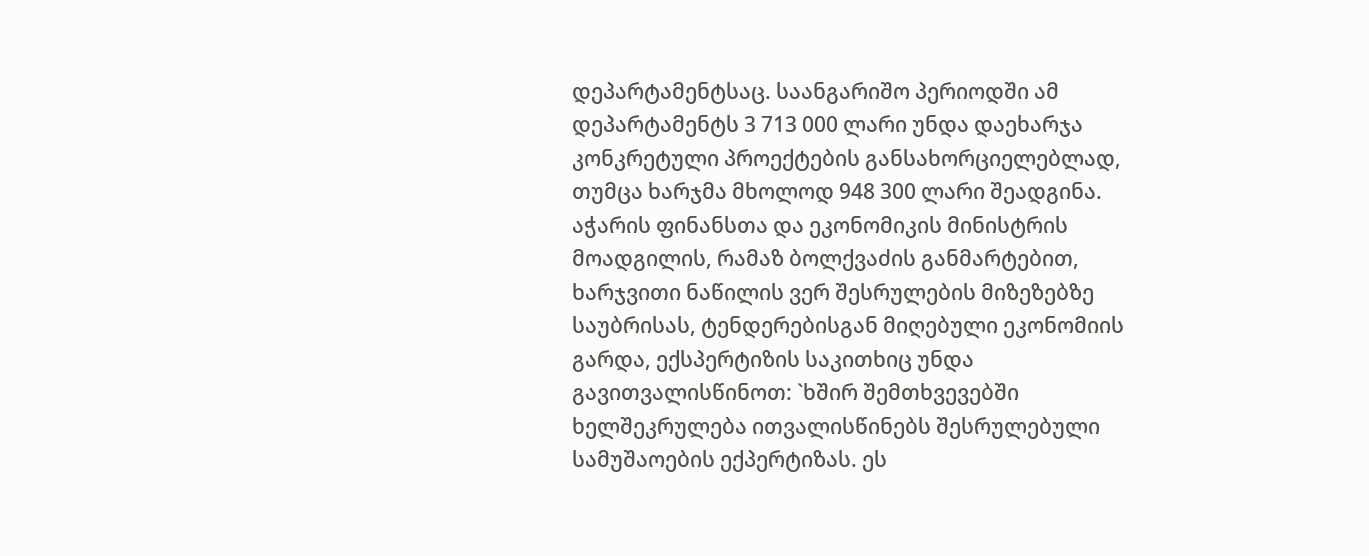დეპარტამენტსაც. საანგარიშო პერიოდში ამ დეპარტამენტს 3 713 000 ლარი უნდა დაეხარჯა კონკრეტული პროექტების განსახორციელებლად, თუმცა ხარჯმა მხოლოდ 948 300 ლარი შეადგინა.
აჭარის ფინანსთა და ეკონომიკის მინისტრის მოადგილის, რამაზ ბოლქვაძის განმარტებით, ხარჯვითი ნაწილის ვერ შესრულების მიზეზებზე საუბრისას, ტენდერებისგან მიღებული ეკონომიის გარდა, ექსპერტიზის საკითხიც უნდა გავითვალისწინოთ: `ხშირ შემთხვევებში ხელშეკრულება ითვალისწინებს შესრულებული სამუშაოების ექპერტიზას. ეს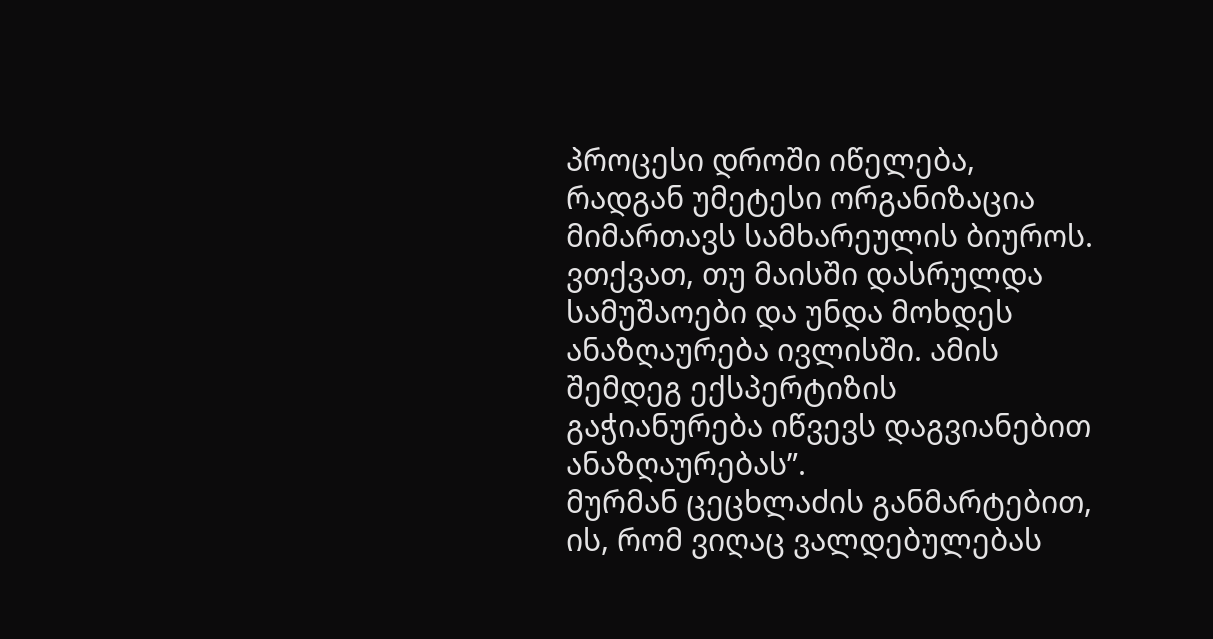პროცესი დროში იწელება, რადგან უმეტესი ორგანიზაცია მიმართავს სამხარეულის ბიუროს. ვთქვათ, თუ მაისში დასრულდა სამუშაოები და უნდა მოხდეს ანაზღაურება ივლისში. ამის შემდეგ ექსპერტიზის გაჭიანურება იწვევს დაგვიანებით ანაზღაურებას”.
მურმან ცეცხლაძის განმარტებით, ის, რომ ვიღაც ვალდებულებას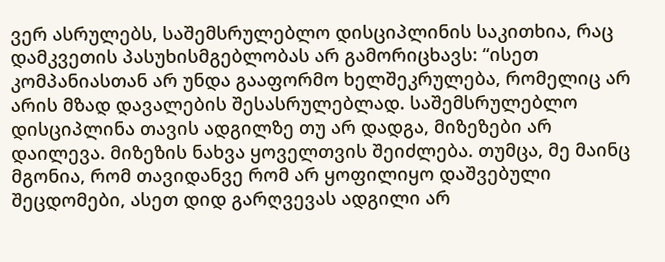ვერ ასრულებს, საშემსრულებლო დისციპლინის საკითხია, რაც დამკვეთის პასუხისმგებლობას არ გამორიცხავს: “ისეთ კომპანიასთან არ უნდა გააფორმო ხელშეკრულება, რომელიც არ არის მზად დავალების შესასრულებლად. საშემსრულებლო დისციპლინა თავის ადგილზე თუ არ დადგა, მიზეზები არ დაილევა. მიზეზის ნახვა ყოველთვის შეიძლება. თუმცა, მე მაინც მგონია, რომ თავიდანვე რომ არ ყოფილიყო დაშვებული შეცდომები, ასეთ დიდ გარღვევას ადგილი არ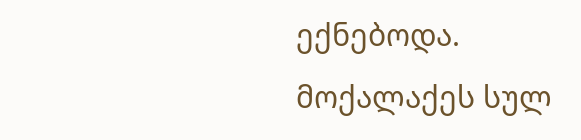ექნებოდა. მოქალაქეს სულ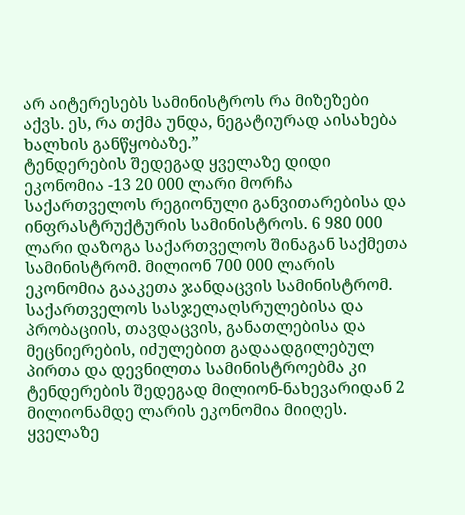არ აიტერესებს სამინისტროს რა მიზეზები აქვს. ეს, რა თქმა უნდა, ნეგატიურად აისახება ხალხის განწყობაზე.”
ტენდერების შედეგად ყველაზე დიდი ეკონომია -13 20 000 ლარი მორჩა საქართველოს რეგიონული განვითარებისა და ინფრასტრუქტურის სამინისტროს. 6 980 000 ლარი დაზოგა საქართველოს შინაგან საქმეთა სამინისტრომ. მილიონ 700 000 ლარის ეკონომია გააკეთა ჯანდაცვის სამინისტრომ.
საქართველოს სასჯელაღსრულებისა და პრობაციის, თავდაცვის, განათლებისა და მეცნიერების, იძულებით გადაადგილებულ პირთა და დევნილთა სამინისტროებმა კი ტენდერების შედეგად მილიონ-ნახევარიდან 2 მილიონამდე ლარის ეკონომია მიიღეს. ყველაზე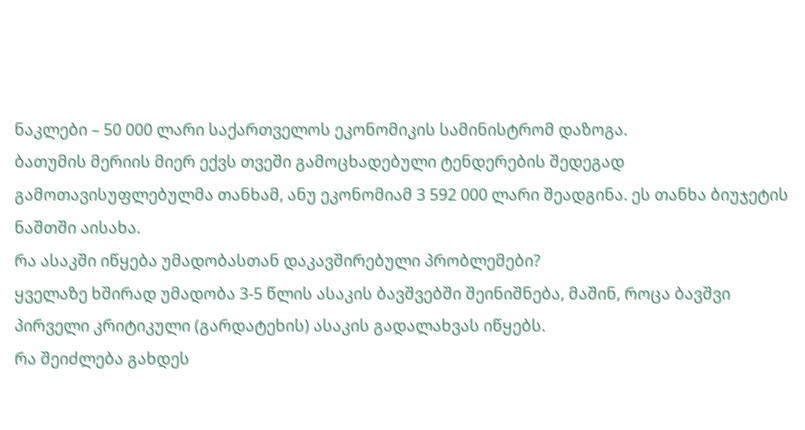ნაკლები – 50 000 ლარი საქართველოს ეკონომიკის სამინისტრომ დაზოგა.
ბათუმის მერიის მიერ ექვს თვეში გამოცხადებული ტენდერების შედეგად გამოთავისუფლებულმა თანხამ, ანუ ეკონომიამ 3 592 000 ლარი შეადგინა. ეს თანხა ბიუჯეტის ნაშთში აისახა.
რა ასაკში იწყება უმადობასთან დაკავშირებული პრობლემები?
ყველაზე ხშირად უმადობა 3-5 წლის ასაკის ბავშვებში შეინიშნება, მაშინ, როცა ბავშვი პირველი კრიტიკული (გარდატეხის) ასაკის გადალახვას იწყებს.
რა შეიძლება გახდეს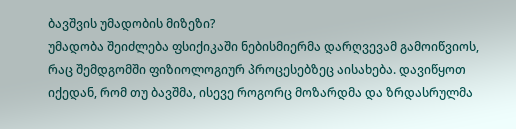ბავშვის უმადობის მიზეზი?
უმადობა შეიძლება ფსიქიკაში ნებისმიერმა დარღვევამ გამოიწვიოს, რაც შემდგომში ფიზიოლოგიურ პროცესებზეც აისახება. დავიწყოთ იქედან, რომ თუ ბავშმა, ისევე როგორც მოზარდმა და ზრდასრულმა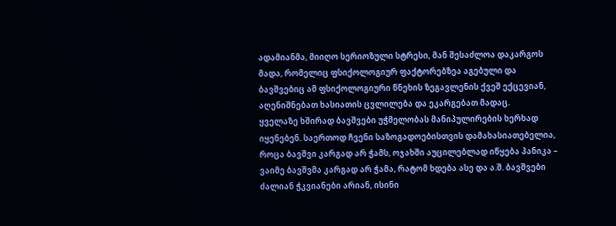ადამიანმა, მიიღო სერიოზული სტრესი, მან შესაძლოა დაკარგოს მადა, რომელიც ფსიქოლოგიურ ფაქტორებზეა აგებული და ბავშვებიც ამ ფსიქოლოგიური წნეხის ზეგავლენის ქვეშ ექცევიან, აღენიშნებათ ხასიათის ცვლილება და ეკარგებათ მადაც.
ყველაზე ხშირად ბავშვები უჭმელობას მანიპულირების ხერხად იყენებენ. საერთოდ ჩვენი საზოგადოებისთვის დამახასიათებელია, როცა ბავშვი კარგად არ ჭამს, ოჯახში აუცილებლად იწყება პანიკა – ვაიმე ბავშვმა კარგად არ ჭამა, რატომ ხდება ასე და ა.შ. ბავშვები ძალიან ჭკვიანები არიან, ისინი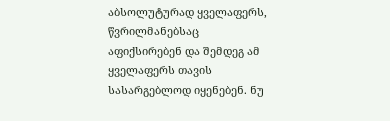აბსოლუტურად ყველაფერს, წვრილმანებსაც აფიქსირებენ და შემდეგ ამ ყველაფერს თავის სასარგებლოდ იყენებენ. ნუ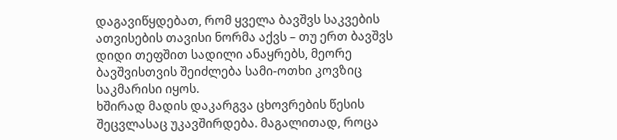დაგავიწყდებათ, რომ ყველა ბავშვს საკვების ათვისების თავისი ნორმა აქვს – თუ ერთ ბავშვს დიდი თეფშით სადილი ანაყრებს, მეორე ბავშვისთვის შეიძლება სამი-ოთხი კოვზიც საკმარისი იყოს.
ხშირად მადის დაკარგვა ცხოვრების წესის შეცვლასაც უკავშირდება. მაგალითად, როცა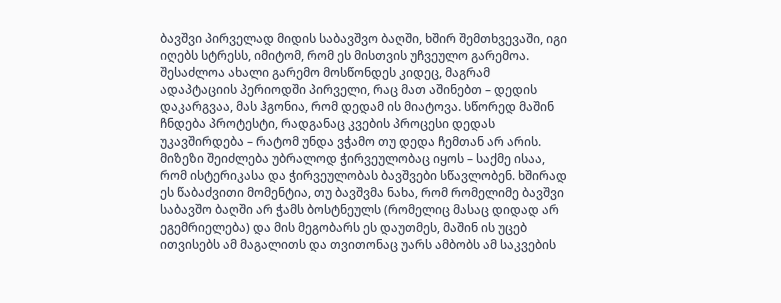ბავშვი პირველად მიდის საბავშვო ბაღში, ხშირ შემთხვევაში, იგი იღებს სტრესს, იმიტომ, რომ ეს მისთვის უჩვეულო გარემოა. შესაძლოა ახალი გარემო მოსწონდეს კიდეც, მაგრამ ადაპტაციის პერიოდში პირველი, რაც მათ აშინებთ – დედის დაკარგვაა, მას ჰგონია, რომ დედამ ის მიატოვა. სწორედ მაშინ ჩნდება პროტესტი, რადგანაც კვების პროცესი დედას უკავშირდება – რატომ უნდა ვჭამო თუ დედა ჩემთან არ არის.
მიზეზი შეიძლება უბრალოდ ჭირვეულობაც იყოს – საქმე ისაა, რომ ისტერიკასა და ჭირვეულობას ბავშვები სწავლობენ. ხშირად ეს წაბაძვითი მომენტია, თუ ბავშვმა ნახა, რომ რომელიმე ბავშვი საბავშო ბაღში არ ჭამს ბოსტნეულს (რომელიც მასაც დიდად არ ეგემრიელება) და მის მეგობარს ეს დაუთმეს, მაშინ ის უცებ ითვისებს ამ მაგალითს და თვითონაც უარს ამბობს ამ საკვების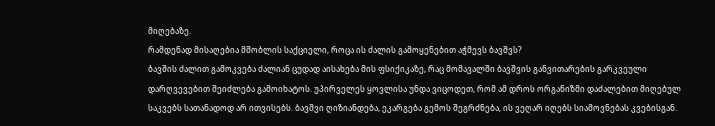მიღებაზე.
რამდენად მისაღებია მშობლის საქციელი, როცა ის ძალის გამოყენებით აჭმევს ბავშვს?
ბავშის ძალით გამოკვება ძალიან ცუდად აისახება მის ფსიქიკაზე, რაც მომავალში ბავშვის განვითარების გარკვეული დარღვევებით შეიძლება გამოიხატოს. უპირველეს ყოვლისა უნდა ვიცოდეთ, რომ ამ დროს ორგანიზმი დაძალებით მიღებულ საკვებს სათანადოდ არ ითვისებს. ბავშვი ღიზიანდება, ეკარგება გემოს შეგრძნება, ის ვეღარ იღებს სიამოვნებას კვებისგან.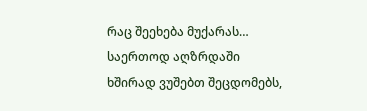რაც შეეხება მუქარას…
საერთოდ აღზრდაში ხშირად ვუშებთ შეცდომებს,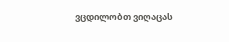ვცდილობთ ვიღაცას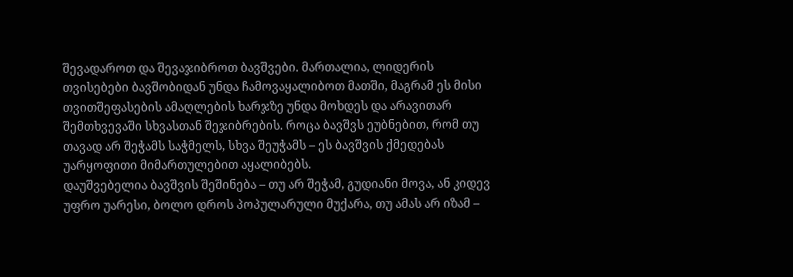შევადაროთ და შევაჯიბროთ ბავშვები. მართალია, ლიდერის თვისებები ბავშობიდან უნდა ჩამოვაყალიბოთ მათში, მაგრამ ეს მისი თვითშეფასების ამაღლების ხარჯზე უნდა მოხდეს და არავითარ შემთხვევაში სხვასთან შეჯიბრების. როცა ბავშვს ეუბნებით, რომ თუ თავად არ შეჭამს საჭმელს, სხვა შეუჭამს – ეს ბავშვის ქმედებას უარყოფითი მიმართულებით აყალიბებს.
დაუშვებელია ბავშვის შეშინება – თუ არ შეჭამ, გუდიანი მოვა, ან კიდევ უფრო უარესი, ბოლო დროს პოპულარული მუქარა, თუ ამას არ იზამ –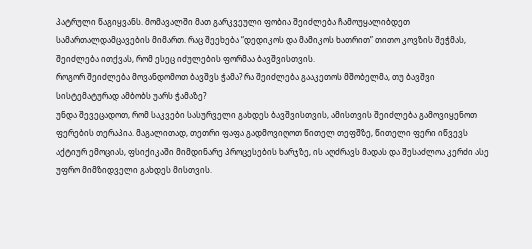პატრული წაგიყვანს. მომავალში მათ გარკვეული ფობია შეიძლება ჩამოუყალიბდეთ სამართალდამცავების მიმართ. რაც შეეხება “დედიკოს და მამიკოს ხათრით” თითო კოვზის შეჭმას, შეიძლება ითქვას, რომ ესეც იძულების ფორმაა ბავშვისთვის.
როგორ შეიძლება მოვანდომოთ ბავშვს ჭამა? რა შეიძლება გააკეთოს მშობელმა, თუ ბავშვი სისტემატურად ამბობს უარს ჭამაზე?
უნდა შევეცადოთ, რომ საკვები სასურველი გახდეს ბავშვისთვის, ამისთვის შეიძლება გამოვიყენოთ ფერების თერაპია. მაგალითად, თეთრი ფაფა გადმოვიღოთ წითელ თეფშზე, წითელი ფერი იწვევს აქტიურ ემოციას, ფსიქიკაში მიმდინარე პროცესების ხარჯზე, ის აღძრავს მადას და შესაძლოა კერძი ასე უფრო მიმზიდველი გახდეს მისთვის.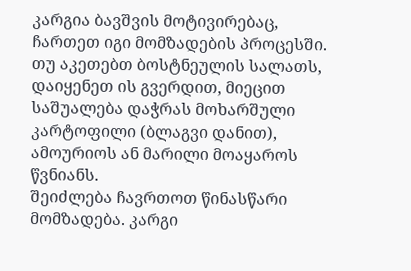კარგია ბავშვის მოტივირებაც, ჩართეთ იგი მომზადების პროცესში. თუ აკეთებთ ბოსტნეულის სალათს, დაიყენეთ ის გვერდით, მიეცით საშუალება დაჭრას მოხარშული კარტოფილი (ბლაგვი დანით), ამოურიოს ან მარილი მოაყაროს წვნიანს.
შეიძლება ჩავრთოთ წინასწარი მომზადება. კარგი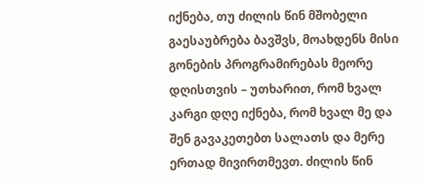იქნება, თუ ძილის წინ მშობელი გაესაუბრება ბავშვს, მოახდენს მისი გონების პროგრამირებას მეორე დღისთვის – უთხარით, რომ ხვალ კარგი დღე იქნება, რომ ხვალ მე და შენ გავაკეთებთ სალათს და მერე ერთად მივირთმევთ. ძილის წინ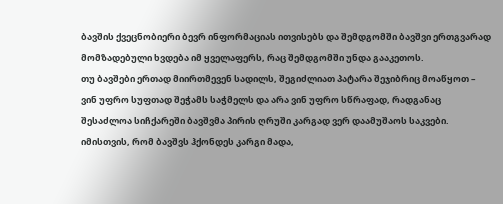ბავშის ქვეცნობიერი ბევრ ინფორმაციას ითვისებს და შემდგომში ბავშვი ერთგვარად მომზადებული ხვდება იმ ყველაფერს, რაც შემდგომში უნდა გააკეთოს.
თუ ბავშები ერთად მიირთმევენ სადილს, შეგიძლიათ პატარა შეჯიბრიც მოაწყოთ – ვინ უფრო სუფთად შეჭამს საჭმელს და არა ვინ უფრო სწრაფად, რადგანაც შესაძლოა სიჩქარეში ბავშვმა პირის ღრუში კარგად ვერ დაამუშაოს საკვები.
იმისთვის, რომ ბავშვს ჰქონდეს კარგი მადა,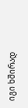იგი ხშირად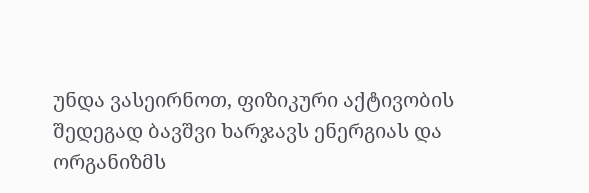უნდა ვასეირნოთ, ფიზიკური აქტივობის შედეგად ბავშვი ხარჯავს ენერგიას და ორგანიზმს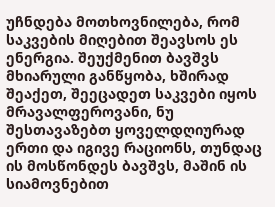უჩნდება მოთხოვნილება, რომ საკვების მიღებით შეავსოს ეს ენერგია. შეუქმენით ბავშვს მხიარული განწყობა, ხშირად შეაქეთ, შეეცადეთ საკვები იყოს მრავალფეროვანი, ნუ შესთავაზებთ ყოველდღიურად ერთი და იგივე რაციონს, თუნდაც ის მოსწონდეს ბავშვს, მაშინ ის სიამოვნებით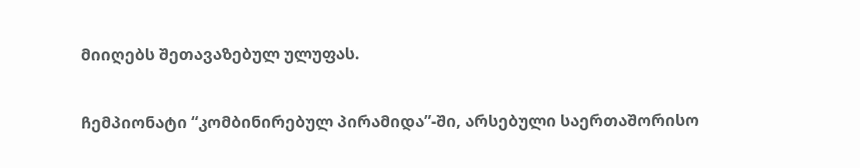მიიღებს შეთავაზებულ ულუფას.

ჩემპიონატი “კომბინირებულ პირამიდა”-ში, არსებული საერთაშორისო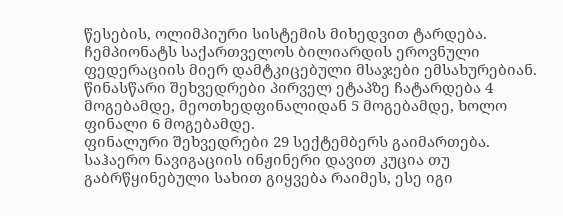წესების, ოლიმპიური სისტემის მიხედვით ტარდება.
ჩემპიონატს საქართველოს ბილიარდის ეროვნული ფედერაციის მიერ დამტკიცებული მსაჯები ემსახურებიან.
წინასწარი შეხვედრები პირველ ეტაპზე ჩატარდება 4 მოგებამდე, მეოთხედფინალიდან 5 მოგებამდე, ხოლო ფინალი 6 მოგებამდე.
ფინალური შეხვედრები 29 სექტემბერს გაიმართება.
საჰაერო ნავიგაციის ინჟინერი დავით კუცია თუ გაბრწყინებული სახით გიყვება რაიმეს, ესე იგი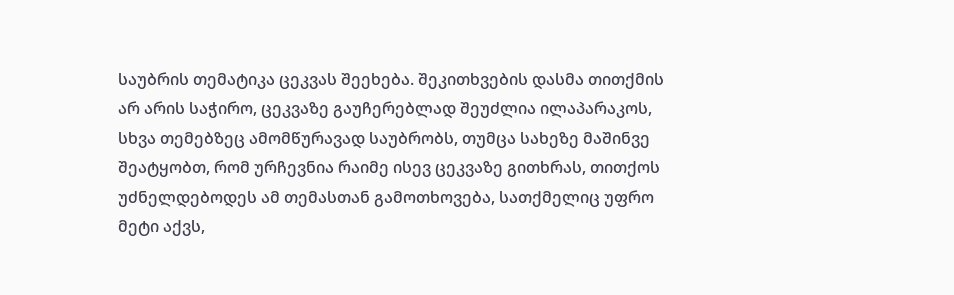საუბრის თემატიკა ცეკვას შეეხება. შეკითხვების დასმა თითქმის არ არის საჭირო, ცეკვაზე გაუჩერებლად შეუძლია ილაპარაკოს, სხვა თემებზეც ამომწურავად საუბრობს, თუმცა სახეზე მაშინვე შეატყობთ, რომ ურჩევნია რაიმე ისევ ცეკვაზე გითხრას, თითქოს უძნელდებოდეს ამ თემასთან გამოთხოვება, სათქმელიც უფრო მეტი აქვს,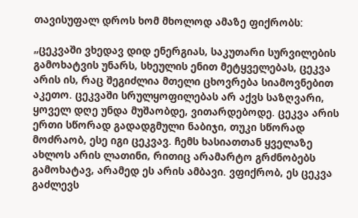თავისუფალ დროს ხომ მხოლოდ ამაზე ფიქრობს:

„ცეკვაში ვხედავ დიდ ენერგიას, საკუთარი სურვილების გამოხატვის უნარს, სხეულის ენით მეტყველებას, ცეკვა არის ის, რაც შეგიძლია მთელი ცხოვრება სიამოვნებით აკეთო. ცეკვაში სრულყოფილებას არ აქვს საზღვარი, ყოველ დღე უნდა მუშაობდე, ვითარდებოდე. ცეკვა არის ერთი სწორად გადადგმული ნაბიჯი, თუკი სწორად მოძრაობ, ესე იგი ცეკვავ. ჩემს ხასიათთან ყველაზე ახლოს არის ლათინი, რითიც არამარტო გრძნობებს გამოხატავ, არამედ ეს არის ამბავი. ვფიქრობ, ეს ცეკვა გაძლევს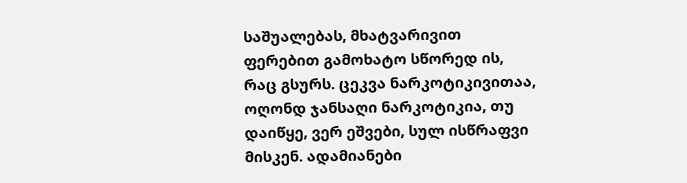საშუალებას, მხატვარივით ფერებით გამოხატო სწორედ ის, რაც გსურს. ცეკვა ნარკოტიკივითაა, ოღონდ ჯანსაღი ნარკოტიკია, თუ დაიწყე, ვერ ეშვები, სულ ისწრაფვი მისკენ. ადამიანები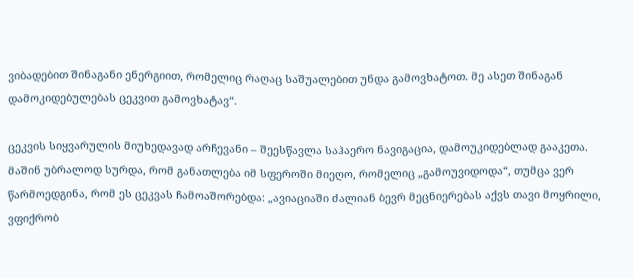ვიბადებით შინაგანი ენერგიით, რომელიც რაღაც საშუალებით უნდა გამოვხატოთ. მე ასეთ შინაგან დამოკიდებულებას ცეკვით გამოვხატავ“.

ცეკვის სიყვარულის მიუხედავად არჩევანი – შეესწავლა საჰაერო ნავიგაცია, დამოუკიდებლად გააკეთა. მაშინ უბრალოდ სურდა, რომ განათლება იმ სფეროში მიეღო, რომელიც „გამოუვიდოდა“, თუმცა ვერ წარმოედგინა, რომ ეს ცეკვას ჩამოაშორებდა: „ავიაციაში ძალიან ბევრ მეცნიერებას აქვს თავი მოყრილი, ვფიქრობ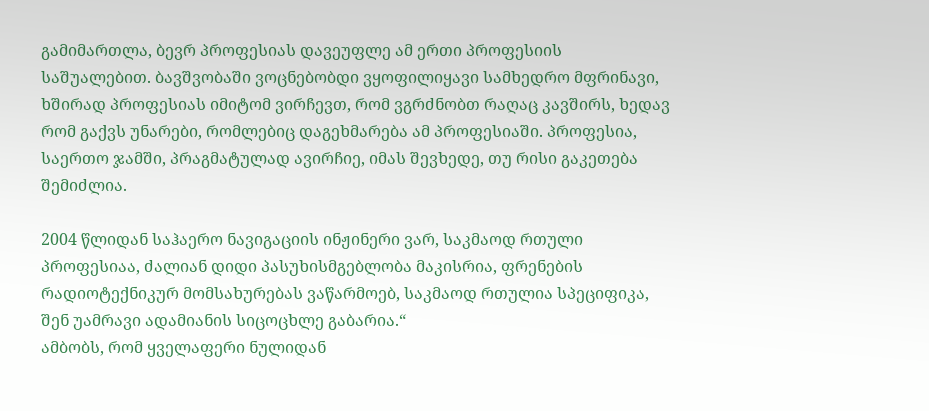გამიმართლა, ბევრ პროფესიას დავეუფლე ამ ერთი პროფესიის საშუალებით. ბავშვობაში ვოცნებობდი ვყოფილიყავი სამხედრო მფრინავი, ხშირად პროფესიას იმიტომ ვირჩევთ, რომ ვგრძნობთ რაღაც კავშირს, ხედავ რომ გაქვს უნარები, რომლებიც დაგეხმარება ამ პროფესიაში. პროფესია, საერთო ჯამში, პრაგმატულად ავირჩიე, იმას შევხედე, თუ რისი გაკეთება შემიძლია.

2004 წლიდან საჰაერო ნავიგაციის ინჟინერი ვარ, საკმაოდ რთული პროფესიაა, ძალიან დიდი პასუხისმგებლობა მაკისრია, ფრენების რადიოტექნიკურ მომსახურებას ვაწარმოებ, საკმაოდ რთულია სპეციფიკა, შენ უამრავი ადამიანის სიცოცხლე გაბარია.“
ამბობს, რომ ყველაფერი ნულიდან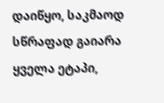დაიწყო, საკმაოდ სწრაფად გაიარა ყველა ეტაპი,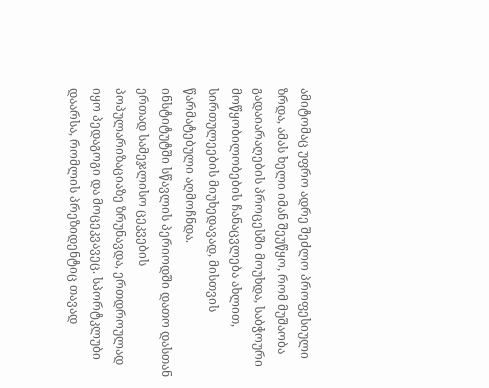ამიტომაც უფრო ადრე შეძლო პროფესიული ზრდა, ამას ხელი იმან შეუწყო, რომ მუშაობა გადაიარაღების პროცესში მოუხდა, საბჭოური მოწყობილობების ჩანაცვლება ახლით, სირთულეების მიუხედავად, მისთვის წარმატებული აღმოჩნდა.
ინსტიტუტში სწავლის პერიოდში დათო დასთან ერთად სამეჯლისო ცეკვების პოპულარიზაციაზე ზრუნავდა, ერთდროულად იყო პედაგოგი და მოცეკვავეც. სპორტკლუბი დაარსა, რომლის პრეზიდენტიც თავად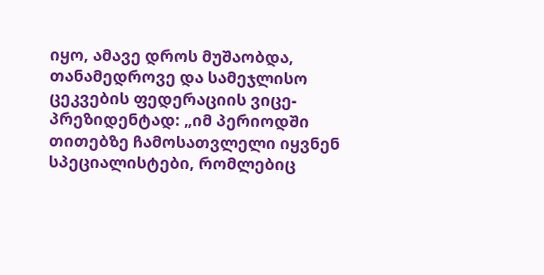იყო, ამავე დროს მუშაობდა, თანამედროვე და სამეჯლისო ცეკვების ფედერაციის ვიცე-პრეზიდენტად: „იმ პერიოდში თითებზე ჩამოსათვლელი იყვნენ სპეციალისტები, რომლებიც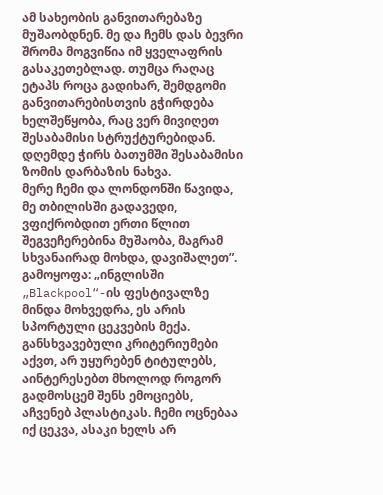ამ სახეობის განვითარებაზე მუშაობდნენ. მე და ჩემს დას ბევრი შრომა მოგვიწია იმ ყველაფრის გასაკეთებლად. თუმცა რაღაც ეტაპს როცა გადიხარ, შემდგომი განვითარებისთვის გჭირდება ხელშეწყობა, რაც ვერ მივიღეთ შესაბამისი სტრუქტურებიდან. დღემდე ჭირს ბათუმში შესაბამისი ზომის დარბაზის ნახვა.
მერე ჩემი და ლონდონში წავიდა, მე თბილისში გადავედი, ვფიქრობდით ერთი წლით შეგვეჩერებინა მუშაობა, მაგრამ სხვანაირად მოხდა, დავიშალეთ”.
გამოყოფა: „ინგლისში „Blackpool“-ის ფესტივალზე მინდა მოხვედრა, ეს არის სპორტული ცეკვების მექა. განსხვავებული კრიტერიუმები აქვთ, არ უყურებენ ტიტულებს, აინტერესებთ მხოლოდ როგორ გადმოსცემ შენს ემოციებს, აჩვენებ პლასტიკას. ჩემი ოცნებაა იქ ცეკვა, ასაკი ხელს არ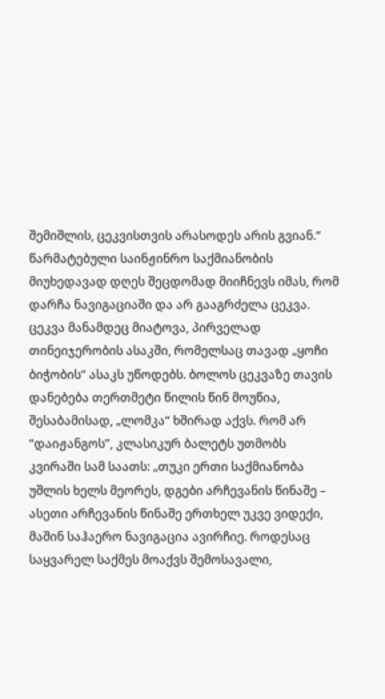შემიშლის, ცეკვისთვის არასოდეს არის გვიან.“
წარმატებული საინჟინრო საქმიანობის მიუხედავად დღეს შეცდომად მიიჩნევს იმას, რომ დარჩა ნავიგაციაში და არ გააგრძელა ცეკვა. ცეკვა მანამდეც მიატოვა, პირველად თინეიჯერობის ასაკში, რომელსაც თავად „ყოჩი ბიჭობის“ ასაკს უწოდებს. ბოლოს ცეკვაზე თავის დანებება თერთმეტი წილის წინ მოუწია, შესაბამისად, „ლომკა“ ხშირად აქვს. რომ არ “დაიჟანგოს”, კლასიკურ ბალეტს უთმობს კვირაში სამ საათს: „თუკი ერთი საქმიანობა უშლის ხელს მეორეს, დგები არჩევანის წინაშე – ასეთი არჩევანის წინაშე ერთხელ უკვე ვიდექი, მაშინ საჰაერო ნავიგაცია ავირჩიე. როდესაც საყვარელ საქმეს მოაქვს შემოსავალი,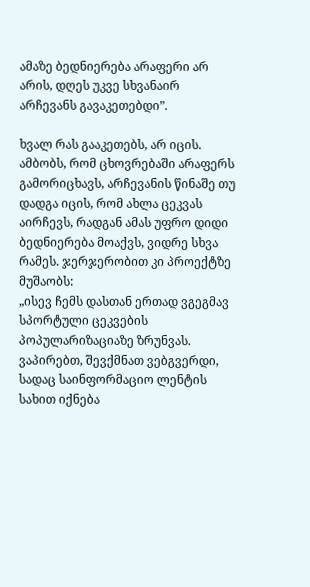ამაზე ბედნიერება არაფერი არ არის, დღეს უკვე სხვანაირ არჩევანს გავაკეთებდი”.

ხვალ რას გააკეთებს, არ იცის. ამბობს, რომ ცხოვრებაში არაფერს გამორიცხავს, არჩევანის წინაშე თუ დადგა იცის, რომ ახლა ცეკვას აირჩევს, რადგან ამას უფრო დიდი ბედნიერება მოაქვს, ვიდრე სხვა რამეს. ჯერჯერობით კი პროექტზე მუშაობს:
„ისევ ჩემს დასთან ერთად ვგეგმავ სპორტული ცეკვების პოპულარიზაციაზე ზრუნვას. ვაპირებთ, შევქმნათ ვებგვერდი, სადაც საინფორმაციო ლენტის სახით იქნება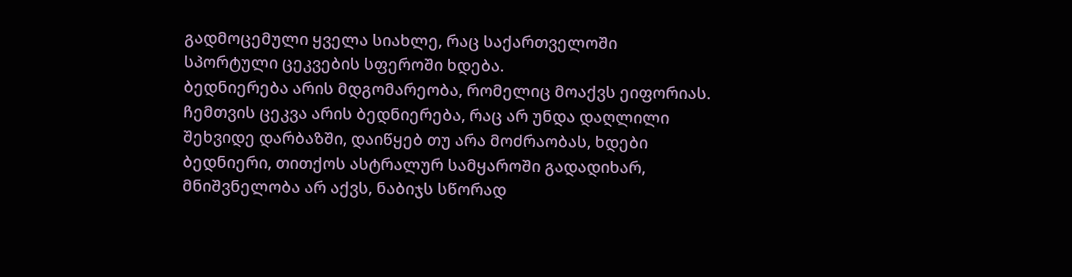გადმოცემული ყველა სიახლე, რაც საქართველოში სპორტული ცეკვების სფეროში ხდება.
ბედნიერება არის მდგომარეობა, რომელიც მოაქვს ეიფორიას. ჩემთვის ცეკვა არის ბედნიერება, რაც არ უნდა დაღლილი შეხვიდე დარბაზში, დაიწყებ თუ არა მოძრაობას, ხდები ბედნიერი, თითქოს ასტრალურ სამყაროში გადადიხარ, მნიშვნელობა არ აქვს, ნაბიჯს სწორად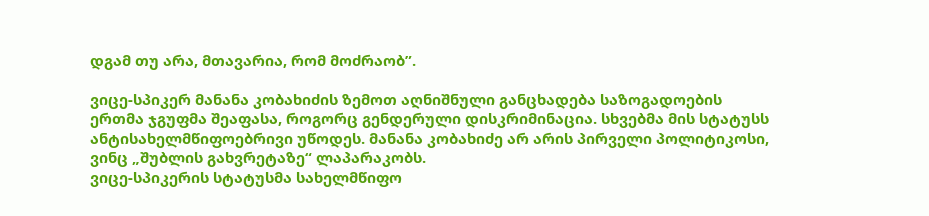დგამ თუ არა, მთავარია, რომ მოძრაობ”.

ვიცე-სპიკერ მანანა კობახიძის ზემოთ აღნიშნული განცხადება საზოგადოების ერთმა ჯგუფმა შეაფასა, როგორც გენდერული დისკრიმინაცია. სხვებმა მის სტატუსს ანტისახელმწიფოებრივი უწოდეს. მანანა კობახიძე არ არის პირველი პოლიტიკოსი, ვინც „შუბლის გახვრეტაზე“ ლაპარაკობს.
ვიცე-სპიკერის სტატუსმა სახელმწიფო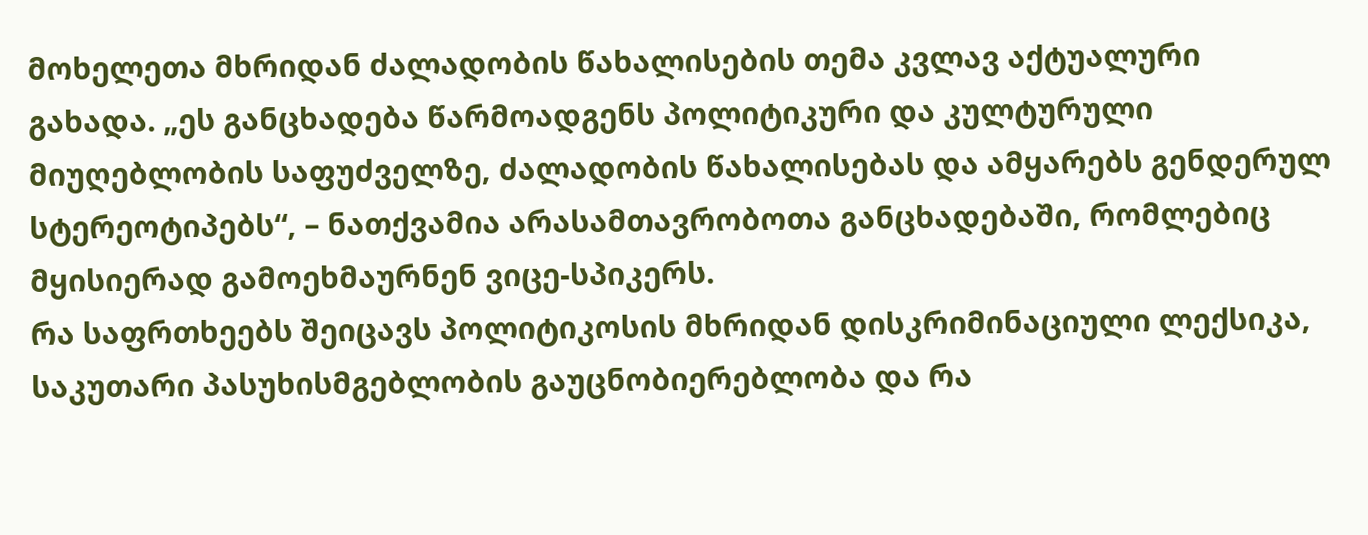მოხელეთა მხრიდან ძალადობის წახალისების თემა კვლავ აქტუალური გახადა. „ეს განცხადება წარმოადგენს პოლიტიკური და კულტურული მიუღებლობის საფუძველზე, ძალადობის წახალისებას და ამყარებს გენდერულ სტერეოტიპებს“, – ნათქვამია არასამთავრობოთა განცხადებაში, რომლებიც მყისიერად გამოეხმაურნენ ვიცე-სპიკერს.
რა საფრთხეებს შეიცავს პოლიტიკოსის მხრიდან დისკრიმინაციული ლექსიკა, საკუთარი პასუხისმგებლობის გაუცნობიერებლობა და რა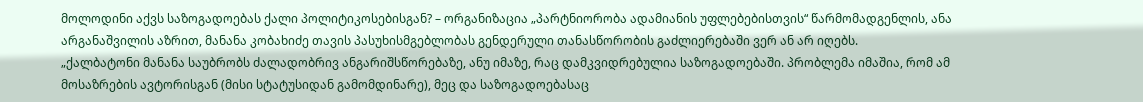მოლოდინი აქვს საზოგადოებას ქალი პოლიტიკოსებისგან? – ორგანიზაცია „პარტნიორობა ადამიანის უფლებებისთვის“ წარმომადგენლის, ანა არგანაშვილის აზრით, მანანა კობახიძე თავის პასუხისმგებლობას გენდერული თანასწორობის გაძლიერებაში ვერ ან არ იღებს.
„ქალბატონი მანანა საუბრობს ძალადობრივ ანგარიშსწორებაზე, ანუ იმაზე, რაც დამკვიდრებულია საზოგადოებაში. პრობლემა იმაშია, რომ ამ მოსაზრების ავტორისგან (მისი სტატუსიდან გამომდინარე), მეც და საზოგადოებასაც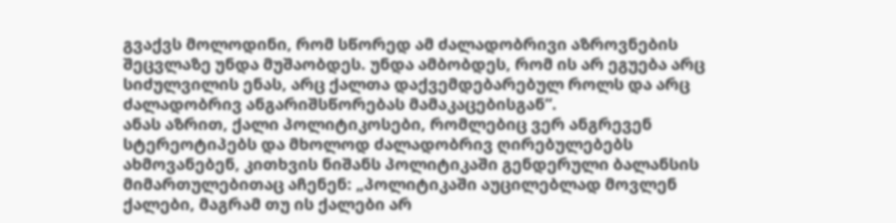გვაქვს მოლოდინი, რომ სწორედ ამ ძალადობრივი აზროვნების შეცვლაზე უნდა მუშაობდეს. უნდა ამბობდეს, რომ ის არ ეგუება არც სიძულვილის ენას, არც ქალთა დაქვემდებარებულ როლს და არც ძალადობრივ ანგარიშსწორებას მამაკაცებისგან“.
ანას აზრით, ქალი პოლიტიკოსები, რომლებიც ვერ ანგრევენ სტერეოტიპებს და მხოლოდ ძალადობრივ ღირებულებებს ახმოვანებენ, კითხვის ნიშანს პოლიტიკაში გენდერული ბალანსის მიმართულებითაც აჩენენ: „პოლიტიკაში აუცილებლად მოვლენ ქალები, მაგრამ თუ ის ქალები არ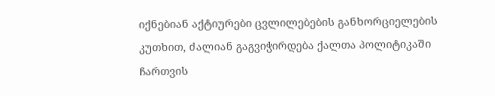იქნებიან აქტიურები ცვლილებების განხორციელების კუთხით, ძალიან გაგვიჭირდება ქალთა პოლიტიკაში ჩართვის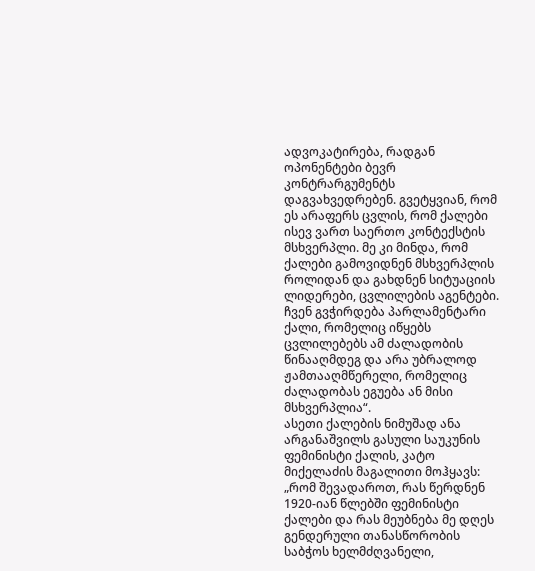ადვოკატირება, რადგან ოპონენტები ბევრ კონტრარგუმენტს დაგვახვედრებენ. გვეტყვიან, რომ ეს არაფერს ცვლის, რომ ქალები ისევ ვართ საერთო კონტექსტის მსხვერპლი. მე კი მინდა, რომ ქალები გამოვიდნენ მსხვერპლის როლიდან და გახდნენ სიტუაციის ლიდერები, ცვლილების აგენტები. ჩვენ გვჭირდება პარლამენტარი ქალი, რომელიც იწყებს ცვლილებებს ამ ძალადობის წინააღმდეგ და არა უბრალოდ ჟამთააღმწერელი, რომელიც ძალადობას ეგუება ან მისი მსხვერპლია“.
ასეთი ქალების ნიმუშად ანა არგანაშვილს გასული საუკუნის ფემინისტი ქალის, კატო მიქელაძის მაგალითი მოჰყავს: „რომ შევადაროთ, რას წერდნენ 1920-იან წლებში ფემინისტი ქალები და რას მეუბნება მე დღეს გენდერული თანასწორობის საბჭოს ხელმძღვანელი,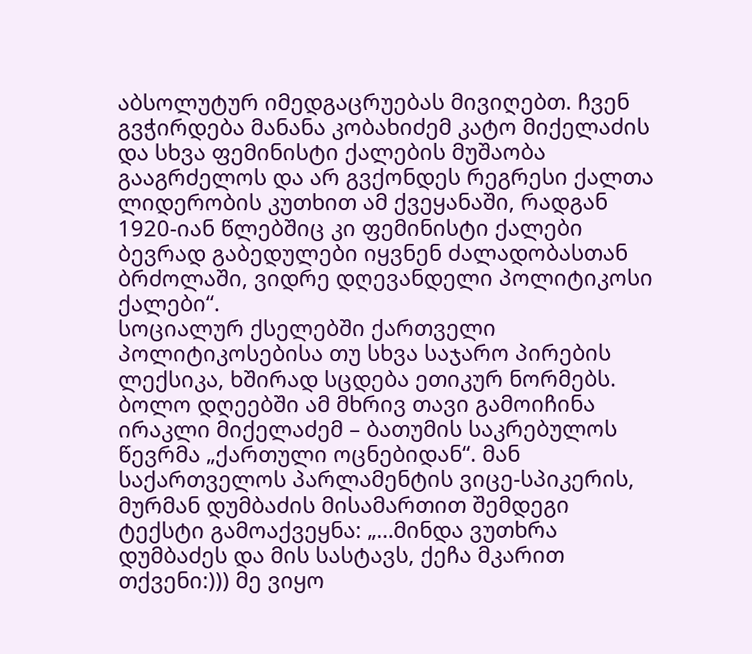აბსოლუტურ იმედგაცრუებას მივიღებთ. ჩვენ გვჭირდება მანანა კობახიძემ კატო მიქელაძის და სხვა ფემინისტი ქალების მუშაობა გააგრძელოს და არ გვქონდეს რეგრესი ქალთა ლიდერობის კუთხით ამ ქვეყანაში, რადგან 1920-იან წლებშიც კი ფემინისტი ქალები ბევრად გაბედულები იყვნენ ძალადობასთან ბრძოლაში, ვიდრე დღევანდელი პოლიტიკოსი ქალები“.
სოციალურ ქსელებში ქართველი პოლიტიკოსებისა თუ სხვა საჯარო პირების ლექსიკა, ხშირად სცდება ეთიკურ ნორმებს. ბოლო დღეებში ამ მხრივ თავი გამოიჩინა ირაკლი მიქელაძემ – ბათუმის საკრებულოს წევრმა „ქართული ოცნებიდან“. მან საქართველოს პარლამენტის ვიცე-სპიკერის, მურმან დუმბაძის მისამართით შემდეგი ტექსტი გამოაქვეყნა: „…მინდა ვუთხრა დუმბაძეს და მის სასტავს, ქეჩა მკარით თქვენი:))) მე ვიყო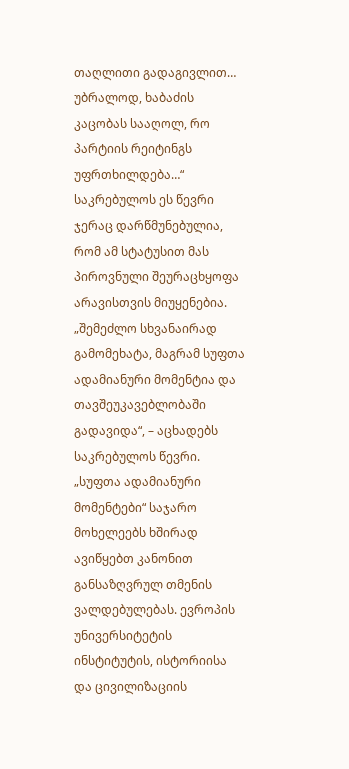თაღლითი გადაგივლით… უბრალოდ, ხაბაძის კაცობას სააღოლ, რო პარტიის რეიტინგს უფრთხილდება…“
საკრებულოს ეს წევრი ჯერაც დარწმუნებულია, რომ ამ სტატუსით მას პიროვნული შეურაცხყოფა არავისთვის მიუყენებია. „შემეძლო სხვანაირად გამომეხატა, მაგრამ სუფთა ადამიანური მომენტია და თავშეუკავებლობაში გადავიდა“, – აცხადებს საკრებულოს წევრი.
„სუფთა ადამიანური მომენტები“ საჯარო მოხელეებს ხშირად ავიწყებთ კანონით განსაზღვრულ თმენის ვალდებულებას. ევროპის უნივერსიტეტის ინსტიტუტის, ისტორიისა და ცივილიზაციის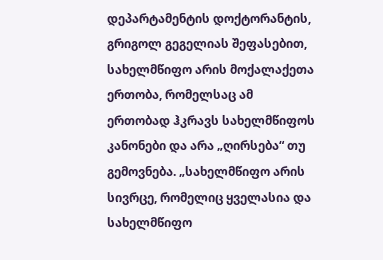დეპარტამენტის დოქტორანტის, გრიგოლ გეგელიას შეფასებით, სახელმწიფო არის მოქალაქეთა ერთობა, რომელსაც ამ ერთობად ჰკრავს სახელმწიფოს კანონები და არა „ღირსება“ თუ გემოვნება. „სახელმწიფო არის სივრცე, რომელიც ყველასია და სახელმწიფო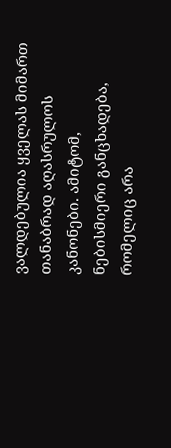ვალდებულია ყველას მიმართ თანაბრად აღასრულოს კანონები. ამიტომ, ნებისმიერი განცხადება, რომელიც არა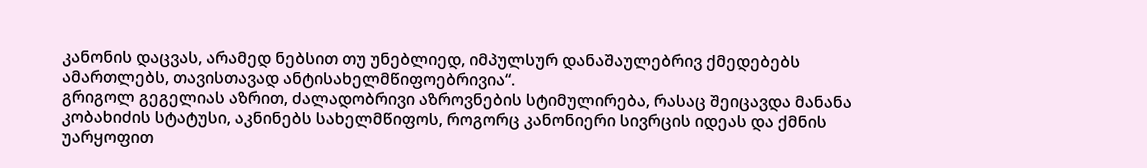კანონის დაცვას, არამედ ნებსით თუ უნებლიედ, იმპულსურ დანაშაულებრივ ქმედებებს ამართლებს, თავისთავად ანტისახელმწიფოებრივია“.
გრიგოლ გეგელიას აზრით, ძალადობრივი აზროვნების სტიმულირება, რასაც შეიცავდა მანანა კობახიძის სტატუსი, აკნინებს სახელმწიფოს, როგორც კანონიერი სივრცის იდეას და ქმნის უარყოფით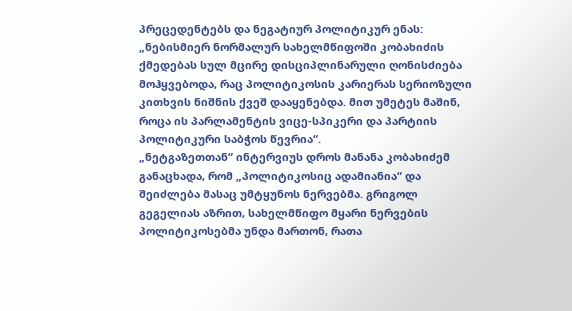პრეცედენტებს და ნეგატიურ პოლიტიკურ ენას: „ნებისმიერ ნორმალურ სახელმწიფოში კობახიძის ქმედებას სულ მცირე დისციპლინარული ღონისძიება მოჰყვებოდა, რაც პოლიტიკოსის კარიერას სერიოზული კითხვის ნიშნის ქვეშ დააყენებდა. მით უმეტეს მაშინ, როცა ის პარლამენტის ვიცე-სპიკერი და პარტიის პოლიტიკური საბჭოს წევრია“.
„ნეტგაზეთთან“ ინტერვიუს დროს მანანა კობახიძემ განაცხადა, რომ „პოლიტიკოსიც ადამიანია“ და შეიძლება მასაც უმტყუნოს ნერვებმა. გრიგოლ გეგელიას აზრით, სახელმწიფო მყარი ნერვების პოლიტიკოსებმა უნდა მართონ, რათა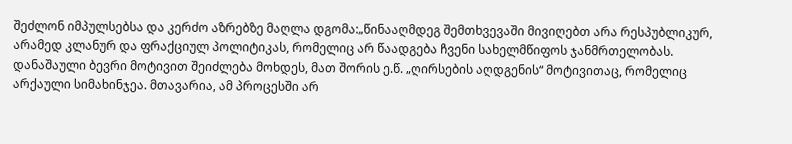შეძლონ იმპულსებსა და კერძო აზრებზე მაღლა დგომა:„წინააღმდეგ შემთხვევაში მივიღებთ არა რესპუბლიკურ, არამედ კლანურ და ფრაქციულ პოლიტიკას, რომელიც არ წაადგება ჩვენი სახელმწიფოს ჯანმრთელობას. დანაშაული ბევრი მოტივით შეიძლება მოხდეს, მათ შორის ე.წ. „ღირსების აღდგენის“ მოტივითაც, რომელიც არქაული სიმახინჯეა. მთავარია, ამ პროცესში არ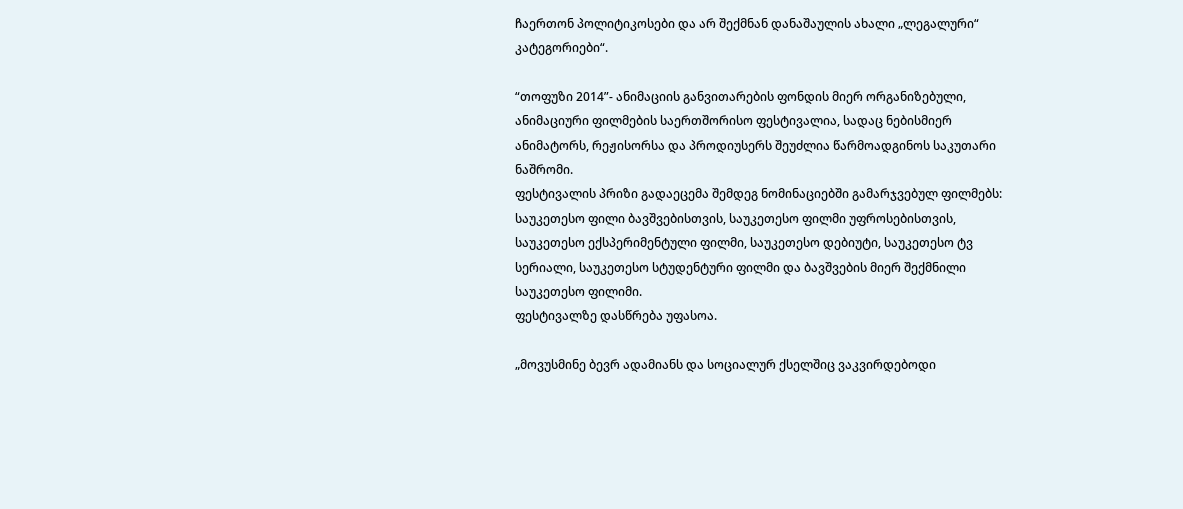ჩაერთონ პოლიტიკოსები და არ შექმნან დანაშაულის ახალი „ლეგალური“ კატეგორიები“.

“თოფუზი 2014”- ანიმაციის განვითარების ფონდის მიერ ორგანიზებული, ანიმაციური ფილმების საერთშორისო ფესტივალია, სადაც ნებისმიერ ანიმატორს, რეჟისორსა და პროდიუსერს შეუძლია წარმოადგინოს საკუთარი ნაშრომი.
ფესტივალის პრიზი გადაეცემა შემდეგ ნომინაციებში გამარჯვებულ ფილმებს: საუკეთესო ფილი ბავშვებისთვის, საუკეთესო ფილმი უფროსებისთვის, საუკეთესო ექსპერიმენტული ფილმი, საუკეთესო დებიუტი, საუკეთესო ტვ სერიალი, საუკეთესო სტუდენტური ფილმი და ბავშვების მიერ შექმნილი საუკეთესო ფილიმი.
ფესტივალზე დასწრება უფასოა.

„მოვუსმინე ბევრ ადამიანს და სოციალურ ქსელშიც ვაკვირდებოდი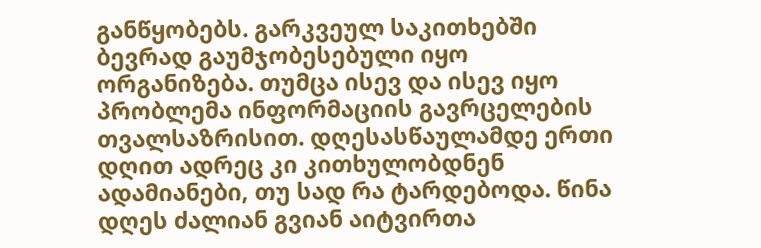განწყობებს. გარკვეულ საკითხებში ბევრად გაუმჯობესებული იყო ორგანიზება. თუმცა ისევ და ისევ იყო პრობლემა ინფორმაციის გავრცელების თვალსაზრისით. დღესასწაულამდე ერთი დღით ადრეც კი კითხულობდნენ ადამიანები, თუ სად რა ტარდებოდა. წინა დღეს ძალიან გვიან აიტვირთა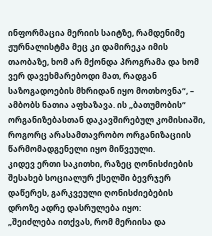ინფორმაცია მერიის საიტზე, რამდენიმე ჟურნალისტმა მეც კი დამირეკა იმის თაობაზე, ხომ არ მქონდა პროგრამა და ხომ ვერ დავეხმარებოდი მათ, რადგან საზოგადოების მხრიდან იყო მოთხოვნა“, – ამბობს ნათია აფხაზავა. ის „ბათუმობის“ ორგანიზებასთან დაკავშირებულ კომისიაში, როგორც არასამთავრობო ორგანიზაციის წარმომადგენელი იყო მიწვეული.
კიდევ ერთი საკითხი, რაზეც ღონისძიების შესახებ სოციალურ ქსელში ბევრჯერ დაწერეს, გარკვეული ღონისძიებების დროზე ადრე დასრულება იყო:
„შეიძლება ითქვას, რომ მერიისა და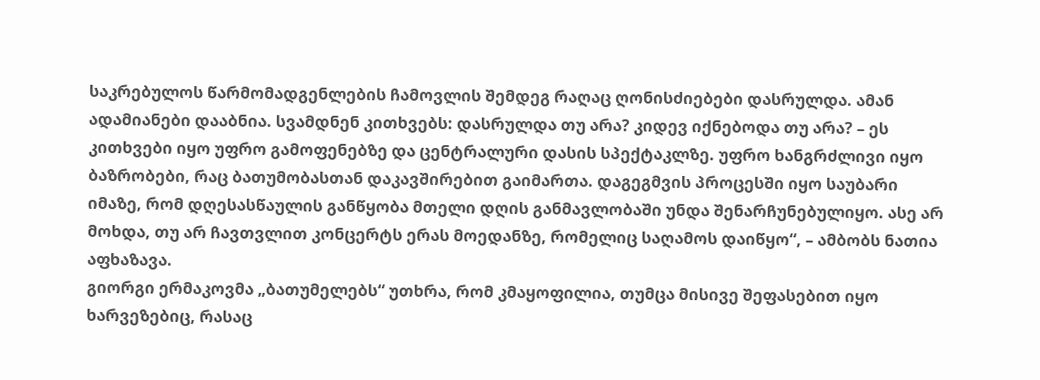საკრებულოს წარმომადგენლების ჩამოვლის შემდეგ რაღაც ღონისძიებები დასრულდა. ამან ადამიანები დააბნია. სვამდნენ კითხვებს: დასრულდა თუ არა? კიდევ იქნებოდა თუ არა? – ეს კითხვები იყო უფრო გამოფენებზე და ცენტრალური დასის სპექტაკლზე. უფრო ხანგრძლივი იყო ბაზრობები, რაც ბათუმობასთან დაკავშირებით გაიმართა. დაგეგმვის პროცესში იყო საუბარი იმაზე, რომ დღესასწაულის განწყობა მთელი დღის განმავლობაში უნდა შენარჩუნებულიყო. ასე არ მოხდა, თუ არ ჩავთვლით კონცერტს ერას მოედანზე, რომელიც საღამოს დაიწყო“, – ამბობს ნათია აფხაზავა.
გიორგი ერმაკოვმა „ბათუმელებს“ უთხრა, რომ კმაყოფილია, თუმცა მისივე შეფასებით იყო ხარვეზებიც, რასაც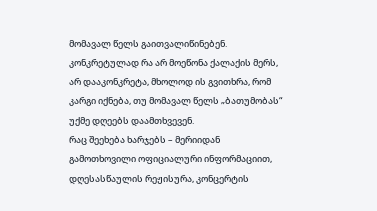მომავალ წელს გაითვალიწინებენ. კონკრეტულად რა არ მოეწონა ქალაქის მერს, არ დააკონკრეტა, მხოლოდ ის გვითხრა, რომ კარგი იქნება, თუ მომავალ წელს „ბათუმობას“ უქმე დღეებს დაამთხვევენ.
რაც შეეხება ხარჯებს – მერიიდან გამოთხოვილი ოფიციალური ინფორმაციით, დღესასწაულის რეჟისურა, კონცერტის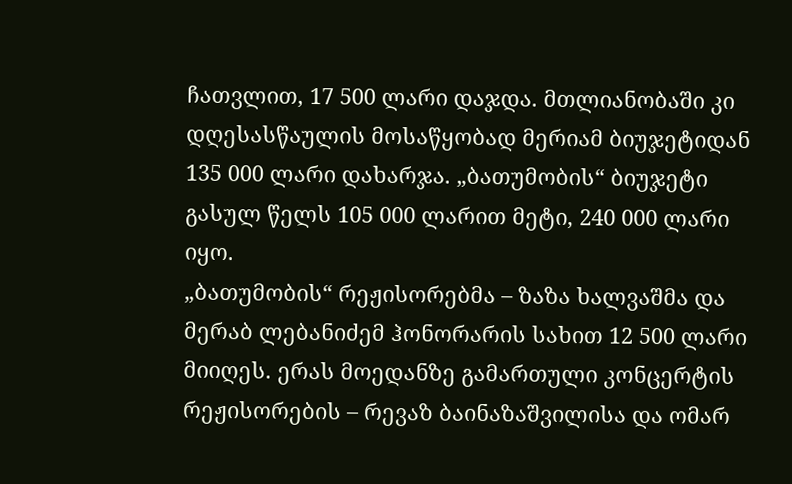ჩათვლით, 17 500 ლარი დაჯდა. მთლიანობაში კი დღესასწაულის მოსაწყობად მერიამ ბიუჯეტიდან 135 000 ლარი დახარჯა. „ბათუმობის“ ბიუჯეტი გასულ წელს 105 000 ლარით მეტი, 240 000 ლარი იყო.
„ბათუმობის“ რეჟისორებმა – ზაზა ხალვაშმა და მერაბ ლებანიძემ ჰონორარის სახით 12 500 ლარი მიიღეს. ერას მოედანზე გამართული კონცერტის რეჟისორების – რევაზ ბაინაზაშვილისა და ომარ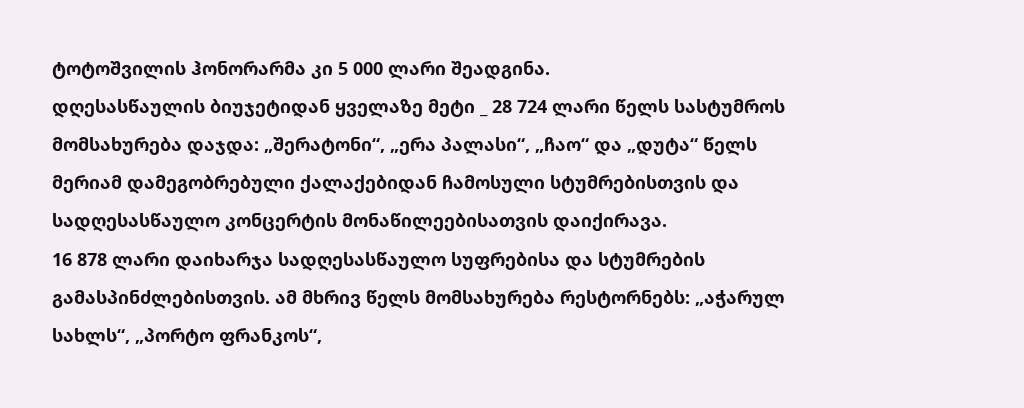ტოტოშვილის ჰონორარმა კი 5 000 ლარი შეადგინა.
დღესასწაულის ბიუჯეტიდან ყველაზე მეტი _ 28 724 ლარი წელს სასტუმროს მომსახურება დაჯდა: „შერატონი“, „ერა პალასი“, „ჩაო“ და „დუტა“ წელს მერიამ დამეგობრებული ქალაქებიდან ჩამოსული სტუმრებისთვის და სადღესასწაულო კონცერტის მონაწილეებისათვის დაიქირავა.
16 878 ლარი დაიხარჯა სადღესასწაულო სუფრებისა და სტუმრების გამასპინძლებისთვის. ამ მხრივ წელს მომსახურება რესტორნებს: „აჭარულ სახლს“, „პორტო ფრანკოს“,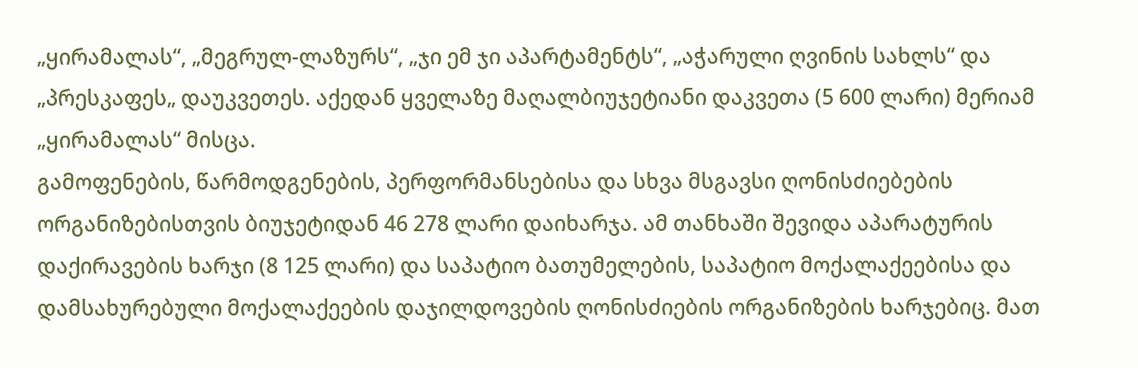„ყირამალას“, „მეგრულ-ლაზურს“, „ჯი ემ ჯი აპარტამენტს“, „აჭარული ღვინის სახლს“ და „პრესკაფეს„ დაუკვეთეს. აქედან ყველაზე მაღალბიუჯეტიანი დაკვეთა (5 600 ლარი) მერიამ „ყირამალას“ მისცა.
გამოფენების, წარმოდგენების, პერფორმანსებისა და სხვა მსგავსი ღონისძიებების ორგანიზებისთვის ბიუჯეტიდან 46 278 ლარი დაიხარჯა. ამ თანხაში შევიდა აპარატურის დაქირავების ხარჯი (8 125 ლარი) და საპატიო ბათუმელების, საპატიო მოქალაქეებისა და დამსახურებული მოქალაქეების დაჯილდოვების ღონისძიების ორგანიზების ხარჯებიც. მათ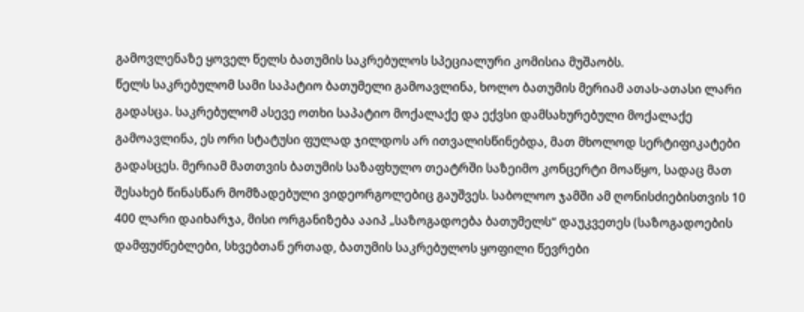გამოვლენაზე ყოველ წელს ბათუმის საკრებულოს სპეციალური კომისია მუშაობს.
წელს საკრებულომ სამი საპატიო ბათუმელი გამოავლინა, ხოლო ბათუმის მერიამ ათას-ათასი ლარი გადასცა. საკრებულომ ასევე ოთხი საპატიო მოქალაქე და ექვსი დამსახურებული მოქალაქე გამოავლინა, ეს ორი სტატუსი ფულად ჯილდოს არ ითვალისწინებდა, მათ მხოლოდ სერტიფიკატები გადასცეს. მერიამ მათთვის ბათუმის საზაფხულო თეატრში საზეიმო კონცერტი მოაწყო, სადაც მათ შესახებ წინასწარ მომზადებული ვიდეორგოლებიც გაუშვეს. საბოლოო ჯამში ამ ღონისძიებისთვის 10 400 ლარი დაიხარჯა, მისი ორგანიზება ააიპ „საზოგადოება ბათუმელს“ დაუკვეთეს (საზოგადოების დამფუძნებლები, სხვებთან ერთად, ბათუმის საკრებულოს ყოფილი წევრები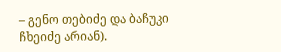– გენო თებიძე და ბაჩუკი ჩხეიძე არიან).